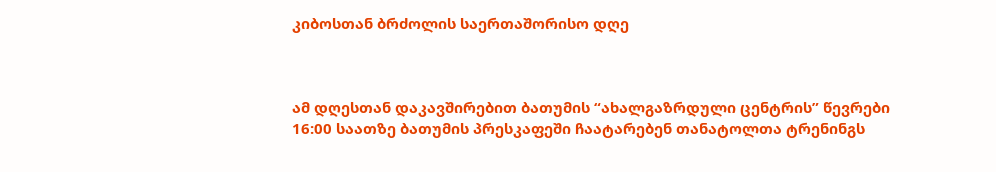კიბოსთან ბრძოლის საერთაშორისო დღე



ამ დღესთან დაკავშირებით ბათუმის “ახალგაზრდული ცენტრის” წევრები 16:00 საათზე ბათუმის პრესკაფეში ჩაატარებენ თანატოლთა ტრენინგს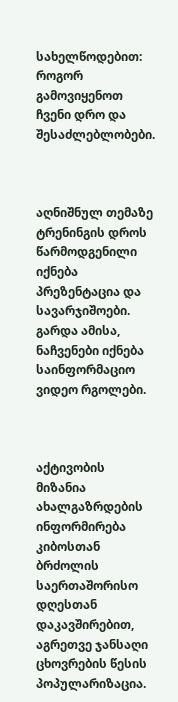სახელწოდებით: როგორ გამოვიყენოთ ჩვენი დრო და შესაძლებლობები.



აღნიშნულ თემაზე ტრენინგის დროს წარმოდგენილი იქნება პრეზენტაცია და სავარჯიშოები. გარდა ამისა, ნაჩვენები იქნება საინფორმაციო ვიდეო რგოლები.



აქტივობის მიზანია ახალგაზრდების ინფორმირება კიბოსთან ბრძოლის საერთაშორისო დღესთან დაკავშირებით, აგრეთვე ჯანსაღი ცხოვრების წესის პოპულარიზაცია.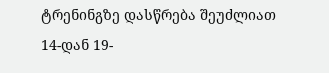ტრენინგზე დასწრება შეუძლიათ 14-დან 19-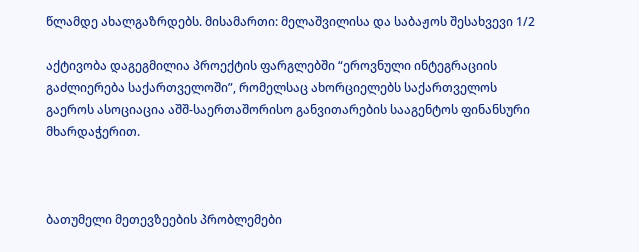წლამდე ახალგაზრდებს. მისამართი: მელაშვილისა და საბაჟოს შესახვევი 1/2

აქტივობა დაგეგმილია პროექტის ფარგლებში “ეროვნული ინტეგრაციის გაძლიერება საქართველოში”, რომელსაც ახორციელებს საქართველოს გაეროს ასოციაცია აშშ-საერთაშორისო განვითარების სააგენტოს ფინანსური მხარდაჭერით.



ბათუმელი მეთევზეების პრობლემები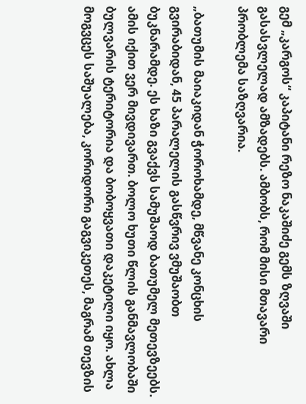გემ „კარგოს“ კაპიტანი რეზო ნაკაშიძე გემს ზღვაში გასასვლელად ამზადებს. ამბობს, რომ მისი მთავარი პრობლემა საზღვარია.

„ბათუმის მაიაკიდან ჭოროხამდე, მწვანე კონცხის გვირაბიდან, 45 პარალელის გასწვრივ ვმუშაობთ ბუკნარამდე. ეს ხაზი გვაქვს სამუშაოდ ბათუმელ მეთევზეებს. ამის იქით ვერ მივდივართ. ბოლო ხუთი წლის განმავლობაში ბულვარის ტერიტორია და ბობოყვათი დაკეტილი იყო. ახლა მოგვცეს საშუალება, კორიდორი გაგვიკეთეს, მაგრამ თევზის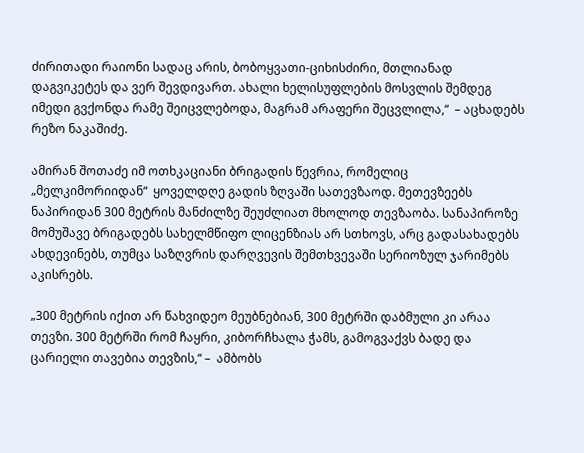ძირითადი რაიონი სადაც არის, ბობოყვათი-ციხისძირი, მთლიანად დაგვიკეტეს და ვერ შევდივართ. ახალი ხელისუფლების მოსვლის შემდეგ იმედი გვქონდა რამე შეიცვლებოდა, მაგრამ არაფერი შეცვლილა,“  – აცხადებს რეზო ნაკაშიძე.

ამირან შოთაძე იმ ოთხკაციანი ბრიგადის წევრია, რომელიც „მელკიმორიიდან“  ყოველდღე გადის ზღვაში სათევზაოდ. მეთევზეებს ნაპირიდან 300 მეტრის მანძილზე შეუძლიათ მხოლოდ თევზაობა. სანაპიროზე მომუშავე ბრიგადებს სახელმწიფო ლიცენზიას არ სთხოვს, არც გადასახადებს ახდევინებს, თუმცა საზღვრის დარღვევის შემთხვევაში სერიოზულ ჯარიმებს აკისრებს.

„300 მეტრის იქით არ წახვიდეო მეუბნებიან, 300 მეტრში დაბმული კი არაა თევზი. 300 მეტრში რომ ჩაყრი, კიბორჩხალა ჭამს, გამოგვაქვს ბადე და ცარიელი თავებია თევზის,“ –  ამბობს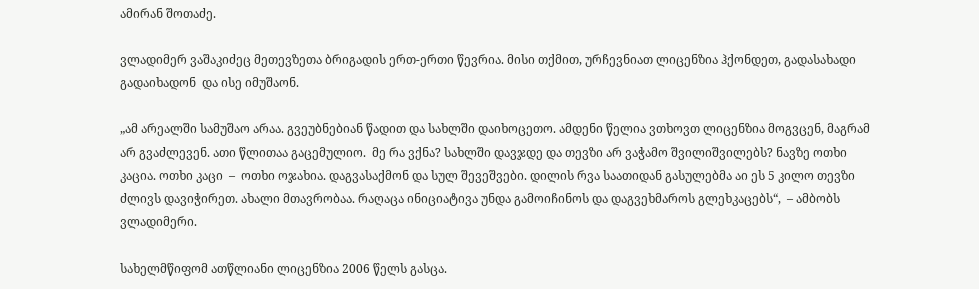ამირან შოთაძე.

ვლადიმერ ვაშაკიძეც მეთევზეთა ბრიგადის ერთ-ერთი წევრია. მისი თქმით, ურჩევნიათ ლიცენზია ჰქონდეთ, გადასახადი გადაიხადონ  და ისე იმუშაონ.

„ამ არეალში სამუშაო არაა. გვეუბნებიან წადით და სახლში დაიხოცეთო. ამდენი წელია ვთხოვთ ლიცენზია მოგვცენ, მაგრამ არ გვაძლევენ. ათი წლითაა გაცემულიო.  მე რა ვქნა? სახლში დავჯდე და თევზი არ ვაჭამო შვილიშვილებს? ნავზე ოთხი კაცია. ოთხი კაცი  –  ოთხი ოჯახია. დაგვასაქმონ და სულ შევეშვები. დილის რვა საათიდან გასულებმა აი ეს 5 კილო თევზი ძლივს დავიჭირეთ. ახალი მთავრობაა. რაღაცა ინიციატივა უნდა გამოიჩინოს და დაგვეხმაროს გლეხკაცებს“,  – ამბობს ვლადიმერი.

სახელმწიფომ ათწლიანი ლიცენზია 2006 წელს გასცა.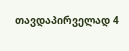თავდაპირველად 4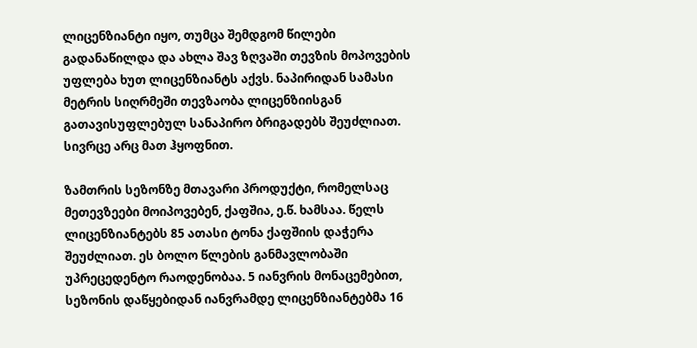ლიცენზიანტი იყო, თუმცა შემდგომ წილები გადანაწილდა და ახლა შავ ზღვაში თევზის მოპოვების უფლება ხუთ ლიცენზიანტს აქვს. ნაპირიდან სამასი მეტრის სიღრმეში თევზაობა ლიცენზიისგან გათავისუფლებულ სანაპირო ბრიგადებს შეუძლიათ. სივრცე არც მათ ჰყოფნით.

ზამთრის სეზონზე მთავარი პროდუქტი, რომელსაც მეთევზეები მოიპოვებენ, ქაფშია, ე.წ. ხამსაა. წელს ლიცენზიანტებს 85 ათასი ტონა ქაფშიის დაჭერა შეუძლიათ. ეს ბოლო წლების განმავლობაში უპრეცედენტო რაოდენობაა. 5 იანვრის მონაცემებით,  სეზონის დაწყებიდან იანვრამდე ლიცენზიანტებმა 16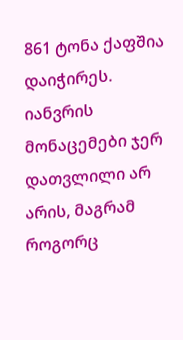861 ტონა ქაფშია დაიჭირეს.  იანვრის მონაცემები ჯერ დათვლილი არ არის, მაგრამ როგორც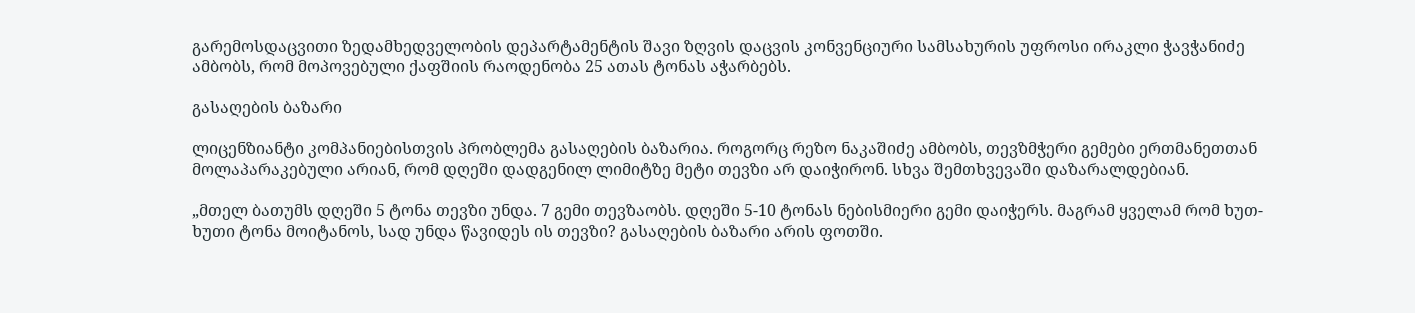გარემოსდაცვითი ზედამხედველობის დეპარტამენტის შავი ზღვის დაცვის კონვენციური სამსახურის უფროსი ირაკლი ჭავჭანიძე ამბობს, რომ მოპოვებული ქაფშიის რაოდენობა 25 ათას ტონას აჭარბებს.

გასაღების ბაზარი

ლიცენზიანტი კომპანიებისთვის პრობლემა გასაღების ბაზარია. როგორც რეზო ნაკაშიძე ამბობს, თევზმჭერი გემები ერთმანეთთან მოლაპარაკებული არიან, რომ დღეში დადგენილ ლიმიტზე მეტი თევზი არ დაიჭირონ. სხვა შემთხვევაში დაზარალდებიან.

„მთელ ბათუმს დღეში 5 ტონა თევზი უნდა. 7 გემი თევზაობს. დღეში 5-10 ტონას ნებისმიერი გემი დაიჭერს. მაგრამ ყველამ რომ ხუთ-ხუთი ტონა მოიტანოს, სად უნდა წავიდეს ის თევზი? გასაღების ბაზარი არის ფოთში.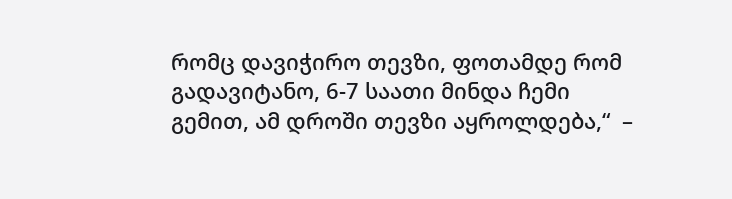რომც დავიჭირო თევზი, ფოთამდე რომ გადავიტანო, 6-7 საათი მინდა ჩემი გემით, ამ დროში თევზი აყროლდება,“  –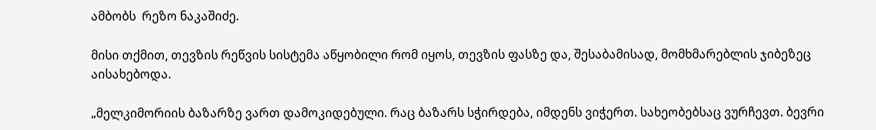ამბობს  რეზო ნაკაშიძე.

მისი თქმით, თევზის რეწვის სისტემა აწყობილი რომ იყოს, თევზის ფასზე და, შესაბამისად, მომხმარებლის ჯიბეზეც აისახებოდა.

„მელკიმორიის ბაზარზე ვართ დამოკიდებული. რაც ბაზარს სჭირდება, იმდენს ვიჭერთ. სახეობებსაც ვურჩევთ. ბევრი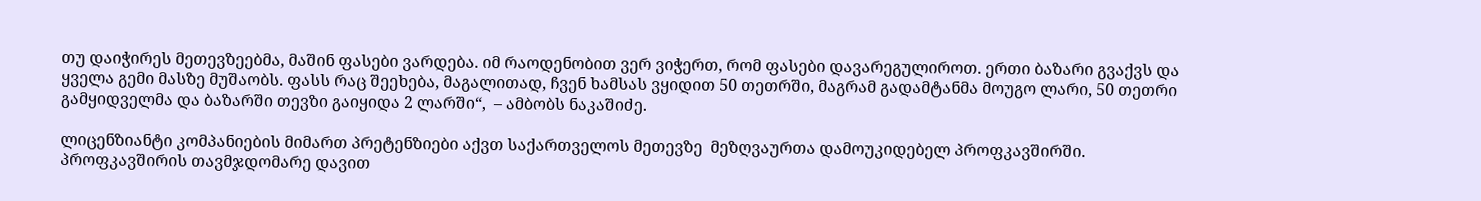თუ დაიჭირეს მეთევზეებმა, მაშინ ფასები ვარდება. იმ რაოდენობით ვერ ვიჭერთ, რომ ფასები დავარეგულიროთ. ერთი ბაზარი გვაქვს და ყველა გემი მასზე მუშაობს. ფასს რაც შეეხება, მაგალითად, ჩვენ ხამსას ვყიდით 50 თეთრში, მაგრამ გადამტანმა მოუგო ლარი, 50 თეთრი გამყიდველმა და ბაზარში თევზი გაიყიდა 2 ლარში“,  – ამბობს ნაკაშიძე.

ლიცენზიანტი კომპანიების მიმართ პრეტენზიები აქვთ საქართველოს მეთევზე  მეზღვაურთა დამოუკიდებელ პროფკავშირში. პროფკავშირის თავმჯდომარე დავით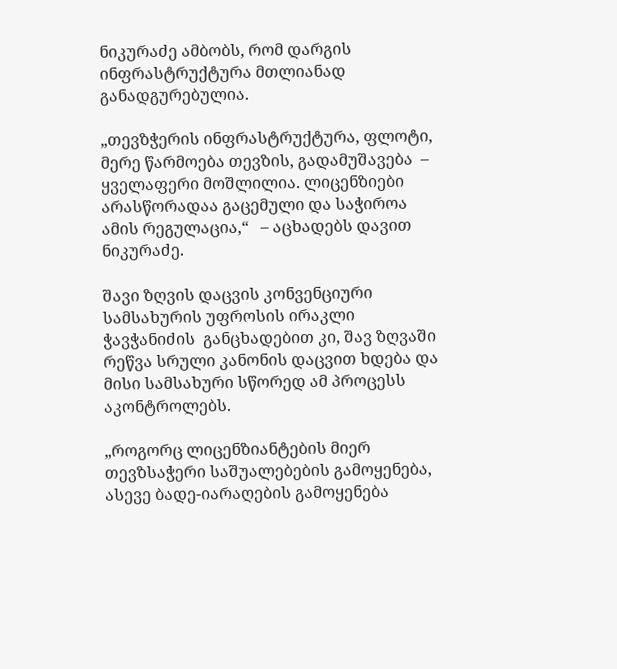ნიკურაძე ამბობს, რომ დარგის ინფრასტრუქტურა მთლიანად განადგურებულია.

„თევზჭერის ინფრასტრუქტურა, ფლოტი, მერე წარმოება თევზის, გადამუშავება  – ყველაფერი მოშლილია. ლიცენზიები არასწორადაა გაცემული და საჭიროა ამის რეგულაცია,“   – აცხადებს დავით ნიკურაძე.

შავი ზღვის დაცვის კონვენციური სამსახურის უფროსის ირაკლი ჭავჭანიძის  განცხადებით კი, შავ ზღვაში რეწვა სრული კანონის დაცვით ხდება და მისი სამსახური სწორედ ამ პროცესს აკონტროლებს.

„როგორც ლიცენზიანტების მიერ თევზსაჭერი საშუალებების გამოყენება, ასევე ბადე-იარაღების გამოყენება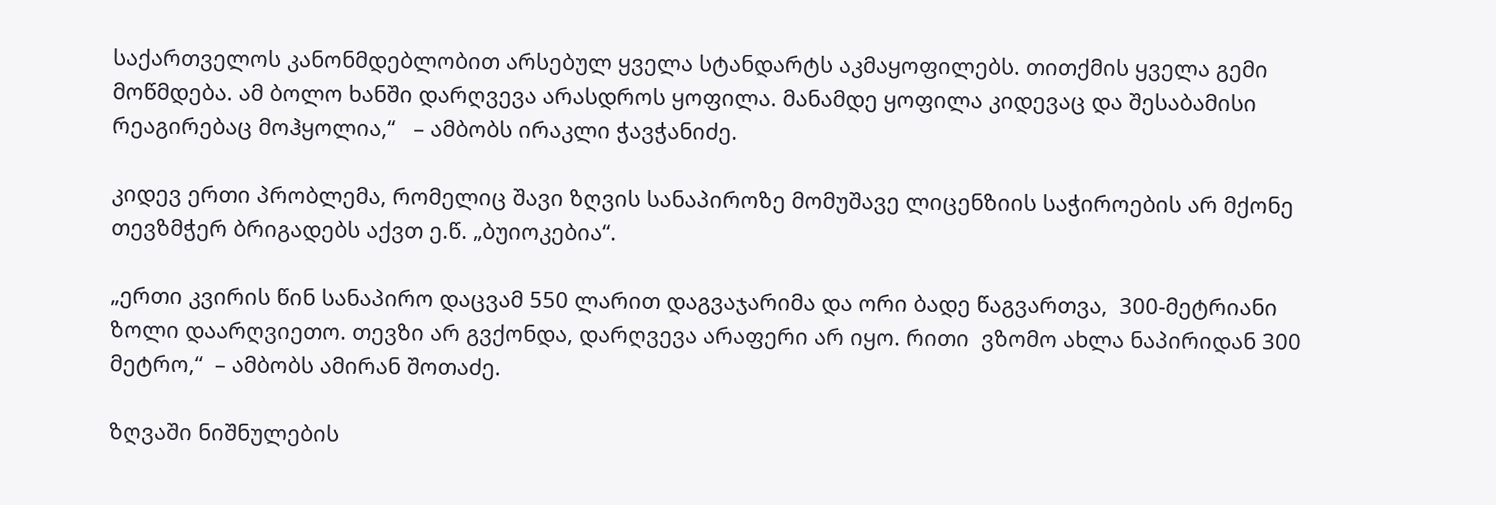საქართველოს კანონმდებლობით არსებულ ყველა სტანდარტს აკმაყოფილებს. თითქმის ყველა გემი მოწმდება. ამ ბოლო ხანში დარღვევა არასდროს ყოფილა. მანამდე ყოფილა კიდევაც და შესაბამისი რეაგირებაც მოჰყოლია,“   – ამბობს ირაკლი ჭავჭანიძე.

კიდევ ერთი პრობლემა, რომელიც შავი ზღვის სანაპიროზე მომუშავე ლიცენზიის საჭიროების არ მქონე თევზმჭერ ბრიგადებს აქვთ ე.წ. „ბუიოკებია“.

„ერთი კვირის წინ სანაპირო დაცვამ 550 ლარით დაგვაჯარიმა და ორი ბადე წაგვართვა,  300-მეტრიანი ზოლი დაარღვიეთო. თევზი არ გვქონდა, დარღვევა არაფერი არ იყო. რითი  ვზომო ახლა ნაპირიდან 300 მეტრო,“  – ამბობს ამირან შოთაძე.

ზღვაში ნიშნულების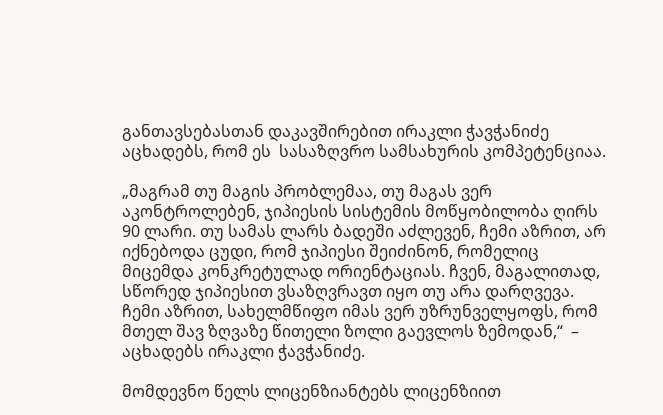განთავსებასთან დაკავშირებით ირაკლი ჭავჭანიძე აცხადებს, რომ ეს  სასაზღვრო სამსახურის კომპეტენციაა.

„მაგრამ თუ მაგის პრობლემაა, თუ მაგას ვერ აკონტროლებენ, ჯიპიესის სისტემის მოწყობილობა ღირს 90 ლარი. თუ სამას ლარს ბადეში აძლევენ, ჩემი აზრით, არ იქნებოდა ცუდი, რომ ჯიპიესი შეიძინონ, რომელიც მიცემდა კონკრეტულად ორიენტაციას. ჩვენ, მაგალითად, სწორედ ჯიპიესით ვსაზღვრავთ იყო თუ არა დარღვევა. ჩემი აზრით, სახელმწიფო იმას ვერ უზრუნველყოფს, რომ მთელ შავ ზღვაზე წითელი ზოლი გაევლოს ზემოდან,“  – აცხადებს ირაკლი ჭავჭანიძე.

მომდევნო წელს ლიცენზიანტებს ლიცენზიით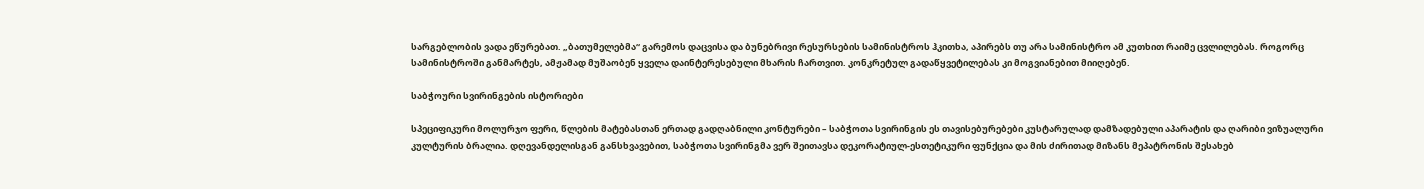სარგებლობის ვადა ეწურებათ. „ბათუმელებმა“ გარემოს დაცვისა და ბუნებრივი რესურსების სამინისტროს ჰკითხა, აპირებს თუ არა სამინისტრო ამ კუთხით რაიმე ცვლილებას. როგორც სამინისტროში განმარტეს, ამჟამად მუშაობენ ყველა დაინტერესებული მხარის ჩართვით. კონკრეტულ გადაწყვეტილებას კი მოგვიანებით მიიღებენ.

საბჭოური სვირინგების ისტორიები

სპეციფიკური მოლურჯო ფერი, წლების მატებასთან ერთად გადღაბნილი კონტურები – საბჭოთა სვირინგის ეს თავისებურებები კუსტარულად დამზადებული აპარატის და ღარიბი ვიზუალური კულტურის ბრალია. დღევანდელისგან განსხვავებით, საბჭოთა სვირინგმა ვერ შეითავსა დეკორატიულ-ესთეტიკური ფუნქცია და მის ძირითად მიზანს მეპატრონის შესახებ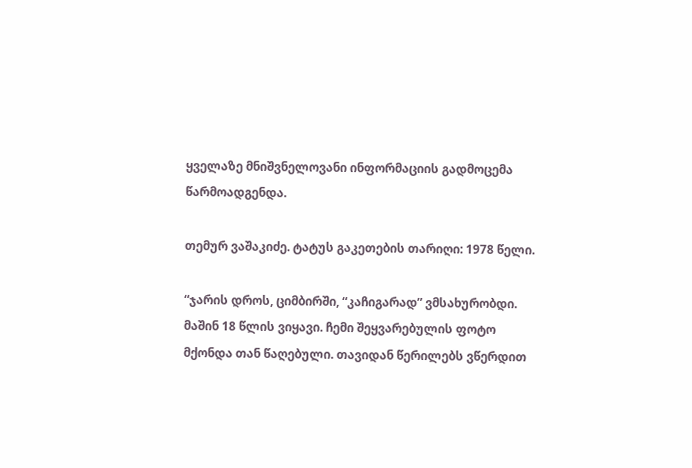ყველაზე მნიშვნელოვანი ინფორმაციის გადმოცემა წარმოადგენდა.

თემურ ვაშაკიძე. ტატუს გაკეთების თარიღი: 1978 წელი.

“ჯარის დროს, ციმბირში, “კაჩიგარად” ვმსახურობდი. მაშინ 18 წლის ვიყავი. ჩემი შეყვარებულის ფოტო მქონდა თან წაღებული. თავიდან წერილებს ვწერდით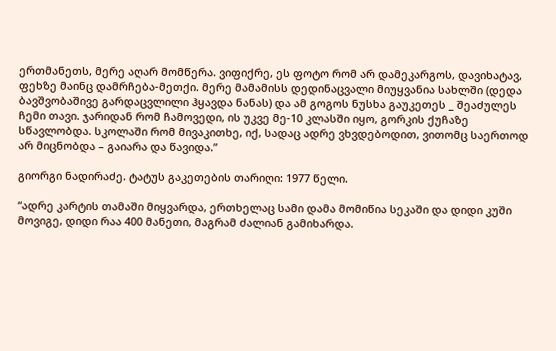ერთმანეთს, მერე აღარ მომწერა. ვიფიქრე, ეს ფოტო რომ არ დამეკარგოს, დავიხატავ, ფეხზე მაინც დამრჩება-მეთქი. მერე მამამისს დედინაცვალი მიუყვანია სახლში (დედა ბავშვობაშივე გარდაცვლილი ჰყავდა ნანას) და ამ გოგოს ნუსხა გაუკეთეს _ შეაძულეს ჩემი თავი. ჯარიდან რომ ჩამოვედი, ის უკვე მე-10 კლასში იყო, გორკის ქუჩაზე სწავლობდა. სკოლაში რომ მივაკითხე, იქ, სადაც ადრე ვხვდებოდით, ვითომც საერთოდ არ მიცნობდა – გაიარა და წავიდა.”

გიორგი ნადირაძე. ტატუს გაკეთების თარიღი: 1977 წელი.

“ადრე კარტის თამაში მიყვარდა, ერთხელაც სამი დამა მომიწია სეკაში და დიდი კუში მოვიგე, დიდი რაა 400 მანეთი, მაგრამ ძალიან გამიხარდა.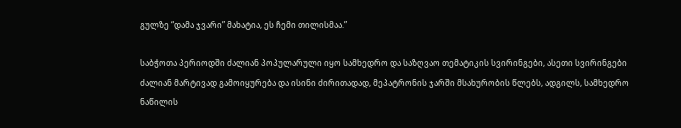გულზე “დამა ჯვარი” მახატია, ეს ჩემი თილისმაა.”

საბჭოთა პერიოდში ძალიან პოპულარული იყო სამხედრო და საზღვაო თემატიკის სვირინგები, ასეთი სვირინგები ძალიან მარტივად გამოიყურება და ისინი ძირითადად, მეპატრონის ჯარში მსახურობის წლებს, ადგილს, სამხედრო ნაწილის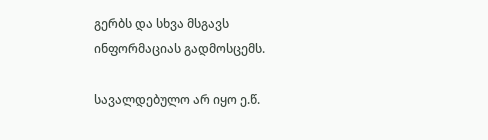გერბს და სხვა მსგავს ინფორმაციას გადმოსცემს.

სავალდებულო არ იყო ე.წ.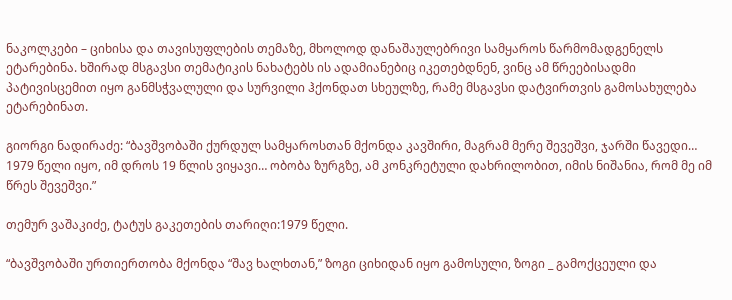ნაკოლკები – ციხისა და თავისუფლების თემაზე, მხოლოდ დანაშაულებრივი სამყაროს წარმომადგენელს ეტარებინა. ხშირად მსგავსი თემატიკის ნახატებს ის ადამიანებიც იკეთებდნენ, ვინც ამ წრეებისადმი პატივისცემით იყო განმსჭვალული და სურვილი ჰქონდათ სხეულზე, რამე მსგავსი დატვირთვის გამოსახულება ეტარებინათ.

გიორგი ნადირაძე: “ბავშვობაში ქურდულ სამყაროსთან მქონდა კავშირი, მაგრამ მერე შევეშვი, ჯარში წავედი… 1979 წელი იყო, იმ დროს 19 წლის ვიყავი… ობობა ზურგზე, ამ კონკრეტული დახრილობით, იმის ნიშანია, რომ მე იმ წრეს შევეშვი.”

თემურ ვაშაკიძე, ტატუს გაკეთების თარიღი:1979 წელი.

“ბავშვობაში ურთიერთობა მქონდა “შავ ხალხთან,” ზოგი ციხიდან იყო გამოსული, ზოგი _ გამოქცეული და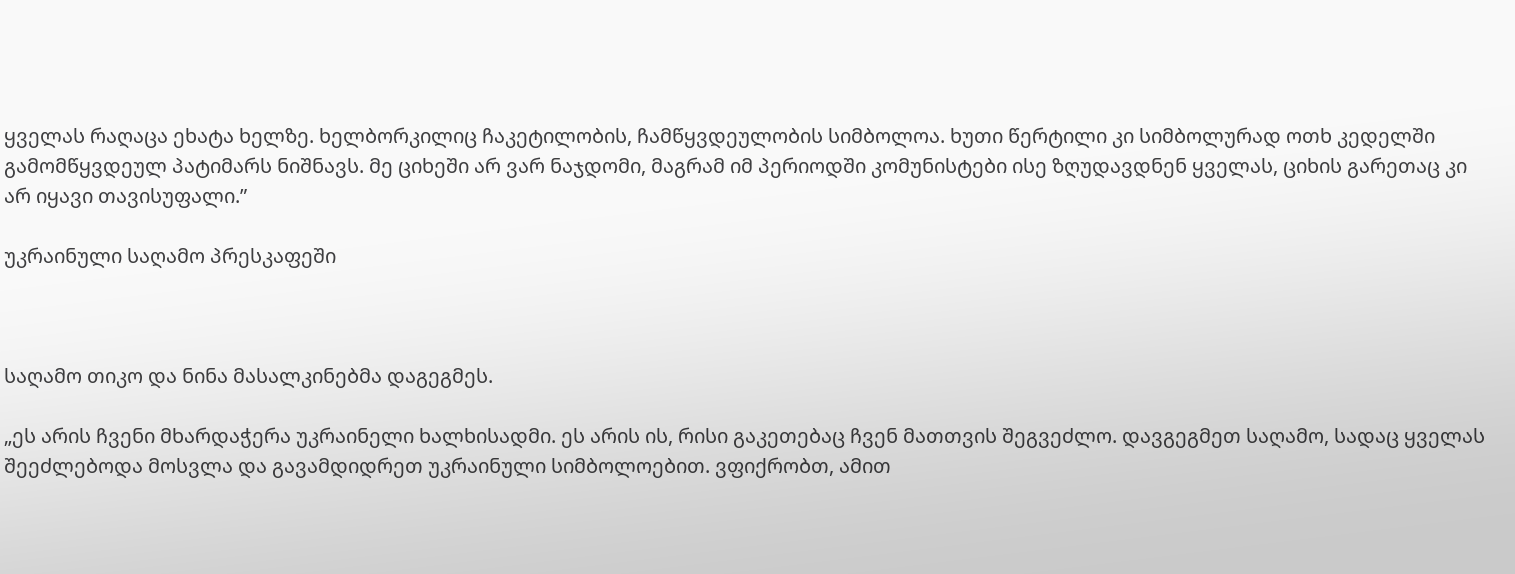ყველას რაღაცა ეხატა ხელზე. ხელბორკილიც ჩაკეტილობის, ჩამწყვდეულობის სიმბოლოა. ხუთი წერტილი კი სიმბოლურად ოთხ კედელში გამომწყვდეულ პატიმარს ნიშნავს. მე ციხეში არ ვარ ნაჯდომი, მაგრამ იმ პერიოდში კომუნისტები ისე ზღუდავდნენ ყველას, ციხის გარეთაც კი არ იყავი თავისუფალი.”

უკრაინული საღამო პრესკაფეში



საღამო თიკო და ნინა მასალკინებმა დაგეგმეს.

„ეს არის ჩვენი მხარდაჭერა უკრაინელი ხალხისადმი. ეს არის ის, რისი გაკეთებაც ჩვენ მათთვის შეგვეძლო. დავგეგმეთ საღამო, სადაც ყველას შეეძლებოდა მოსვლა და გავამდიდრეთ უკრაინული სიმბოლოებით. ვფიქრობთ, ამით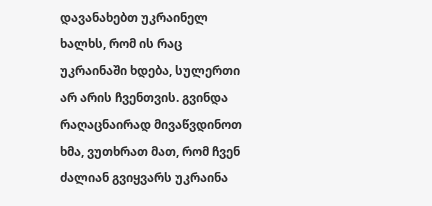დავანახებთ უკრაინელ ხალხს, რომ ის რაც უკრაინაში ხდება, სულერთი არ არის ჩვენთვის. გვინდა რაღაცნაირად მივაწვდინოთ ხმა, ვუთხრათ მათ, რომ ჩვენ ძალიან გვიყვარს უკრაინა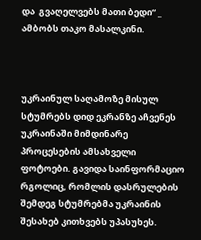და  გვაღელვებს მათი ბედი“ _ ამბობს თაკო მასალკინი.



უკრაინულ საღამოზე მისულ სტუმრებს დიდ ეკრანზე აჩვენეს უკრაინაში მიმდინარე პროცესების ამსახველი ფოტოები. გავიდა საინფორმაციო რგოლიც, რომლის დასრულების შემდეგ სტუმრებმა უკრაინის შესახებ კითხვებს უპასუხეს.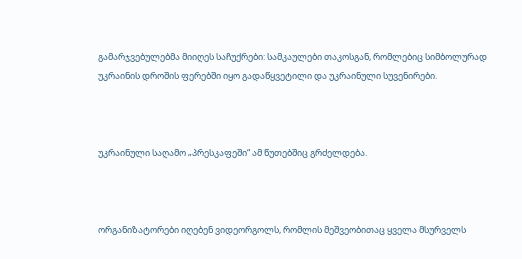გამარჯვებულებმა მიიღეს საჩუქრები: სამკაულები თაკოსგან, რომლებიც სიმბოლურად უკრაინის დროშის ფერებში იყო გადაწყვეტილი და უკრაინული სუვენირები.



უკრაინული საღამო „პრესკაფეში“ ამ წუთებშიც გრძელდება.



ორგანიზატორები იღებენ ვიდეორგოლს, რომლის მეშვეობითაც ყველა მსურველს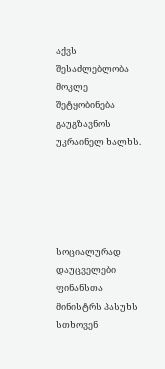აქვს შესაძლებლობა მოკლე შეტყობინება გაუგზავნოს უკრაინელ ხალხს.





სოციალურად დაუცველები ფინანსთა მინისტრს პასუხს სთხოვენ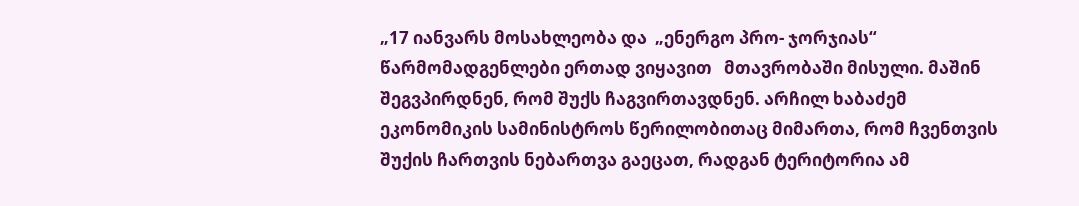„17 იანვარს მოსახლეობა და  „ენერგო პრო- ჯორჯიას“ წარმომადგენლები ერთად ვიყავით   მთავრობაში მისული. მაშინ შეგვპირდნენ, რომ შუქს ჩაგვირთავდნენ. არჩილ ხაბაძემ ეკონომიკის სამინისტროს წერილობითაც მიმართა, რომ ჩვენთვის შუქის ჩართვის ნებართვა გაეცათ, რადგან ტერიტორია ამ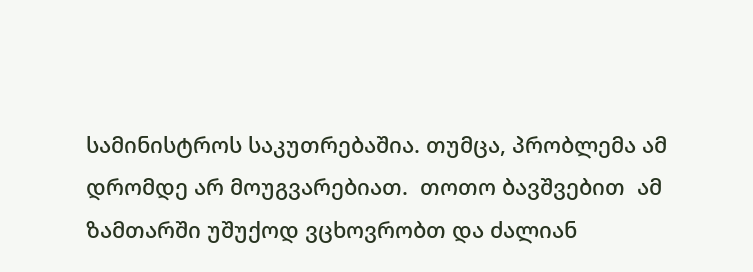სამინისტროს საკუთრებაშია. თუმცა, პრობლემა ამ დრომდე არ მოუგვარებიათ.  თოთო ბავშვებით  ამ ზამთარში უშუქოდ ვცხოვრობთ და ძალიან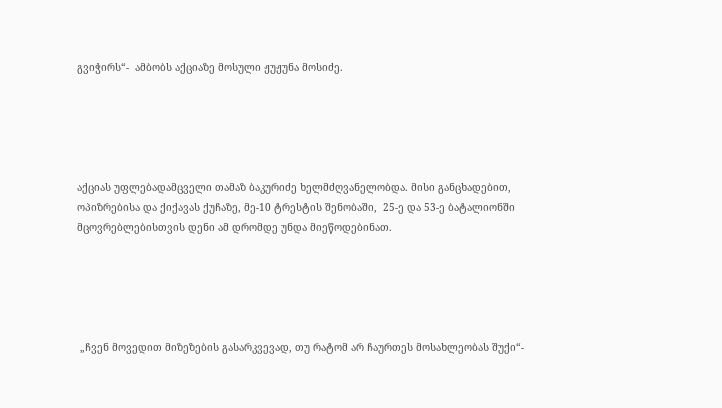გვიჭირს“-  ამბობს აქციაზე მოსული ჟუჟუნა მოსიძე.





აქციას უფლებადამცველი თამაზ ბაკურიძე ხელმძღვანელობდა. მისი განცხადებით,   ოპიზრებისა და ქიქავას ქუჩაზე, მე-10 ტრესტის შენობაში,  25-ე და 53-ე ბატალიონში მცოვრებლებისთვის დენი ამ დრომდე უნდა მიეწოდებინათ.





 „ჩვენ მოვედით მიზეზების გასარკვევად, თუ რატომ არ ჩაურთეს მოსახლეობას შუქი“-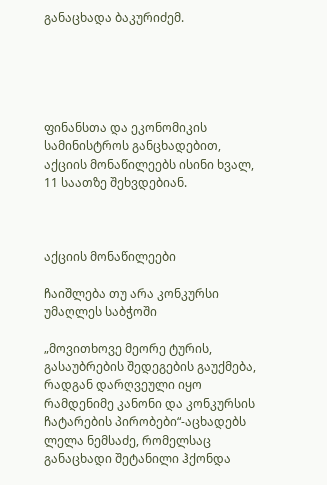განაცხადა ბაკურიძემ.





ფინანსთა და ეკონომიკის სამინისტროს განცხადებით, აქციის მონაწილეებს ისინი ხვალ, 11 საათზე შეხვდებიან.



აქციის მონაწილეები

ჩაიშლება თუ არა კონკურსი უმაღლეს საბჭოში

„მოვითხოვე მეორე ტურის, გასაუბრების შედეგების გაუქმება, რადგან დარღვეული იყო რამდენიმე კანონი და კონკურსის ჩატარების პირობები“-აცხადებს ლელა ნემსაძე, რომელსაც განაცხადი შეტანილი ჰქონდა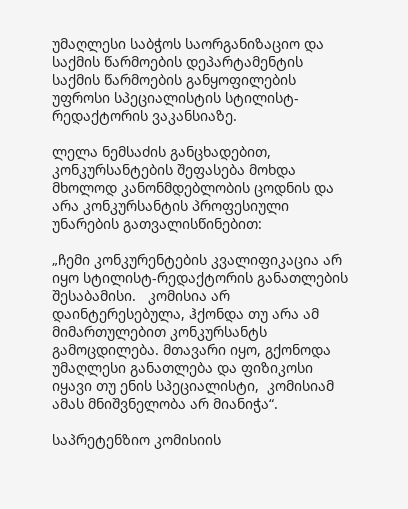უმაღლესი საბჭოს საორგანიზაციო და საქმის წარმოების დეპარტამენტის საქმის წარმოების განყოფილების უფროსი სპეციალისტის სტილისტ-რედაქტორის ვაკანსიაზე.

ლელა ნემსაძის განცხადებით, კონკურსანტების შეფასება მოხდა მხოლოდ კანონმდებლობის ცოდნის და არა კონკურსანტის პროფესიული უნარების გათვალისწინებით:

„ჩემი კონკურენტების კვალიფიკაცია არ იყო სტილისტ-რედაქტორის განათლების შესაბამისი.   კომისია არ დაინტერესებულა, ჰქონდა თუ არა ამ მიმართულებით კონკურსანტს გამოცდილება. მთავარი იყო, გქონოდა უმაღლესი განათლება და ფიზიკოსი იყავი თუ ენის სპეციალისტი,  კომისიამ ამას მნიშვნელობა არ მიანიჭა“.

საპრეტენზიო კომისიის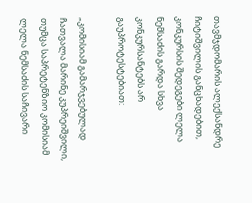თავმჯდომარის ალექსანდრე ჩიტიშვილის განცხადებით, კონკურსის შედეგები ლელა ნემსაძის გარდა სხვა კონკურსანტებს არ გაუპროტესტებიათ:

„კომისიამ გამარჯვებულად ჩათვალა მარინე კუპრეიშვილი, თუმცა საპრეტენზიო კომისიამ ლელა ნემსაძის საჩივარი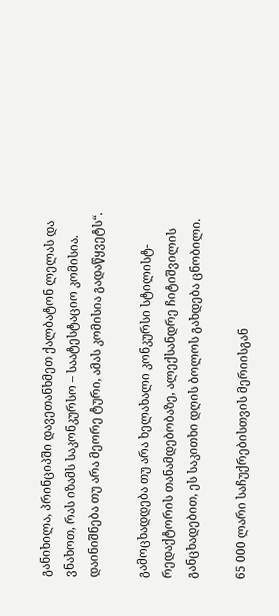განიხილა, პრინციპში დავეთანხმეთ ქალბატონ ლელას და ვნახოთ, რას იზამს საკონკურსო – საატესტაციო კომისია. დაინიშნება თუ არა მეორე ტური, ამას კომისია გადაწყვეტს“.

გამოცხადდება თუ არა ხელახალი კონკურსი სტილისტ-რედაქტორის თანამდებობაზე, ალექსანდრე ჩიტიშვილის განცხადებით, ეს საკითხი დღის ბოლოს გახდება ცნობილი.

65 000 ლარი საჩუქრებისთვის მერიისგან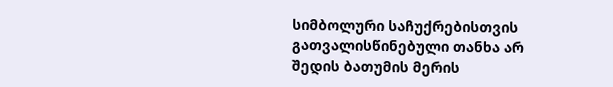სიმბოლური საჩუქრებისთვის გათვალისწინებული თანხა არ შედის ბათუმის მერის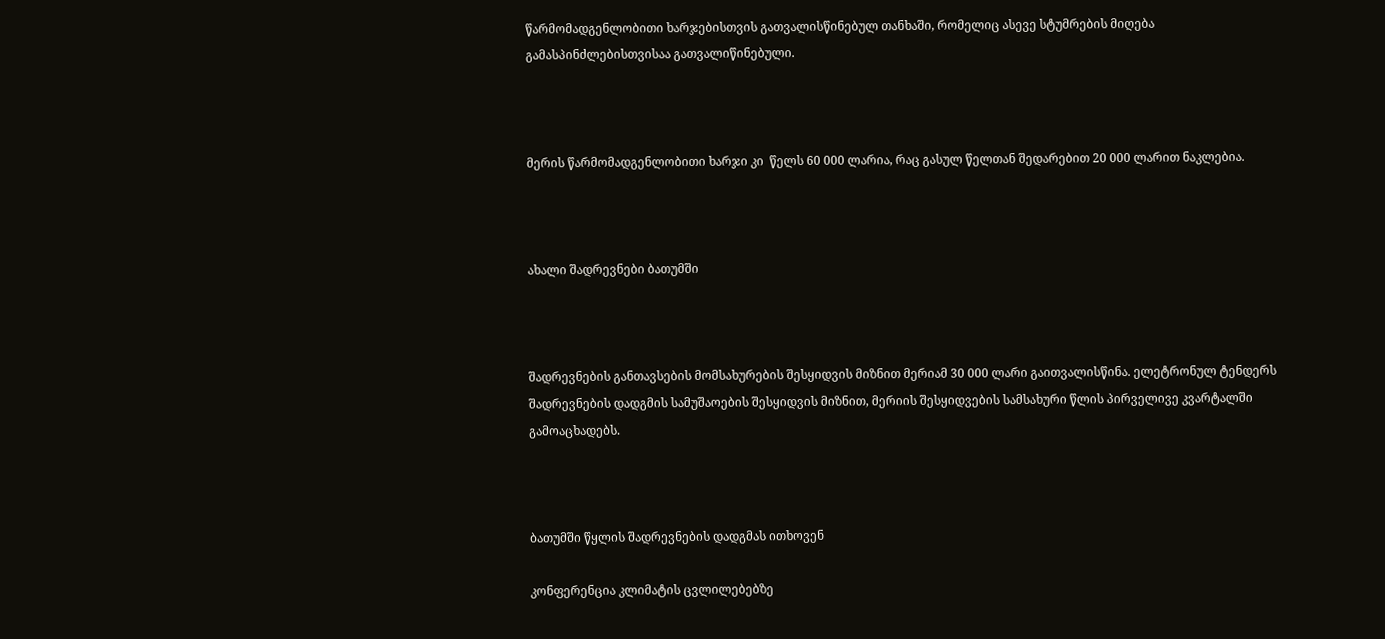წარმომადგენლობითი ხარჯებისთვის გათვალისწინებულ თანხაში, რომელიც ასევე სტუმრების მიღება გამასპინძლებისთვისაა გათვალიწინებული.



მერის წარმომადგენლობითი ხარჯი კი  წელს 60 000 ლარია, რაც გასულ წელთან შედარებით 20 000 ლარით ნაკლებია.



ახალი შადრევნები ბათუმში



შადრევნების განთავსების მომსახურების შესყიდვის მიზნით მერიამ 30 000 ლარი გაითვალისწინა. ელეტრონულ ტენდერს შადრევნების დადგმის სამუშაოების შესყიდვის მიზნით, მერიის შესყიდვების სამსახური წლის პირველივე კვარტალში გამოაცხადებს.



ბათუმში წყლის შადრევნების დადგმას ითხოვენ

კონფერენცია კლიმატის ცვლილებებზე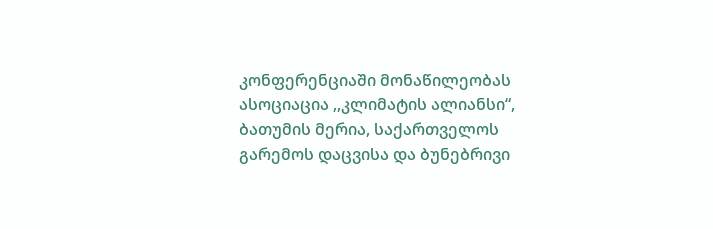კონფერენციაში მონაწილეობას  ასოციაცია ,,კლიმატის ალიანსი“, ბათუმის მერია, საქართველოს გარემოს დაცვისა და ბუნებრივი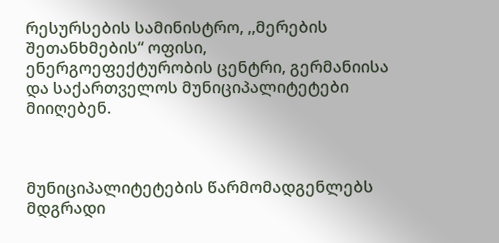რესურსების სამინისტრო, ,,მერების შეთანხმების“ ოფისი, ენერგოეფექტურობის ცენტრი, გერმანიისა და საქართველოს მუნიციპალიტეტები მიიღებენ.



მუნიციპალიტეტების წარმომადგენლებს  მდგრადი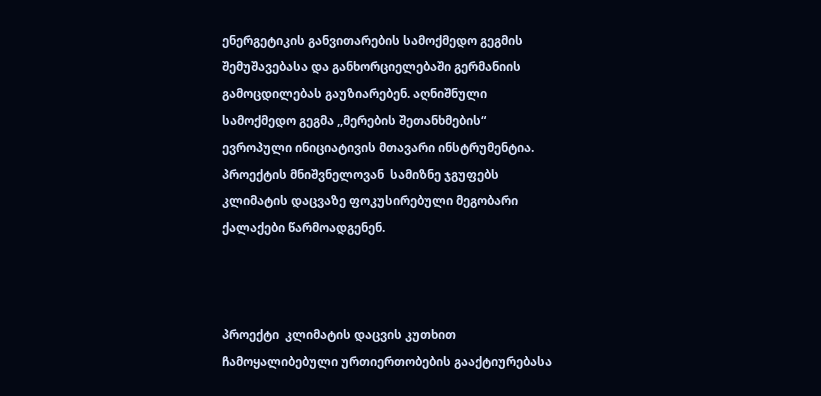ენერგეტიკის განვითარების სამოქმედო გეგმის შემუშავებასა და განხორციელებაში გერმანიის გამოცდილებას გაუზიარებენ. აღნიშნული სამოქმედო გეგმა ,,მერების შეთანხმების“ ევროპული ინიციატივის მთავარი ინსტრუმენტია. პროექტის მნიშვნელოვან  სამიზნე ჯგუფებს კლიმატის დაცვაზე ფოკუსირებული მეგობარი ქალაქები წარმოადგენენ.



პროექტი  კლიმატის დაცვის კუთხით ჩამოყალიბებული ურთიერთობების გააქტიურებასა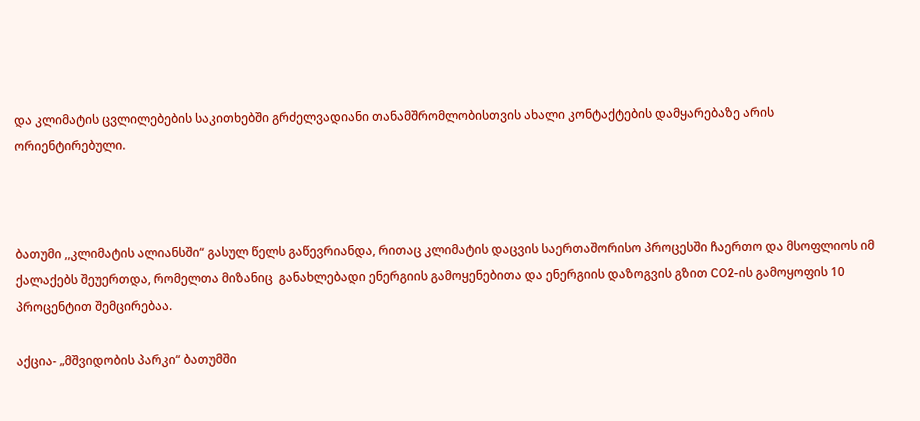და კლიმატის ცვლილებების საკითხებში გრძელვადიანი თანამშრომლობისთვის ახალი კონტაქტების დამყარებაზე არის ორიენტირებული.



ბათუმი ,,კლიმატის ალიანსში“ გასულ წელს გაწევრიანდა, რითაც კლიმატის დაცვის საერთაშორისო პროცესში ჩაერთო და მსოფლიოს იმ ქალაქებს შეუერთდა, რომელთა მიზანიც  განახლებადი ენერგიის გამოყენებითა და ენერგიის დაზოგვის გზით CO2-ის გამოყოფის 10 პროცენტით შემცირებაა.

აქცია- „მშვიდობის პარკი“ ბათუმში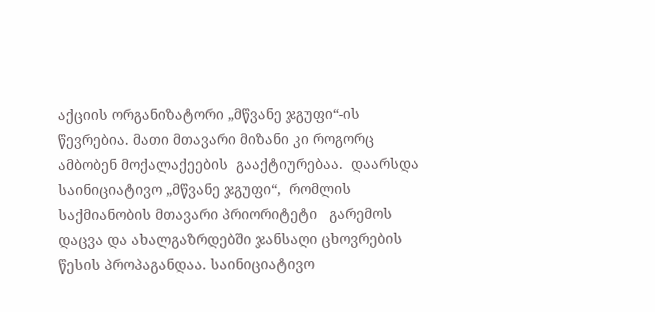აქციის ორგანიზატორი „მწვანე ჯგუფი“-ის წევრებია. მათი მთავარი მიზანი კი როგორც ამბობენ მოქალაქეების  გააქტიურებაა.  დაარსდა  საინიციატივო „მწვანე ჯგუფი“,  რომლის საქმიანობის მთავარი პრიორიტეტი   გარემოს დაცვა და ახალგაზრდებში ჯანსაღი ცხოვრების წესის პროპაგანდაა. საინიციატივო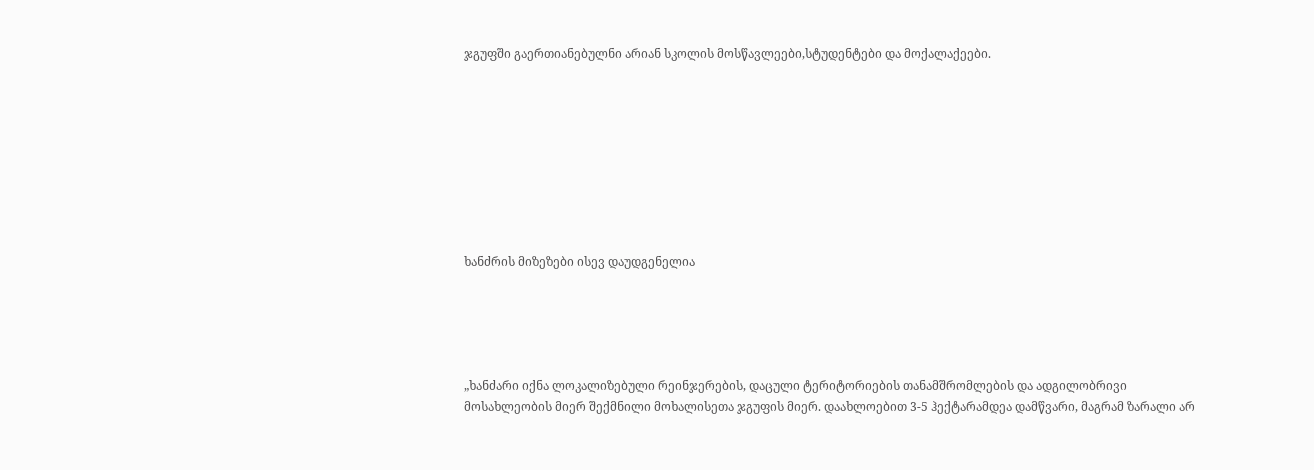ჯგუფში გაერთიანებულნი არიან სკოლის მოსწავლეები,სტუდენტები და მოქალაქეები.









ხანძრის მიზეზები ისევ დაუდგენელია





„ხანძარი იქნა ლოკალიზებული რეინჯერების, დაცული ტერიტორიების თანამშრომლების და ადგილობრივი  მოსახლეობის მიერ შექმნილი მოხალისეთა ჯგუფის მიერ. დაახლოებით 3-5 ჰექტარამდეა დამწვარი, მაგრამ ზარალი არ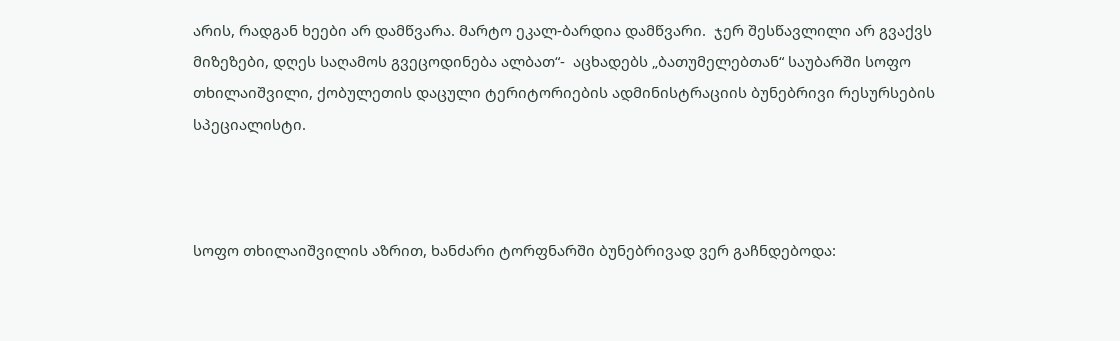არის, რადგან ხეები არ დამწვარა. მარტო ეკალ-ბარდია დამწვარი.  ჯერ შესწავლილი არ გვაქვს მიზეზები, დღეს საღამოს გვეცოდინება ალბათ“-  აცხადებს „ბათუმელებთან“ საუბარში სოფო თხილაიშვილი, ქობულეთის დაცული ტერიტორიების ადმინისტრაციის ბუნებრივი რესურსების სპეციალისტი.



სოფო თხილაიშვილის აზრით, ხანძარი ტორფნარში ბუნებრივად ვერ გაჩნდებოდა: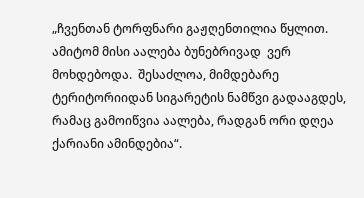„ჩვენთან ტორფნარი გაჟღენთილია წყლით. ამიტომ მისი აალება ბუნებრივად  ვერ მოხდებოდა.  შესაძლოა, მიმდებარე ტერიტორიიდან სიგარეტის ნამწვი გადააგდეს, რამაც გამოიწვია აალება, რადგან ორი დღეა ქარიანი ამინდებია“.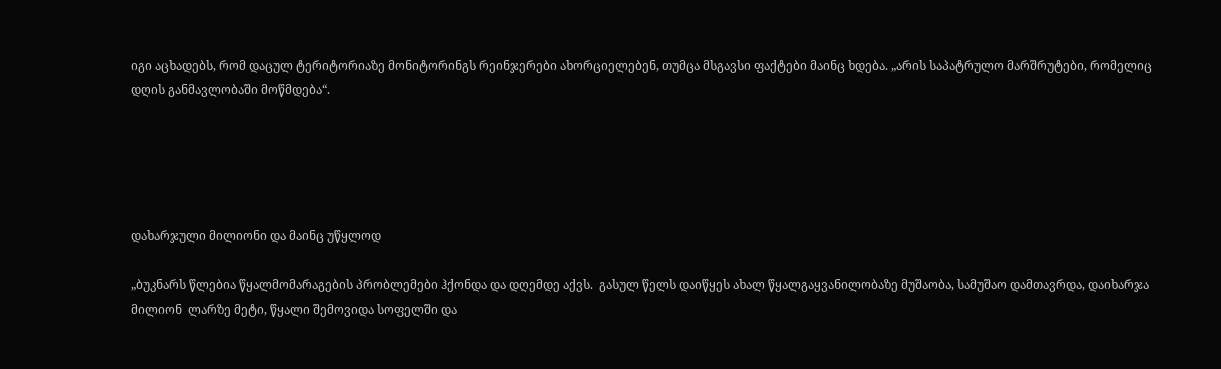იგი აცხადებს, რომ დაცულ ტერიტორიაზე მონიტორინგს რეინჯერები ახორციელებენ, თუმცა მსგავსი ფაქტები მაინც ხდება. „არის საპატრულო მარშრუტები, რომელიც დღის განმავლობაში მოწმდება“.





დახარჯული მილიონი და მაინც უწყლოდ

„ბუკნარს წლებია წყალმომარაგების პრობლემები ჰქონდა და დღემდე აქვს.  გასულ წელს დაიწყეს ახალ წყალგაყვანილობაზე მუშაობა, სამუშაო დამთავრდა, დაიხარჯა მილიონ  ლარზე მეტი, წყალი შემოვიდა სოფელში და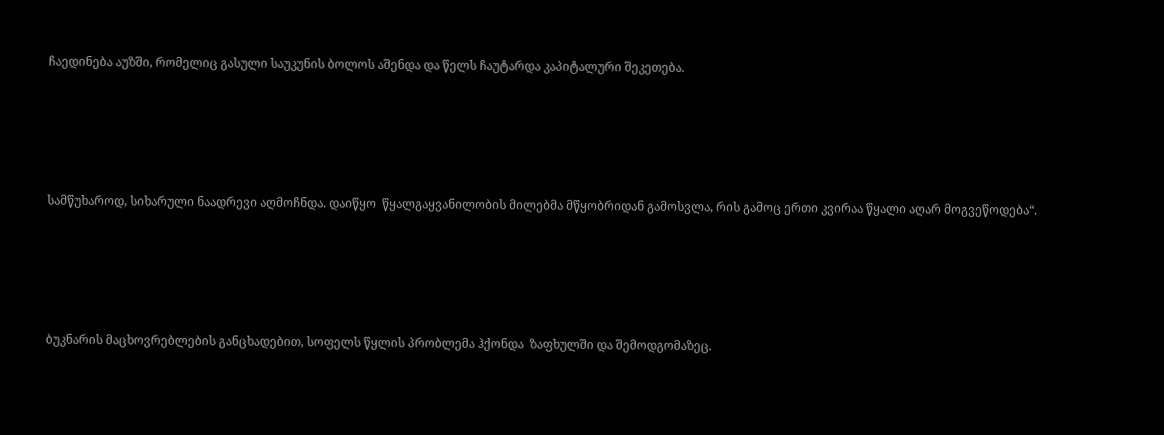ჩაედინება აუზში, რომელიც გასული საუკუნის ბოლოს აშენდა და წელს ჩაუტარდა კაპიტალური შეკეთება.





სამწუხაროდ, სიხარული ნაადრევი აღმოჩნდა. დაიწყო  წყალგაყვანილობის მილებმა მწყობრიდან გამოსვლა, რის გამოც ერთი კვირაა წყალი აღარ მოგვეწოდება“.





ბუკნარის მაცხოვრებლების განცხადებით, სოფელს წყლის პრობლემა ჰქონდა  ზაფხულში და შემოდგომაზეც.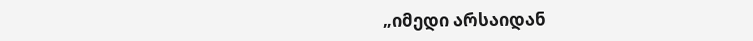„იმედი არსაიდან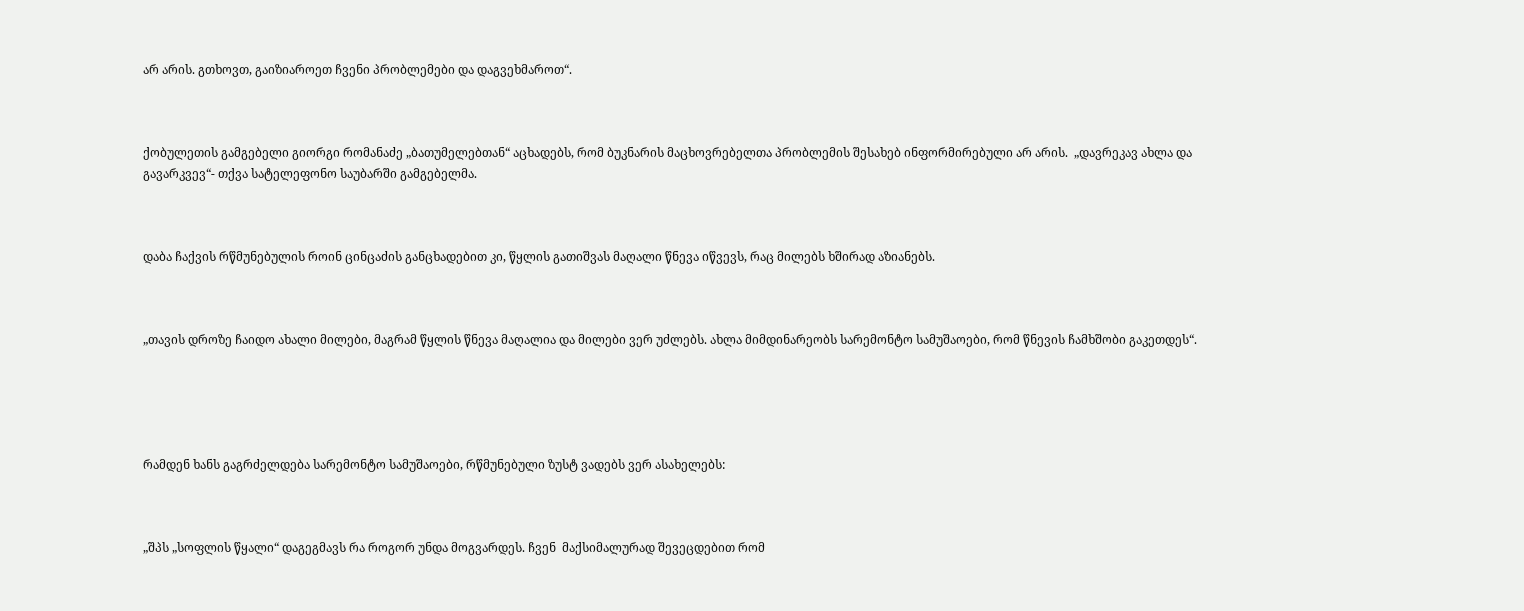არ არის. გთხოვთ, გაიზიაროეთ ჩვენი პრობლემები და დაგვეხმაროთ“.



ქობულეთის გამგებელი გიორგი რომანაძე „ბათუმელებთან“ აცხადებს, რომ ბუკნარის მაცხოვრებელთა პრობლემის შესახებ ინფორმირებული არ არის.  „დავრეკავ ახლა და გავარკვევ“- თქვა სატელეფონო საუბარში გამგებელმა.



დაბა ჩაქვის რწმუნებულის როინ ცინცაძის განცხადებით კი, წყლის გათიშვას მაღალი წნევა იწვევს, რაც მილებს ხშირად აზიანებს.



„თავის დროზე ჩაიდო ახალი მილები, მაგრამ წყლის წნევა მაღალია და მილები ვერ უძლებს. ახლა მიმდინარეობს სარემონტო სამუშაოები, რომ წნევის ჩამხშობი გაკეთდეს“.





რამდენ ხანს გაგრძელდება სარემონტო სამუშაოები, რწმუნებული ზუსტ ვადებს ვერ ასახელებს:



„შპს „სოფლის წყალი“ დაგეგმავს რა როგორ უნდა მოგვარდეს. ჩვენ  მაქსიმალურად შევეცდებით რომ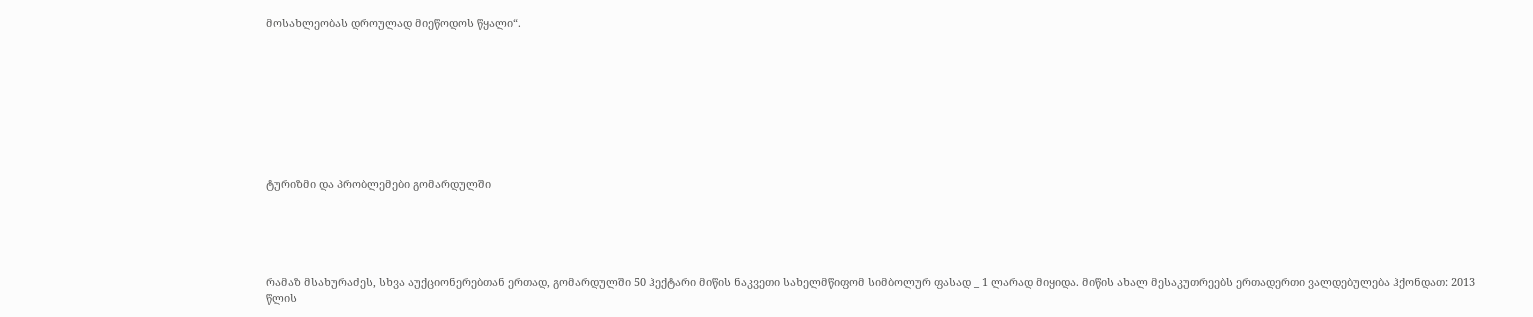მოსახლეობას დროულად მიეწოდოს წყალი“.









ტურიზმი და პრობლემები გომარდულში





რამაზ მსახურაძეს, სხვა აუქციონერებთან ერთად, გომარდულში 50 ჰექტარი მიწის ნაკვეთი სახელმწიფომ სიმბოლურ ფასად _ 1 ლარად მიყიდა. მიწის ახალ მესაკუთრეებს ერთადერთი ვალდებულება ჰქონდათ: 2013 წლის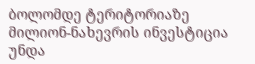ბოლომდე ტერიტორიაზე მილიონ-ნახევრის ინვესტიცია უნდა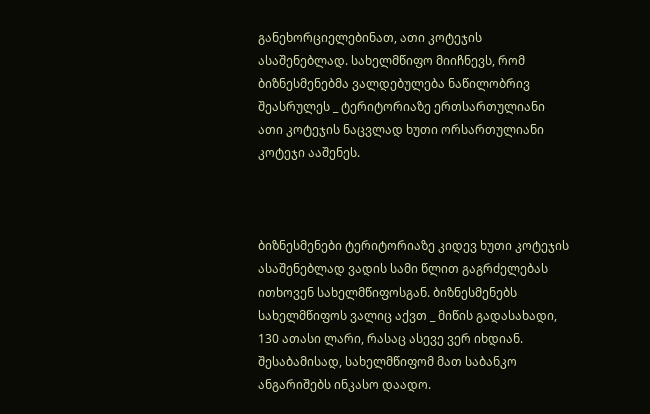განეხორციელებინათ, ათი კოტეჯის ასაშენებლად. სახელმწიფო მიიჩნევს, რომ ბიზნესმენებმა ვალდებულება ნაწილობრივ შეასრულეს _ ტერიტორიაზე ერთსართულიანი ათი კოტეჯის ნაცვლად ხუთი ორსართულიანი კოტეჯი ააშენეს.



ბიზნესმენები ტერიტორიაზე კიდევ ხუთი კოტეჯის ასაშენებლად ვადის სამი წლით გაგრძელებას ითხოვენ სახელმწიფოსგან. ბიზნესმენებს სახელმწიფოს ვალიც აქვთ _ მიწის გადასახადი, 130 ათასი ლარი, რასაც ასევე ვერ იხდიან. შესაბამისად, სახელმწიფომ მათ საბანკო ანგარიშებს ინკასო დაადო.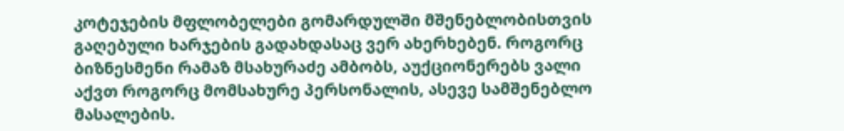კოტეჯების მფლობელები გომარდულში მშენებლობისთვის გაღებული ხარჯების გადახდასაც ვერ ახერხებენ. როგორც ბიზნესმენი რამაზ მსახურაძე ამბობს, აუქციონერებს ვალი აქვთ როგორც მომსახურე პერსონალის, ასევე სამშენებლო მასალების.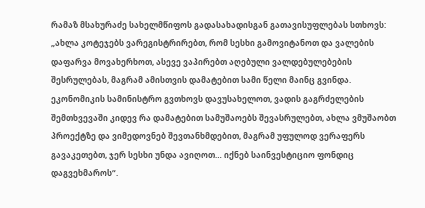რამაზ მსახურაძე სახელმწიფოს გადასახადისგან გათავისუფლებას სთხოვს: „ახლა კოტეჯებს ვარეგისტრირებთ, რომ სესხი გამოვიტანოთ და ვალების დაფარვა მოვახერხოთ, ასევე ვაპირებთ აღებული ვალდებულებების შესრულებას, მაგრამ ამისთვის დამატებით სამი წელი მაინც გვინდა. ეკონომიკის სამინისტრო გვთხოვს დავუსახელოთ, ვადის გაგრძელების შემთხვევაში კიდევ რა დამატებით სამუშაოებს შევასრულებთ, ახლა ვმუშაობთ პროექტზე და ვიმედოვნებ შევთანხმდებით, მაგრამ უფულოდ ვერაფერს გავაკეთებთ, ჯერ სესხი უნდა ავიღოთ… იქნებ საინვესტიციო ფონდიც დაგვეხმაროს“.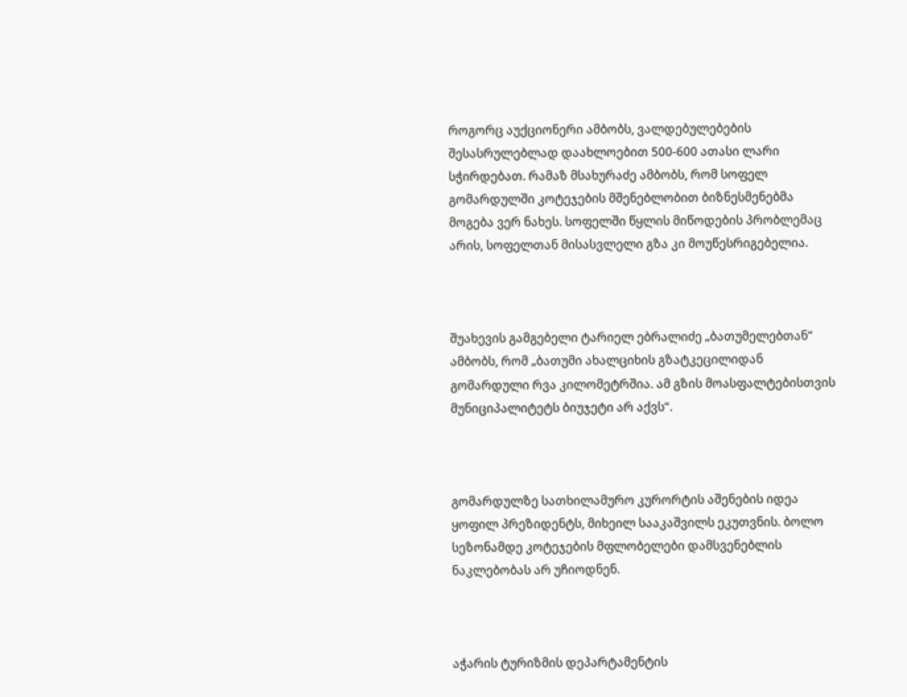როგორც აუქციონერი ამბობს, ვალდებულებების შესასრულებლად დაახლოებით 500-600 ათასი ლარი სჭირდებათ. რამაზ მსახურაძე ამბობს, რომ სოფელ გომარდულში კოტეჯების მშენებლობით ბიზნესმენებმა მოგება ვერ ნახეს. სოფელში წყლის მიწოდების პრობლემაც არის, სოფელთან მისასვლელი გზა კი მოუწესრიგებელია.



შუახევის გამგებელი ტარიელ ებრალიძე „ბათუმელებთან“ ამბობს, რომ „ბათუმი ახალციხის გზატკეცილიდან გომარდული რვა კილომეტრშია. ამ გზის მოასფალტებისთვის მუნიციპალიტეტს ბიუჯეტი არ აქვს“.



გომარდულზე სათხილამურო კურორტის აშენების იდეა ყოფილ პრეზიდენტს, მიხეილ სააკაშვილს ეკუთვნის. ბოლო სეზონამდე კოტეჯების მფლობელები დამსვენებლის ნაკლებობას არ უჩიოდნენ.



აჭარის ტურიზმის დეპარტამენტის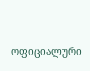ოფიციალური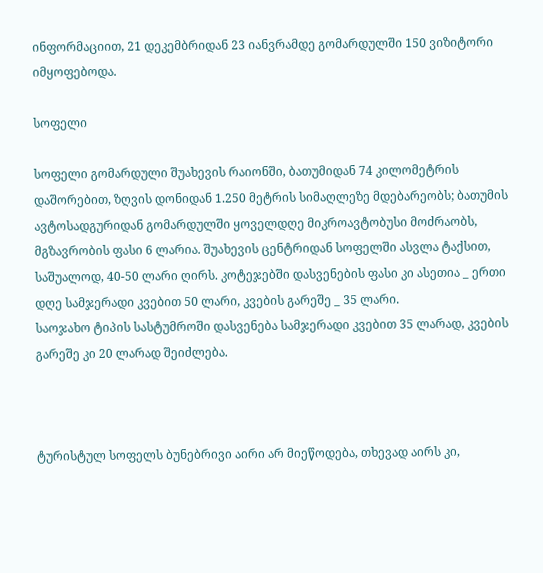ინფორმაციით, 21 დეკემბრიდან 23 იანვრამდე გომარდულში 150 ვიზიტორი იმყოფებოდა.

სოფელი

სოფელი გომარდული შუახევის რაიონში, ბათუმიდან 74 კილომეტრის დაშორებით, ზღვის დონიდან 1.250 მეტრის სიმაღლეზე მდებარეობს; ბათუმის ავტოსადგურიდან გომარდულში ყოველდღე მიკროავტობუსი მოძრაობს, მგზავრობის ფასი 6 ლარია. შუახევის ცენტრიდან სოფელში ასვლა ტაქსით, საშუალოდ, 40-50 ლარი ღირს. კოტეჯებში დასვენების ფასი კი ასეთია _ ერთი დღე სამჯერადი კვებით 50 ლარი, კვების გარეშე _ 35 ლარი.
საოჯახო ტიპის სასტუმროში დასვენება სამჯერადი კვებით 35 ლარად, კვების გარეშე კი 20 ლარად შეიძლება.



ტურისტულ სოფელს ბუნებრივი აირი არ მიეწოდება, თხევად აირს კი,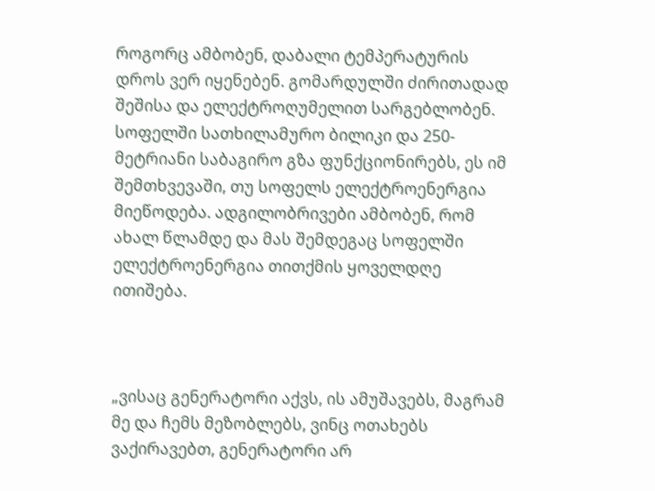როგორც ამბობენ, დაბალი ტემპერატურის დროს ვერ იყენებენ. გომარდულში ძირითადად შეშისა და ელექტროღუმელით სარგებლობენ. სოფელში სათხილამურო ბილიკი და 250-მეტრიანი საბაგირო გზა ფუნქციონირებს, ეს იმ შემთხვევაში, თუ სოფელს ელექტროენერგია მიეწოდება. ადგილობრივები ამბობენ, რომ ახალ წლამდე და მას შემდეგაც სოფელში ელექტროენერგია თითქმის ყოველდღე ითიშება.



„ვისაც გენერატორი აქვს, ის ამუშავებს, მაგრამ მე და ჩემს მეზობლებს, ვინც ოთახებს ვაქირავებთ, გენერატორი არ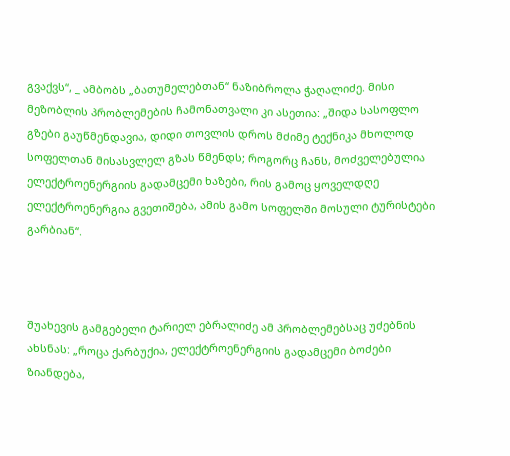გვაქვს“, _ ამბობს „ბათუმელებთან“ ნაზიბროლა ჭაღალიძე. მისი მეზობლის პრობლემების ჩამონათვალი კი ასეთია: „შიდა სასოფლო გზები გაუწმენდავია, დიდი თოვლის დროს მძიმე ტექნიკა მხოლოდ სოფელთან მისასვლელ გზას წმენდს; როგორც ჩანს, მოძველებულია ელექტროენერგიის გადამცემი ხაზები, რის გამოც ყოველდღე ელექტროენერგია გვეთიშება, ამის გამო სოფელში მოსული ტურისტები გარბიან“.



შუახევის გამგებელი ტარიელ ებრალიძე ამ პრობლემებსაც უძებნის ახსნას: „როცა ქარბუქია, ელექტროენერგიის გადამცემი ბოძები ზიანდება,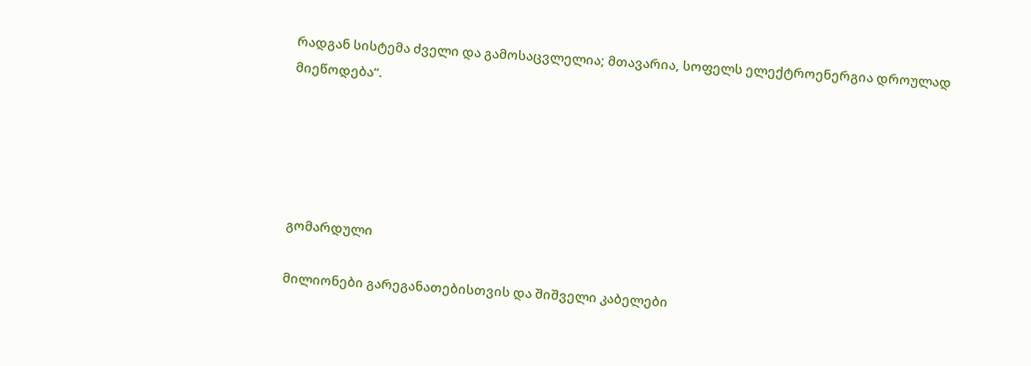რადგან სისტემა ძველი და გამოსაცვლელია; მთავარია, სოფელს ელექტროენერგია დროულად მიეწოდება“.





გომარდული

მილიონები გარეგანათებისთვის და შიშველი კაბელები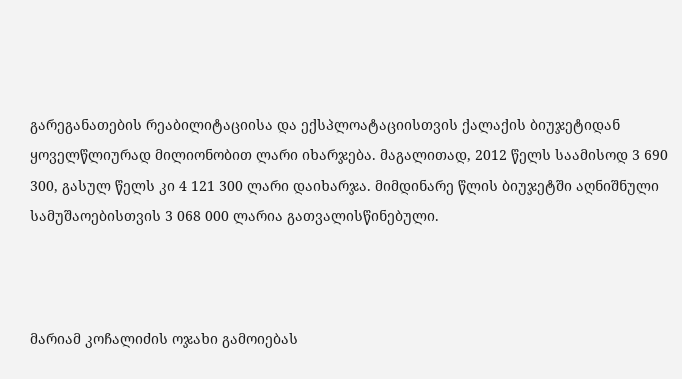გარეგანათების რეაბილიტაციისა და ექსპლოატაციისთვის ქალაქის ბიუჯეტიდან ყოველწლიურად მილიონობით ლარი იხარჯება. მაგალითად, 2012 წელს საამისოდ 3 690 300, გასულ წელს კი 4 121 300 ლარი დაიხარჯა. მიმდინარე წლის ბიუჯეტში აღნიშნული სამუშაოებისთვის 3 068 000 ლარია გათვალისწინებული.



მარიამ კოჩალიძის ოჯახი გამოიებას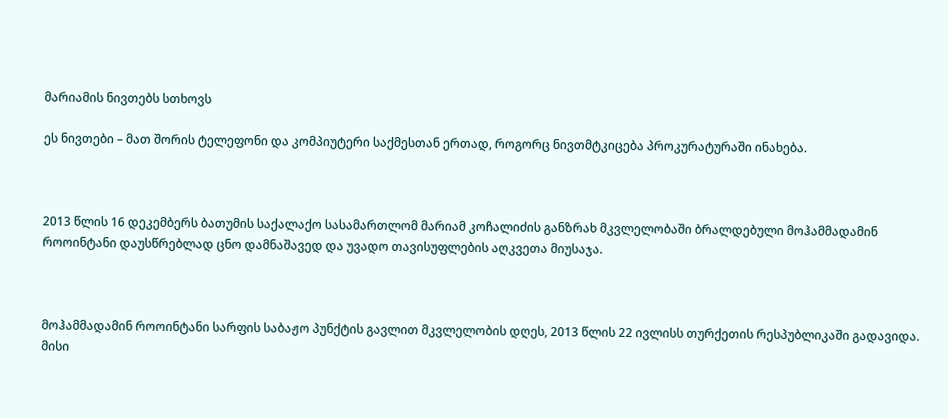მარიამის ნივთებს სთხოვს

ეს ნივთები – მათ შორის ტელეფონი და კომპიუტერი საქმესთან ერთად, როგორც ნივთმტკიცება პროკურატურაში ინახება.



2013 წლის 16 დეკემბერს ბათუმის საქალაქო სასამართლომ მარიამ კოჩალიძის განზრახ მკვლელობაში ბრალდებული მოჰამმადამინ როოინტანი დაუსწრებლად ცნო დამნაშავედ და უვადო თავისუფლების აღკვეთა მიუსაჯა.



მოჰამმადამინ როოინტანი სარფის საბაჟო პუნქტის გავლით მკვლელობის დღეს, 2013 წლის 22 ივლისს თურქეთის რესპუბლიკაში გადავიდა. მისი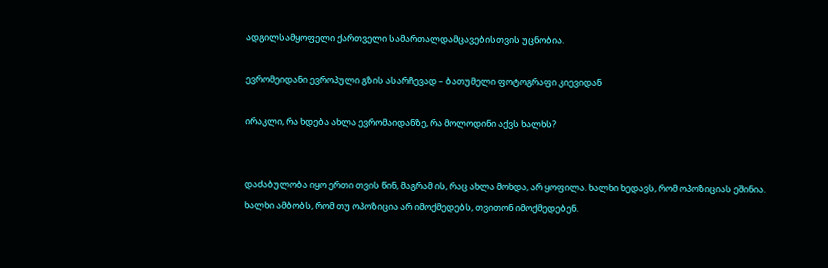ადგილსამყოფელი ქართველი სამართალდამცავებისთვის უცნობია.

ევრომეიდანი ევროპული გზის ასარჩევად – ბათუმელი ფოტოგრაფი კიევიდან

ირაკლი, რა ხდება ახლა ევრომაიდანზე, რა მოლოდინი აქვს ხალხს?


დაძაბულობა იყო ერთი თვის წინ, მაგრამ ის, რაც ახლა მოხდა, არ ყოფილა. ხალხი ხედავს, რომ ოპოზიციას ეშინია. ხალხი ამბობს, რომ თუ ოპოზიცია არ იმოქმედებს, თვითონ იმოქმედებენ.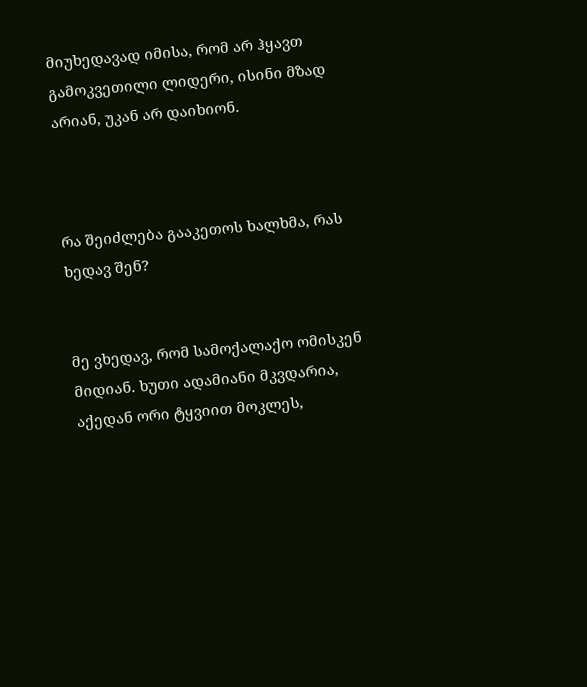მიუხედავად იმისა, რომ არ ჰყავთ გამოკვეთილი ლიდერი, ისინი მზად არიან, უკან არ დაიხიონ.



რა შეიძლება გააკეთოს ხალხმა, რას ხედავ შენ?


მე ვხედავ, რომ სამოქალაქო ომისკენ მიდიან. ხუთი ადამიანი მკვდარია, აქედან ორი ტყვიით მოკლეს,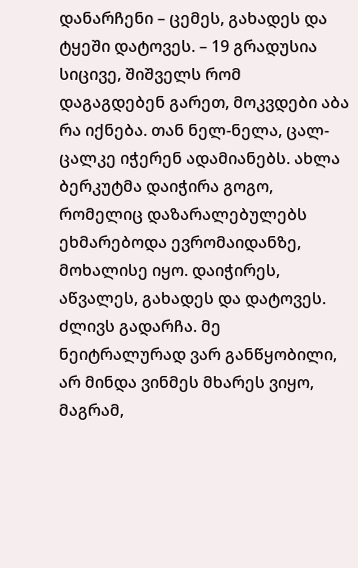დანარჩენი – ცემეს, გახადეს და ტყეში დატოვეს. – 19 გრადუსია სიცივე, შიშველს რომ დაგაგდებენ გარეთ, მოკვდები აბა რა იქნება. თან ნელ-ნელა, ცალ-ცალკე იჭერენ ადამიანებს. ახლა ბერკუტმა დაიჭირა გოგო, რომელიც დაზარალებულებს ეხმარებოდა ევრომაიდანზე, მოხალისე იყო. დაიჭირეს, აწვალეს, გახადეს და დატოვეს. ძლივს გადარჩა. მე ნეიტრალურად ვარ განწყობილი, არ მინდა ვინმეს მხარეს ვიყო, მაგრამ,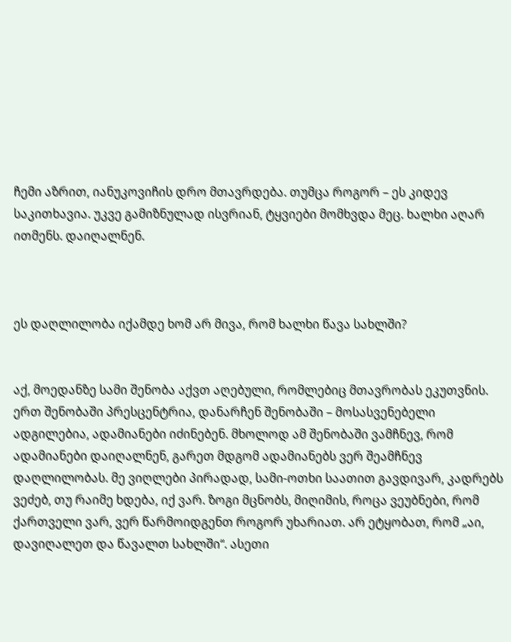ჩემი აზრით, იანუკოვიჩის დრო მთავრდება. თუმცა როგორ – ეს კიდევ საკითხავია. უკვე გამიზნულად ისვრიან, ტყვიები მომხვდა მეც. ხალხი აღარ ითმენს. დაიღალნენ.



ეს დაღლილობა იქამდე ხომ არ მივა, რომ ხალხი წავა სახლში?


აქ, მოედანზე სამი შენობა აქვთ აღებული, რომლებიც მთავრობას ეკუთვნის. ერთ შენობაში პრესცენტრია, დანარჩენ შენობაში – მოსასვენებელი ადგილებია, ადამიანები იძინებენ. მხოლოდ ამ შენობაში ვამჩნევ, რომ ადამიანები დაიღალნენ, გარეთ მდგომ ადამიანებს ვერ შეამჩნევ დაღლილობას. მე ვიღლები პირადად, სამი-ოთხი საათით გავდივარ, კადრებს ვეძებ, თუ რაიმე ხდება, იქ ვარ. ზოგი მცნობს, მიღიმის, როცა ვეუბნები, რომ ქართველი ვარ, ვერ წარმოიდგენთ როგორ უხარიათ. არ ეტყობათ, რომ „აი, დავიღალეთ და წავალთ სახლში“. ასეთი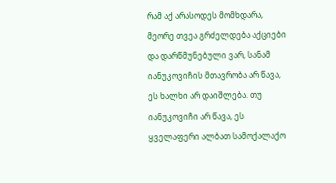რამ აქ არასოდეს მომხდარა, მეორე თვეა გრძელდება აქციები და დარწმუნებული ვარ, სანამ იანუკოვიჩის მთავრობა არ წავა, ეს ხალხი არ დაიშლება. თუ იანუკოვიჩი არ წავა, ეს ყველაფერი ალბათ სამოქალაქო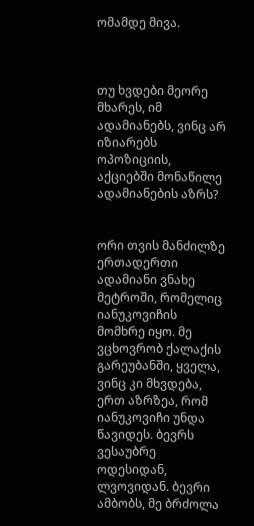ომამდე მივა.



თუ ხვდები მეორე მხარეს, იმ ადამიანებს, ვინც არ იზიარებს ოპოზიციის, აქციებში მონაწილე ადამიანების აზრს?


ორი თვის მანძილზე ერთადერთი ადამიანი ვნახე მეტროში, რომელიც იანუკოვიჩის მომხრე იყო. მე ვცხოვრობ ქალაქის გარეუბანში, ყველა, ვინც კი მხვდება, ერთ აზრზეა, რომ იანუკოვიჩი უნდა წავიდეს. ბევრს ვესაუბრე ოდესიდან, ლვოვიდან. ბევრი ამბობს, მე ბრძოლა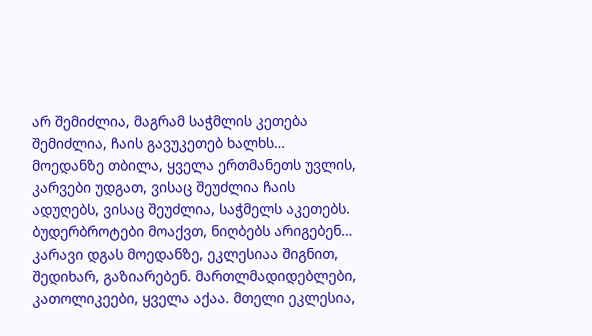არ შემიძლია, მაგრამ საჭმლის კეთება შემიძლია, ჩაის გავუკეთებ ხალხს… მოედანზე თბილა, ყველა ერთმანეთს უვლის, კარვები უდგათ, ვისაც შეუძლია ჩაის ადუღებს, ვისაც შეუძლია, საჭმელს აკეთებს. ბუდერბროტები მოაქვთ, ნიღბებს არიგებენ… კარავი დგას მოედანზე, ეკლესიაა შიგნით, შედიხარ, გაზიარებენ. მართლმადიდებლები, კათოლიკეები, ყველა აქაა. მთელი ეკლესია,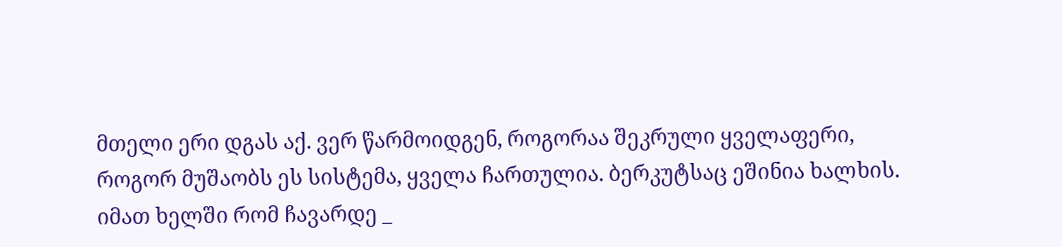მთელი ერი დგას აქ. ვერ წარმოიდგენ, როგორაა შეკრული ყველაფერი, როგორ მუშაობს ეს სისტემა, ყველა ჩართულია. ბერკუტსაც ეშინია ხალხის. იმათ ხელში რომ ჩავარდე _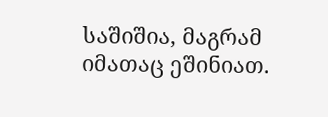საშიშია, მაგრამ იმათაც ეშინიათ.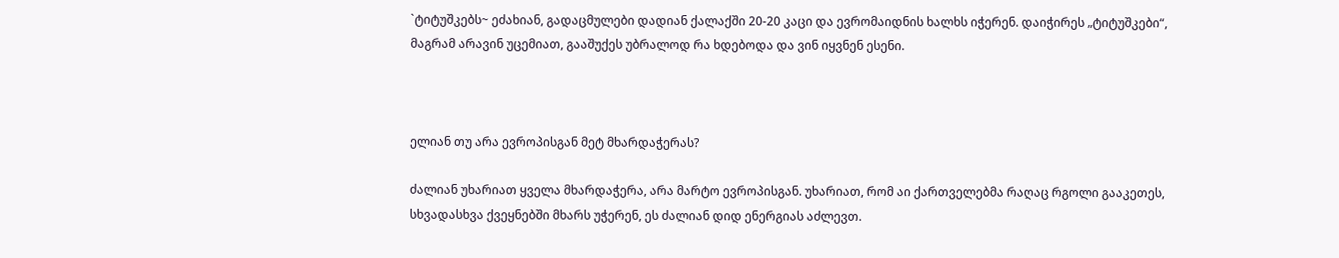`ტიტუშკებს~ ეძახიან, გადაცმულები დადიან ქალაქში 20-20 კაცი და ევრომაიდნის ხალხს იჭერენ. დაიჭირეს „ტიტუშკები“, მაგრამ არავინ უცემიათ, გააშუქეს უბრალოდ რა ხდებოდა და ვინ იყვნენ ესენი.



ელიან თუ არა ევროპისგან მეტ მხარდაჭერას?

ძალიან უხარიათ ყველა მხარდაჭერა, არა მარტო ევროპისგან. უხარიათ, რომ აი ქართველებმა რაღაც რგოლი გააკეთეს, სხვადასხვა ქვეყნებში მხარს უჭერენ, ეს ძალიან დიდ ენერგიას აძლევთ.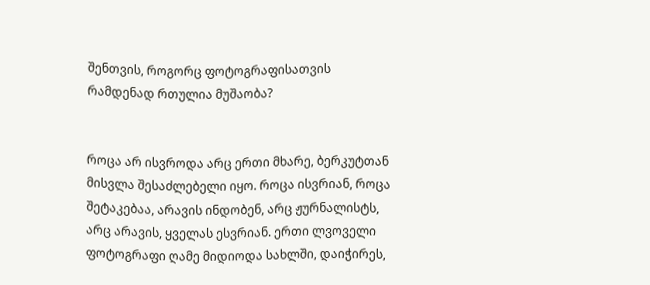შენთვის, როგორც ფოტოგრაფისათვის რამდენად რთულია მუშაობა?


როცა არ ისვროდა არც ერთი მხარე, ბერკუტთან მისვლა შესაძლებელი იყო. როცა ისვრიან, როცა შეტაკებაა, არავის ინდობენ, არც ჟურნალისტს, არც არავის, ყველას ესვრიან. ერთი ლვოველი ფოტოგრაფი ღამე მიდიოდა სახლში, დაიჭირეს,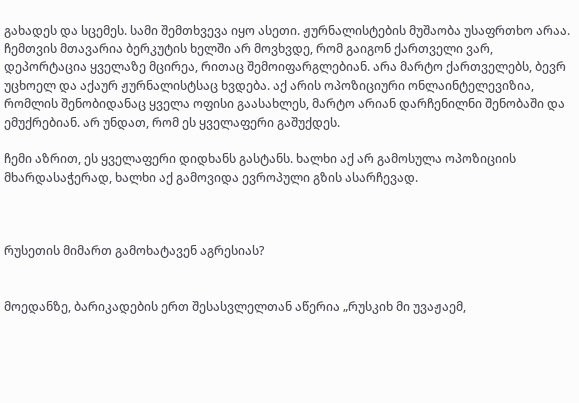გახადეს და სცემეს. სამი შემთხვევა იყო ასეთი. ჟურნალისტების მუშაობა უსაფრთხო არაა. ჩემთვის მთავარია ბერკუტის ხელში არ მოვხვდე, რომ გაიგონ ქართველი ვარ, დეპორტაცია ყველაზე მცირეა, რითაც შემოიფარგლებიან. არა მარტო ქართველებს, ბევრ უცხოელ და აქაურ ჟურნალისტსაც ხვდება. აქ არის ოპოზიციური ონლაინტელევიზია, რომლის შენობიდანაც ყველა ოფისი გაასახლეს, მარტო არიან დარჩენილნი შენობაში და ემუქრებიან. არ უნდათ, რომ ეს ყველაფერი გაშუქდეს.

ჩემი აზრით, ეს ყველაფერი დიდხანს გასტანს. ხალხი აქ არ გამოსულა ოპოზიციის მხარდასაჭერად, ხალხი აქ გამოვიდა ევროპული გზის ასარჩევად.



რუსეთის მიმართ გამოხატავენ აგრესიას?


მოედანზე, ბარიკადების ერთ შესასვლელთან აწერია „რუსკიხ მი უვაჟაემ,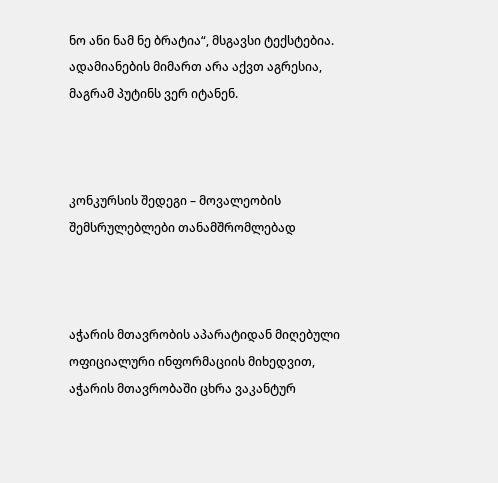ნო ანი ნამ ნე ბრატია“, მსგავსი ტექსტებია. ადამიანების მიმართ არა აქვთ აგრესია, მაგრამ პუტინს ვერ იტანენ.



კონკურსის შედეგი – მოვალეობის შემსრულებლები თანამშრომლებად



აჭარის მთავრობის აპარატიდან მიღებული ოფიციალური ინფორმაციის მიხედვით, აჭარის მთავრობაში ცხრა ვაკანტურ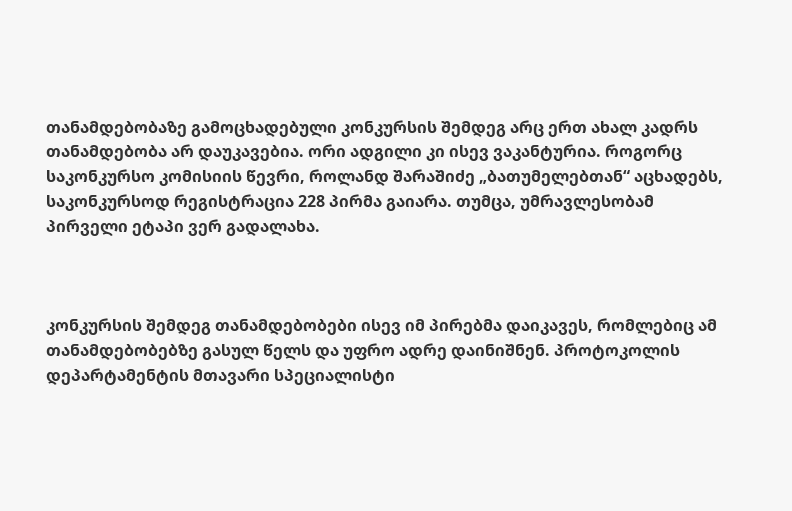თანამდებობაზე გამოცხადებული კონკურსის შემდეგ არც ერთ ახალ კადრს თანამდებობა არ დაუკავებია. ორი ადგილი კი ისევ ვაკანტურია. როგორც საკონკურსო კომისიის წევრი, როლანდ შარაშიძე „ბათუმელებთან“ აცხადებს, საკონკურსოდ რეგისტრაცია 228 პირმა გაიარა. თუმცა, უმრავლესობამ პირველი ეტაპი ვერ გადალახა.



კონკურსის შემდეგ თანამდებობები ისევ იმ პირებმა დაიკავეს, რომლებიც ამ თანამდებობებზე გასულ წელს და უფრო ადრე დაინიშნენ. პროტოკოლის დეპარტამენტის მთავარი სპეციალისტი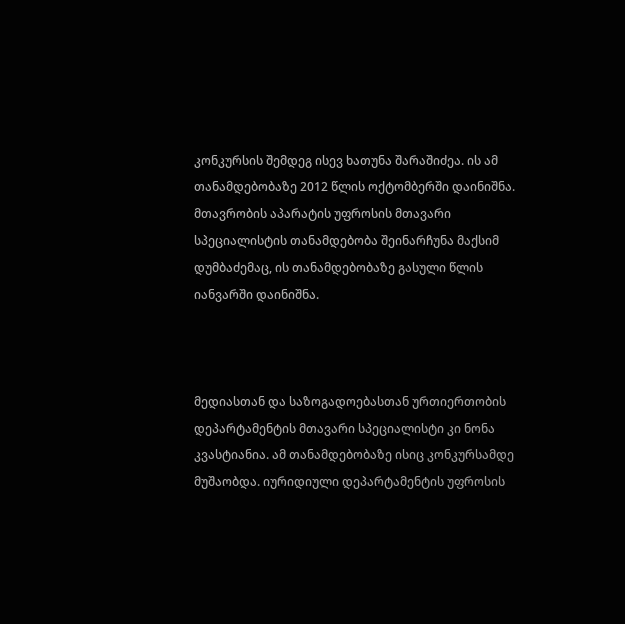კონკურსის შემდეგ ისევ ხათუნა შარაშიძეა. ის ამ თანამდებობაზე 2012 წლის ოქტომბერში დაინიშნა. მთავრობის აპარატის უფროსის მთავარი სპეციალისტის თანამდებობა შეინარჩუნა მაქსიმ დუმბაძემაც, ის თანამდებობაზე გასული წლის იანვარში დაინიშნა.



მედიასთან და საზოგადოებასთან ურთიერთობის დეპარტამენტის მთავარი სპეციალისტი კი ნონა კვასტიანია. ამ თანამდებობაზე ისიც კონკურსამდე მუშაობდა. იურიდიული დეპარტამენტის უფროსის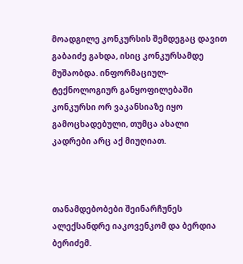მოადგილე კონკურსის შემდეგაც დავით გაბაიძე გახდა, ისიც კონკურსამდე მუშაობდა. ინფორმაციულ-ტექნოლოგიურ განყოფილებაში კონკურსი ორ ვაკანსიაზე იყო გამოცხადებული, თუმცა ახალი კადრები არც აქ მიუღიათ.



თანამდებობები შეინარჩუნეს ალექსანდრე იაკოვენკომ და ბერდია ბერიძემ.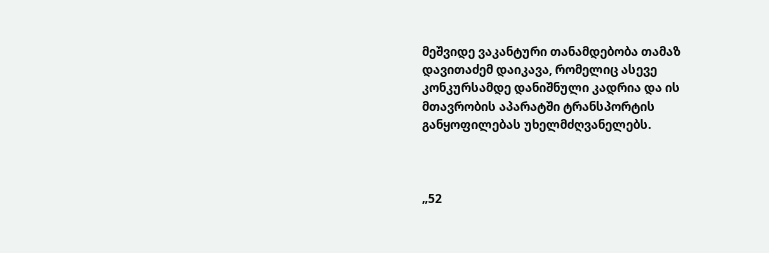მეშვიდე ვაკანტური თანამდებობა თამაზ დავითაძემ დაიკავა, რომელიც ასევე კონკურსამდე დანიშნული კადრია და ის მთავრობის აპარატში ტრანსპორტის განყოფილებას უხელმძღვანელებს.



„52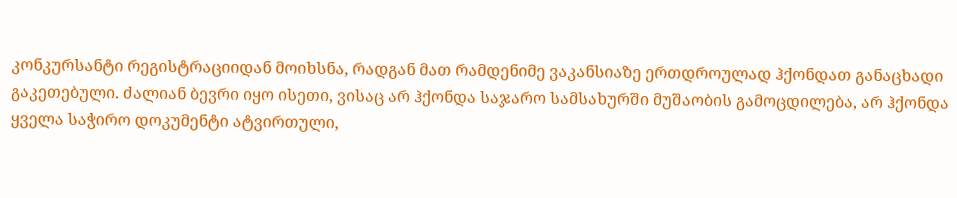კონკურსანტი რეგისტრაციიდან მოიხსნა, რადგან მათ რამდენიმე ვაკანსიაზე ერთდროულად ჰქონდათ განაცხადი გაკეთებული. ძალიან ბევრი იყო ისეთი, ვისაც არ ჰქონდა საჯარო სამსახურში მუშაობის გამოცდილება, არ ჰქონდა ყველა საჭირო დოკუმენტი ატვირთული,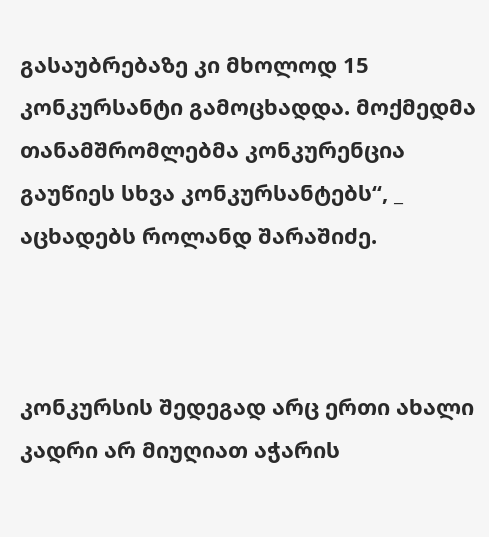გასაუბრებაზე კი მხოლოდ 15 კონკურსანტი გამოცხადდა. მოქმედმა თანამშრომლებმა კონკურენცია გაუწიეს სხვა კონკურსანტებს“, _ აცხადებს როლანდ შარაშიძე.



კონკურსის შედეგად არც ერთი ახალი კადრი არ მიუღიათ აჭარის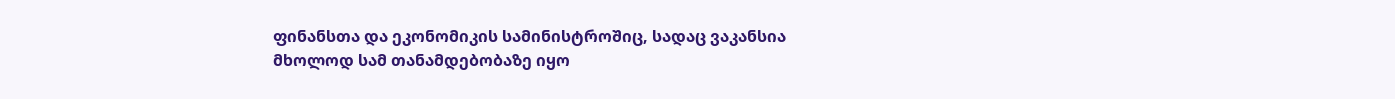ფინანსთა და ეკონომიკის სამინისტროშიც, სადაც ვაკანსია მხოლოდ სამ თანამდებობაზე იყო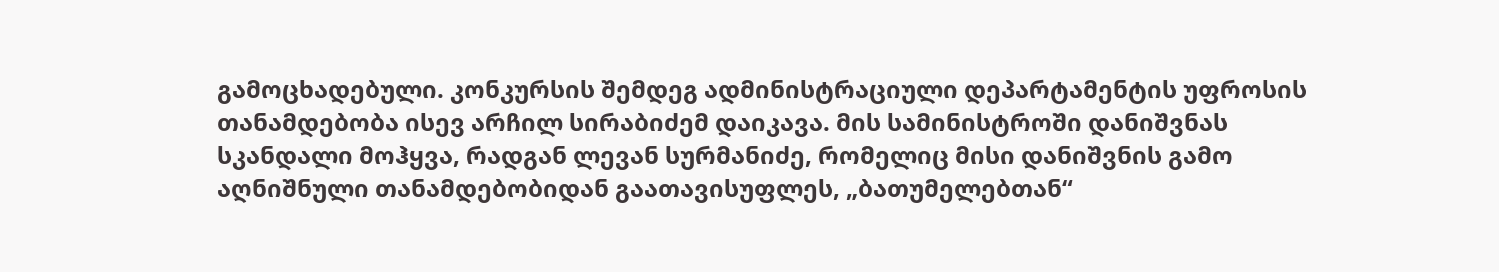გამოცხადებული. კონკურსის შემდეგ ადმინისტრაციული დეპარტამენტის უფროსის თანამდებობა ისევ არჩილ სირაბიძემ დაიკავა. მის სამინისტროში დანიშვნას სკანდალი მოჰყვა, რადგან ლევან სურმანიძე, რომელიც მისი დანიშვნის გამო აღნიშნული თანამდებობიდან გაათავისუფლეს, „ბათუმელებთან“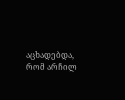აცხადებდა, რომ არჩილ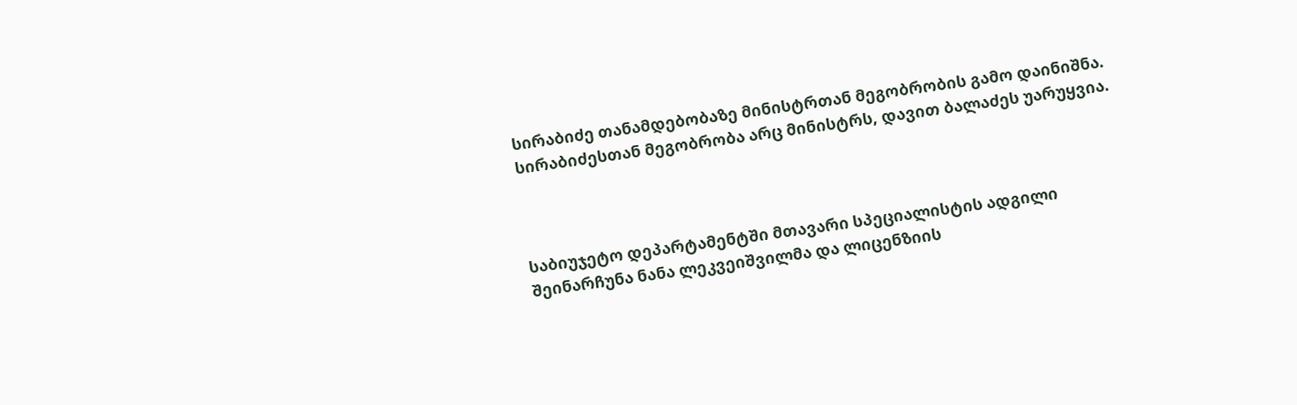სირაბიძე თანამდებობაზე მინისტრთან მეგობრობის გამო დაინიშნა. სირაბიძესთან მეგობრობა არც მინისტრს, დავით ბალაძეს უარუყვია.



საბიუჯეტო დეპარტამენტში მთავარი სპეციალისტის ადგილი შეინარჩუნა ნანა ლეკვეიშვილმა და ლიცენზიის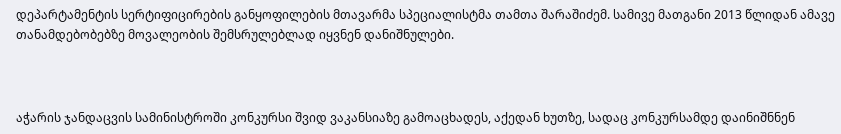დეპარტამენტის სერტიფიცირების განყოფილების მთავარმა სპეციალისტმა თამთა შარაშიძემ. სამივე მათგანი 2013 წლიდან ამავე თანამდებობებზე მოვალეობის შემსრულებლად იყვნენ დანიშნულები.



აჭარის ჯანდაცვის სამინისტროში კონკურსი შვიდ ვაკანსიაზე გამოაცხადეს, აქედან ხუთზე, სადაც კონკურსამდე დაინიშნნენ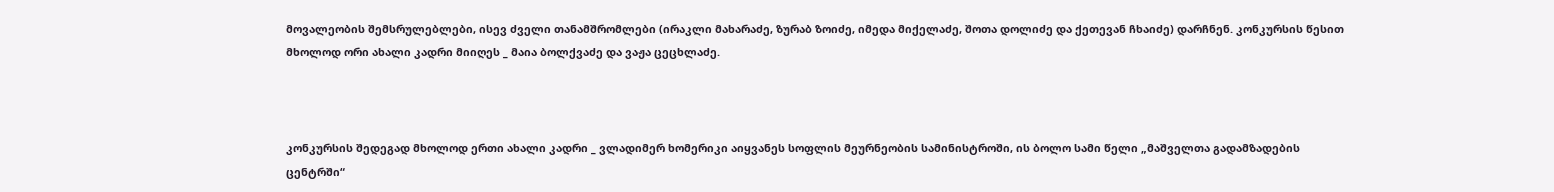მოვალეობის შემსრულებლები, ისევ ძველი თანამშრომლები (ირაკლი მახარაძე, ზურაბ ზოიძე, იმედა მიქელაძე, შოთა დოლიძე და ქეთევან ჩხაიძე) დარჩნენ. კონკურსის წესით მხოლოდ ორი ახალი კადრი მიიღეს _ მაია ბოლქვაძე და ვაჟა ცეცხლაძე.



კონკურსის შედეგად მხოლოდ ერთი ახალი კადრი _ ვლადიმერ ხომერიკი აიყვანეს სოფლის მეურნეობის სამინისტროში, ის ბოლო სამი წელი „მაშველთა გადამზადების ცენტრში“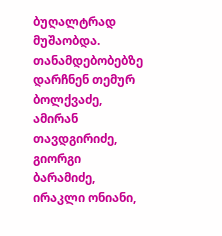ბუღალტრად მუშაობდა. თანამდებობებზე დარჩნენ თემურ ბოლქვაძე, ამირან თავდგირიძე, გიორგი ბარამიძე, ირაკლი ონიანი,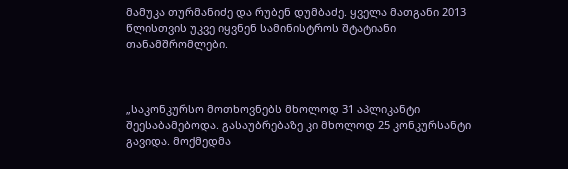მამუკა თურმანიძე და რუბენ დუმბაძე. ყველა მათგანი 2013 წლისთვის უკვე იყვნენ სამინისტროს შტატიანი თანამშრომლები.



„საკონკურსო მოთხოვნებს მხოლოდ 31 აპლიკანტი შეესაბამებოდა. გასაუბრებაზე კი მხოლოდ 25 კონკურსანტი გავიდა. მოქმედმა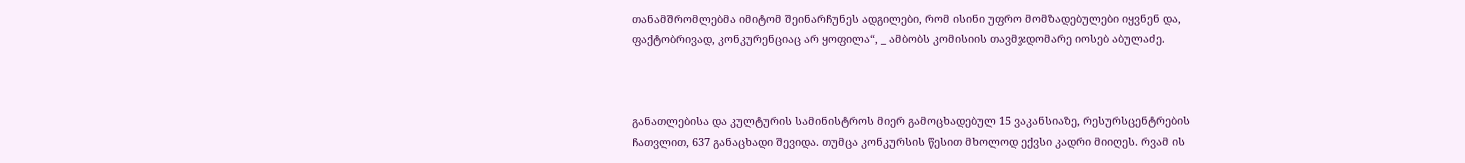თანამშრომლებმა იმიტომ შეინარჩუნეს ადგილები, რომ ისინი უფრო მომზადებულები იყვნენ და, ფაქტობრივად, კონკურენციაც არ ყოფილა“, _ ამბობს კომისიის თავმჯდომარე იოსებ აბულაძე.



განათლებისა და კულტურის სამინისტროს მიერ გამოცხადებულ 15 ვაკანსიაზე, რესურსცენტრების ჩათვლით, 637 განაცხადი შევიდა. თუმცა კონკურსის წესით მხოლოდ ექვსი კადრი მიიღეს. რვამ ის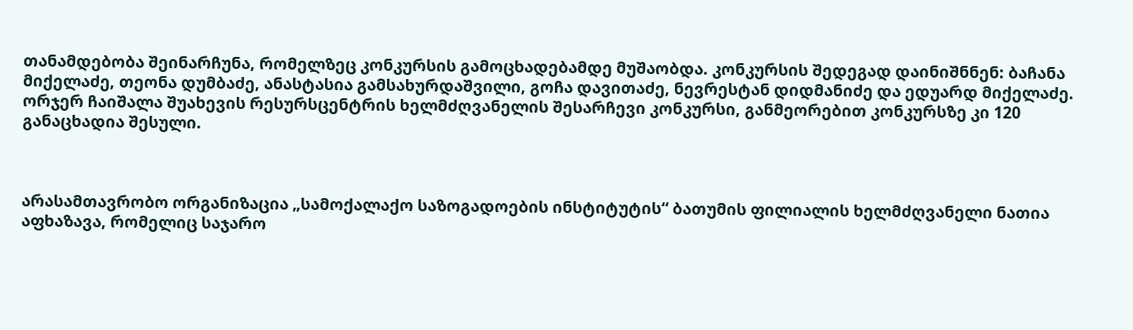თანამდებობა შეინარჩუნა, რომელზეც კონკურსის გამოცხადებამდე მუშაობდა. კონკურსის შედეგად დაინიშნნენ: ბაჩანა მიქელაძე, თეონა დუმბაძე, ანასტასია გამსახურდაშვილი, გოჩა დავითაძე, ნევრესტან დიდმანიძე და ედუარდ მიქელაძე. ორჯერ ჩაიშალა შუახევის რესურსცენტრის ხელმძღვანელის შესარჩევი კონკურსი, განმეორებით კონკურსზე კი 120 განაცხადია შესული.



არასამთავრობო ორგანიზაცია „სამოქალაქო საზოგადოების ინსტიტუტის“ ბათუმის ფილიალის ხელმძღვანელი ნათია აფხაზავა, რომელიც საჯარო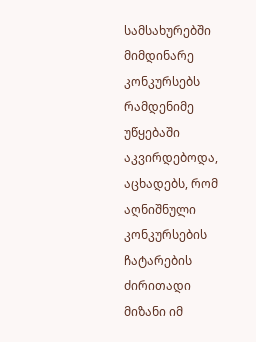სამსახურებში მიმდინარე კონკურსებს რამდენიმე უწყებაში აკვირდებოდა, აცხადებს, რომ აღნიშნული კონკურსების ჩატარების ძირითადი მიზანი იმ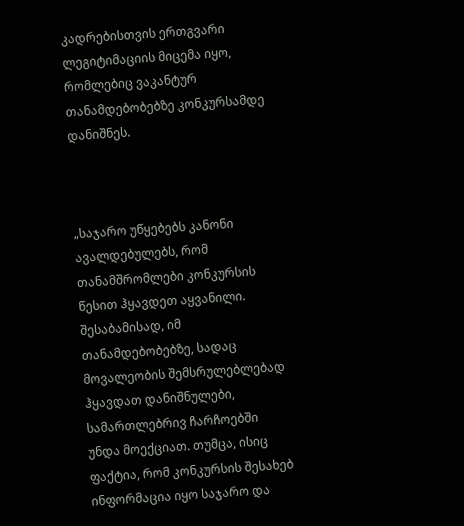კადრებისთვის ერთგვარი ლეგიტიმაციის მიცემა იყო, რომლებიც ვაკანტურ თანამდებობებზე კონკურსამდე დანიშნეს.



„საჯარო უწყებებს კანონი ავალდებულებს, რომ თანამშრომლები კონკურსის წესით ჰყავდეთ აყვანილი. შესაბამისად, იმ თანამდებობებზე, სადაც მოვალეობის შემსრულებლებად ჰყავდათ დანიშნულები, სამართლებრივ ჩარჩოებში უნდა მოექციათ. თუმცა, ისიც ფაქტია, რომ კონკურსის შესახებ ინფორმაცია იყო საჯარო და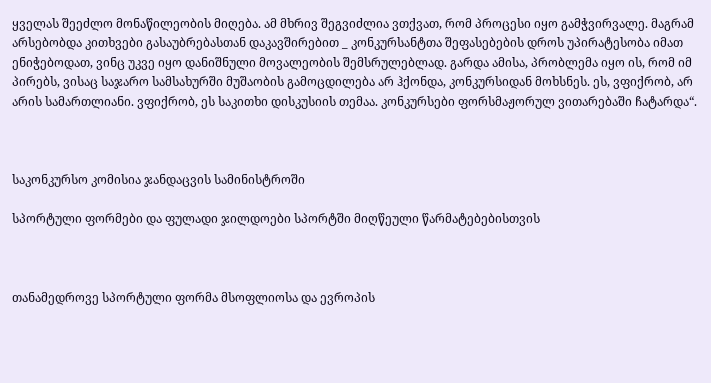ყველას შეეძლო მონაწილეობის მიღება. ამ მხრივ შეგვიძლია ვთქვათ, რომ პროცესი იყო გამჭვირვალე. მაგრამ არსებობდა კითხვები გასაუბრებასთან დაკავშირებით _ კონკურსანტთა შეფასებების დროს უპირატესობა იმათ ენიჭებოდათ, ვინც უკვე იყო დანიშნული მოვალეობის შემსრულებლად. გარდა ამისა, პრობლემა იყო ის, რომ იმ პირებს, ვისაც საჯარო სამსახურში მუშაობის გამოცდილება არ ჰქონდა, კონკურსიდან მოხსნეს. ეს, ვფიქრობ, არ არის სამართლიანი. ვფიქრობ, ეს საკითხი დისკუსიის თემაა. კონკურსები ფორსმაჟორულ ვითარებაში ჩატარდა“.



საკონკურსო კომისია ჯანდაცვის სამინისტროში

სპორტული ფორმები და ფულადი ჯილდოები სპორტში მიღწეული წარმატებებისთვის



თანამედროვე სპორტული ფორმა მსოფლიოსა და ევროპის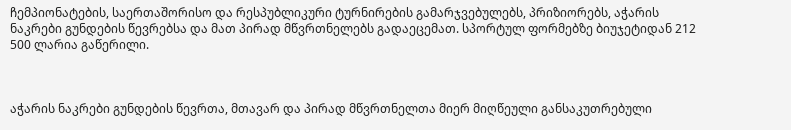ჩემპიონატების, საერთაშორისო და რესპუბლიკური ტურნირების გამარჯვებულებს, პრიზიორებს, აჭარის ნაკრები გუნდების წევრებსა და მათ პირად მწვრთნელებს გადაეცემათ. სპორტულ ფორმებზე ბიუჯეტიდან 212 500 ლარია გაწერილი.



აჭარის ნაკრები გუნდების წევრთა, მთავარ და პირად მწვრთნელთა მიერ მიღწეული განსაკუთრებული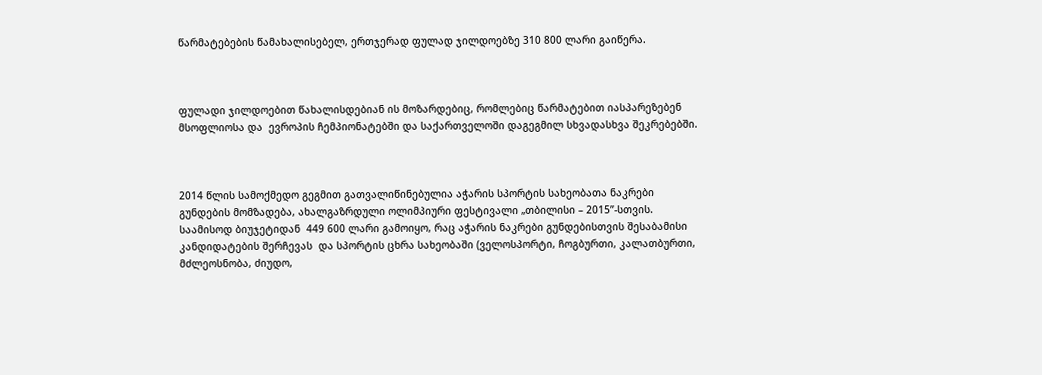წარმატებების წამახალისებელ, ერთჯერად ფულად ჯილდოებზე 310 800 ლარი გაიწერა.



ფულადი ჯილდოებით წახალისდებიან ის მოზარდებიც, რომლებიც წარმატებით იასპარეზებენ მსოფლიოსა და  ევროპის ჩემპიონატებში და საქართველოში დაგეგმილ სხვადასხვა შეკრებებში.



2014 წლის სამოქმედო გეგმით გათვალიწინებულია აჭარის სპორტის სახეობათა ნაკრები გუნდების მომზადება, ახალგაზრდული ოლიმპიური ფესტივალი „თბილისი – 2015”-სთვის. საამისოდ ბიუჯეტიდან  449 600 ლარი გამოიყო, რაც აჭარის ნაკრები გუნდებისთვის შესაბამისი კანდიდატების შერჩევას  და სპორტის ცხრა სახეობაში (ველოსპორტი, ჩოგბურთი, კალათბურთი, მძლეოსნობა, ძიუდო,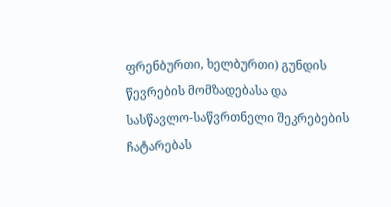ფრენბურთი, ხელბურთი) გუნდის წევრების მომზადებასა და სასწავლო-საწვრთნელი შეკრებების ჩატარებას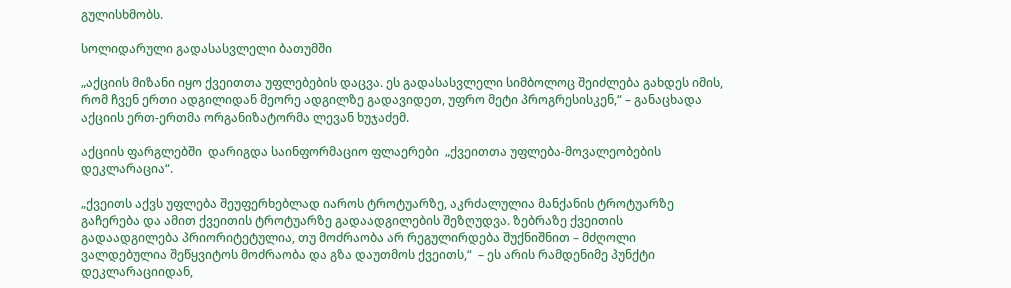გულისხმობს.

სოლიდარული გადასასვლელი ბათუმში

„აქციის მიზანი იყო ქვეითთა უფლებების დაცვა. ეს გადასასვლელი სიმბოლოც შეიძლება გახდეს იმის, რომ ჩვენ ერთი ადგილიდან მეორე ადგილზე გადავიდეთ, უფრო მეტი პროგრესისკენ,“ – განაცხადა აქციის ერთ-ერთმა ორგანიზატორმა ლევან ხუჯაძემ.

აქციის ფარგლებში  დარიგდა საინფორმაციო ფლაერები  „ქვეითთა უფლება-მოვალეობების დეკლარაცია“.

„ქვეითს აქვს უფლება შეუფერხებლად იაროს ტროტუარზე, აკრძალულია მანქანის ტროტუარზე გაჩერება და ამით ქვეითის ტროტუარზე გადაადგილების შეზღუდვა. ზებრაზე ქვეითის გადაადგილება პრიორიტეტულია, თუ მოძრაობა არ რეგულირდება შუქნიშნით – მძღოლი ვალდებულია შეწყვიტოს მოძრაობა და გზა დაუთმოს ქვეითს,“  – ეს არის რამდენიმე პუნქტი დეკლარაციიდან,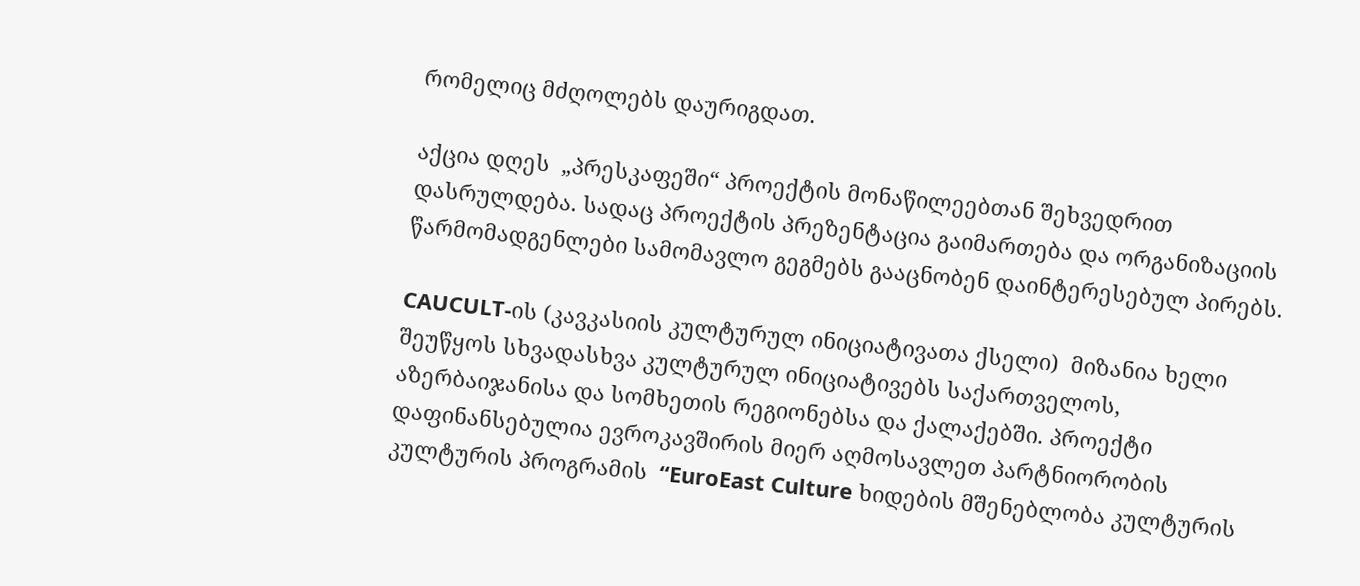რომელიც მძღოლებს დაურიგდათ.

აქცია დღეს  „პრესკაფეში“ პროექტის მონაწილეებთან შეხვედრით დასრულდება. სადაც პროექტის პრეზენტაცია გაიმართება და ორგანიზაციის წარმომადგენლები სამომავლო გეგმებს გააცნობენ დაინტერესებულ პირებს.

CAUCULT-ის (კავკასიის კულტურულ ინიციატივათა ქსელი)  მიზანია ხელი შეუწყოს სხვადასხვა კულტურულ ინიციატივებს საქართველოს, აზერბაიჯანისა და სომხეთის რეგიონებსა და ქალაქებში. პროექტი დაფინანსებულია ევროკავშირის მიერ აღმოსავლეთ პარტნიორობის კულტურის პროგრამის  “EuroEast Culture ხიდების მშენებლობა კულტურის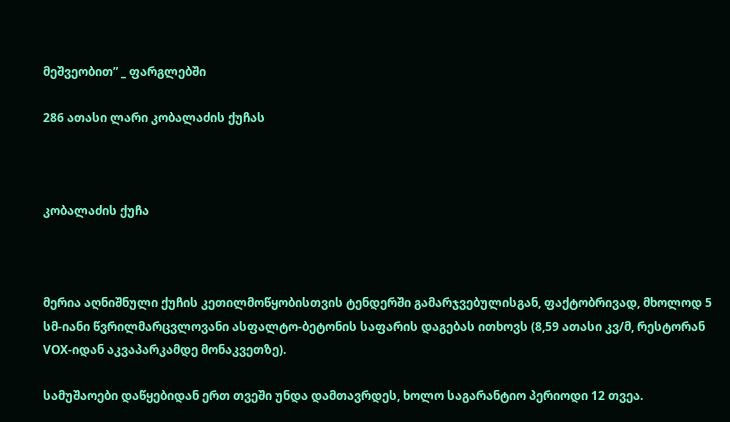მეშვეობით” _ ფარგლებში

286 ათასი ლარი კობალაძის ქუჩას



კობალაძის ქუჩა



მერია აღნიშნული ქუჩის კეთილმოწყობისთვის ტენდერში გამარჯვებულისგან, ფაქტობრივად, მხოლოდ 5 სმ-იანი წვრილმარცვლოვანი ასფალტო-ბეტონის საფარის დაგებას ითხოვს (8,59 ათასი კვ/მ, რესტორან VOX-იდან აკვაპარკამდე მონაკვეთზე).

სამუშაოები დაწყებიდან ერთ თვეში უნდა დამთავრდეს, ხოლო საგარანტიო პერიოდი 12 თვეა.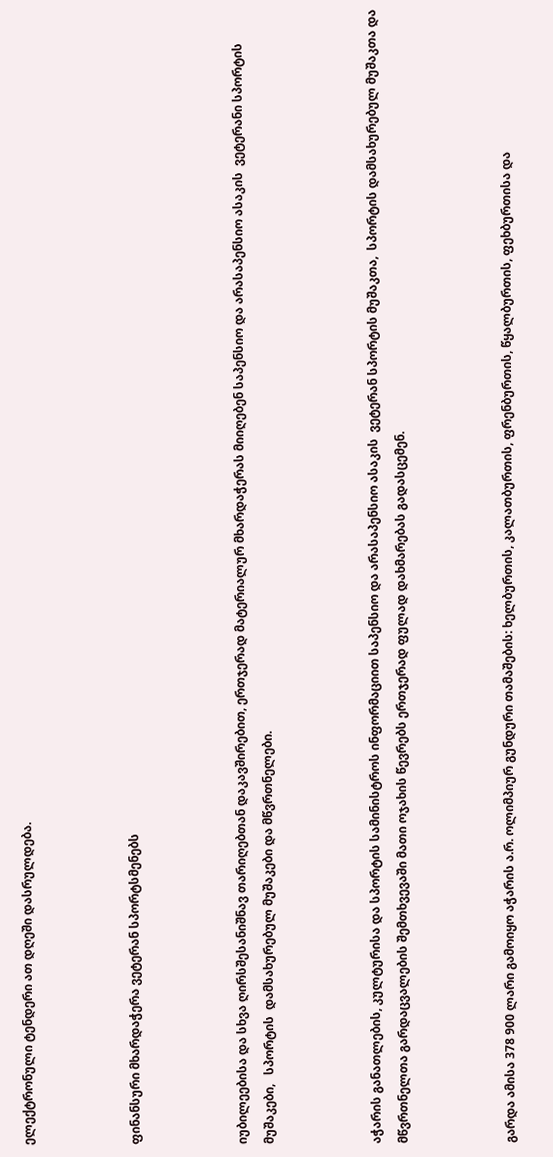ელექტრონული ტენდერი ათ დღეში დასრულდება.



ფინანსური მხარდაჭერა ვეტერან სპორტსმენებს



იუბილეებისა და სხვა ღირსშესანიშნავ თარიღებთან დაკავშირებით, ერთჯერად მატერიალურ მხარდაჭერას მიიღებენ საპენსიო და არასაპენსიო ასაკის  ვეტერანი სპორტის მუშაკები,   სპორტის  დამსახურებულ მუშაკები და მწვრთნელები.



აჭარის განათლების, კულტურისა და სპორტის სამინისტროს ინფორმაციით საპენსიო და არასაპენსიო ასაკის  ვეტერან სპორტის მუშაკთა,  სპორტის დამსახურებულ მუშაკთა და მწვრთნელთა გარდაცვალების შემთხვევაში მათი ოჯახის წევრებს ერთჯერად ფულად დახმარებას გადასცემენ.



გარდა ამისა 378 900 ლარი გამოიყო აჭარის ა.რ. ოლიმპიურ გუნდური თამაშების: ხელბურთის, კალათბურთის, ფრენბურთის, წყალბურთის, ფეხბურთისა და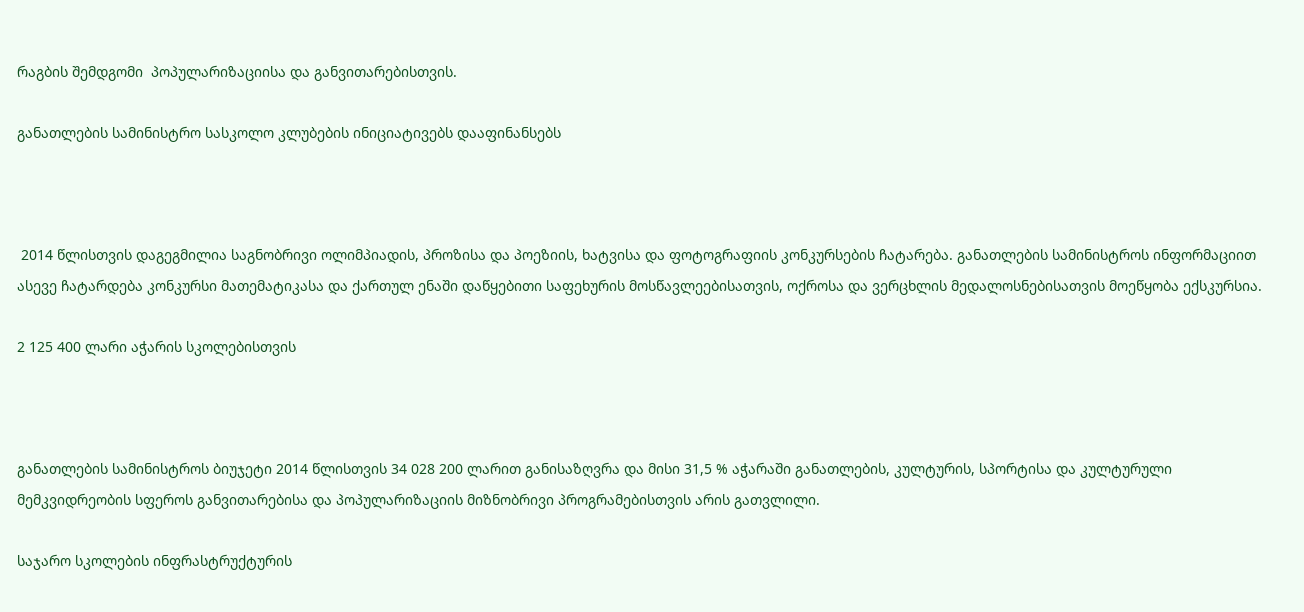რაგბის შემდგომი  პოპულარიზაციისა და განვითარებისთვის.

განათლების სამინისტრო სასკოლო კლუბების ინიციატივებს დააფინანსებს



 2014 წლისთვის დაგეგმილია საგნობრივი ოლიმპიადის, პროზისა და პოეზიის, ხატვისა და ფოტოგრაფიის კონკურსების ჩატარება. განათლების სამინისტროს ინფორმაციით ასევე ჩატარდება კონკურსი მათემატიკასა და ქართულ ენაში დაწყებითი საფეხურის მოსწავლეებისათვის, ოქროსა და ვერცხლის მედალოსნებისათვის მოეწყობა ექსკურსია.

2 125 400 ლარი აჭარის სკოლებისთვის



განათლების სამინისტროს ბიუჯეტი 2014 წლისთვის 34 028 200 ლარით განისაზღვრა და მისი 31,5 % აჭარაში განათლების, კულტურის, სპორტისა და კულტურული მემკვიდრეობის სფეროს განვითარებისა და პოპულარიზაციის მიზნობრივი პროგრამებისთვის არის გათვლილი.

საჯარო სკოლების ინფრასტრუქტურის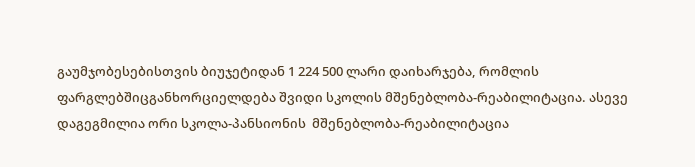გაუმჯობესებისთვის ბიუჯეტიდან 1 224 500 ლარი დაიხარჯება, რომლის ფარგლებშიცგანხორციელდება შვიდი სკოლის მშენებლობა-რეაბილიტაცია. ასევე დაგეგმილია ორი სკოლა-პანსიონის  მშენებლობა-რეაბილიტაცია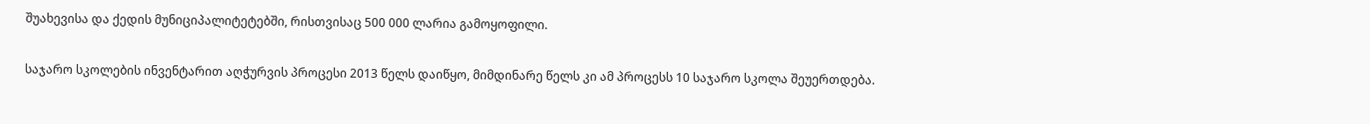შუახევისა და ქედის მუნიციპალიტეტებში, რისთვისაც 500 000 ლარია გამოყოფილი.

საჯარო სკოლების ინვენტარით აღჭურვის პროცესი 2013 წელს დაიწყო, მიმდინარე წელს კი ამ პროცესს 10 საჯარო სკოლა შეუერთდება.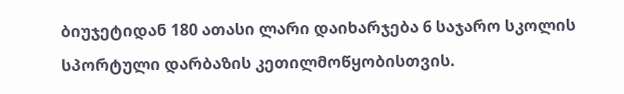ბიუჯეტიდან 180 ათასი ლარი დაიხარჯება 6 საჯარო სკოლის სპორტული დარბაზის კეთილმოწყობისთვის.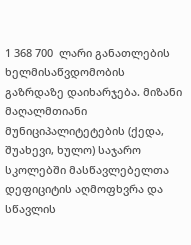1 368 700  ლარი განათლების ხელმისაწვდომობის გაზრდაზე დაიხარჯება. მიზანი მაღალმთიანი მუნიციპალიტეტების (ქედა, შუახევი, ხულო) საჯარო სკოლებში მასწავლებელთა დეფიციტის აღმოფხვრა და სწავლის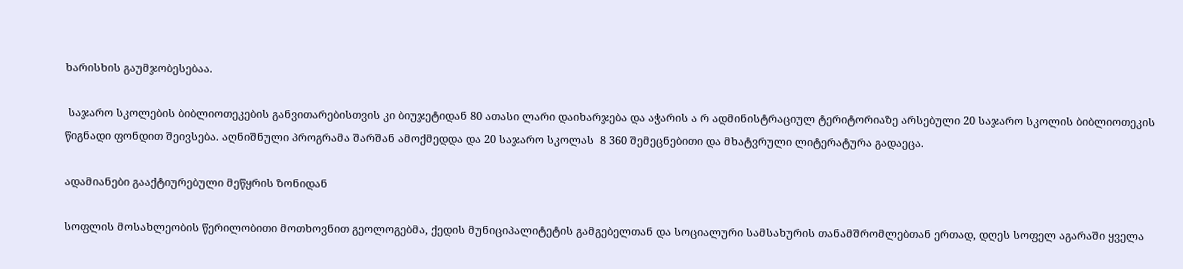ხარისხის გაუმჯობესებაა.

 საჯარო სკოლების ბიბლიოთეკების განვითარებისთვის კი ბიუჯეტიდან 80 ათასი ლარი დაიხარჯება და აჭარის ა რ ადმინისტრაციულ ტერიტორიაზე არსებული 20 საჯარო სკოლის ბიბლიოთეკის წიგნადი ფონდით შეივსება. აღნიშნული პროგრამა შარშან ამოქმედდა და 20 საჯარო სკოლას  8 360 შემეცნებითი და მხატვრული ლიტერატურა გადაეცა.

ადამიანები გააქტიურებული მეწყრის ზონიდან

სოფლის მოსახლეობის წერილობითი მოთხოვნით გეოლოგებმა, ქედის მუნიციპალიტეტის გამგებელთან და სოციალური სამსახურის თანამშრომლებთან ერთად, დღეს სოფელ აგარაში ყველა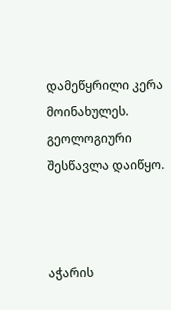დამეწყრილი კერა მოინახულეს. გეოლოგიური შესწავლა დაიწყო.



აჭარის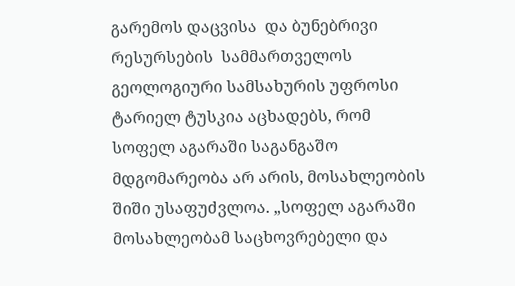გარემოს დაცვისა  და ბუნებრივი რესურსების  სამმართველოს გეოლოგიური სამსახურის უფროსი ტარიელ ტუსკია აცხადებს, რომ სოფელ აგარაში საგანგაშო მდგომარეობა არ არის, მოსახლეობის შიში უსაფუძვლოა. „სოფელ აგარაში მოსახლეობამ საცხოვრებელი და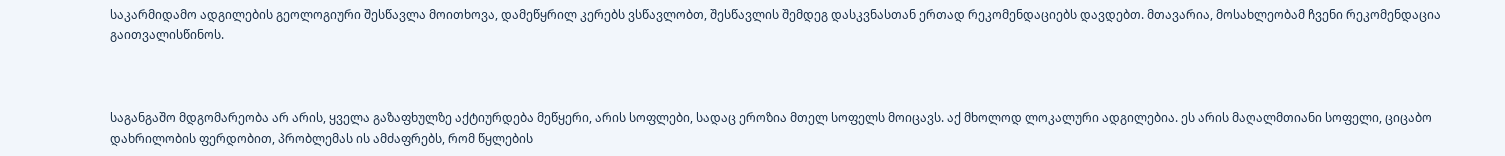საკარმიდამო ადგილების გეოლოგიური შესწავლა მოითხოვა, დამეწყრილ კერებს ვსწავლობთ, შესწავლის შემდეგ დასკვნასთან ერთად რეკომენდაციებს დავდებთ. მთავარია, მოსახლეობამ ჩვენი რეკომენდაცია გაითვალისწინოს.



საგანგაშო მდგომარეობა არ არის, ყველა გაზაფხულზე აქტიურდება მეწყერი, არის სოფლები, სადაც ეროზია მთელ სოფელს მოიცავს. აქ მხოლოდ ლოკალური ადგილებია. ეს არის მაღალმთიანი სოფელი, ციცაბო დახრილობის ფერდობით, პრობლემას ის ამძაფრებს, რომ წყლების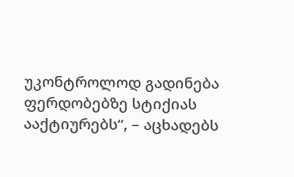უკონტროლოდ გადინება ფერდობებზე სტიქიას ააქტიურებს“, – აცხადებს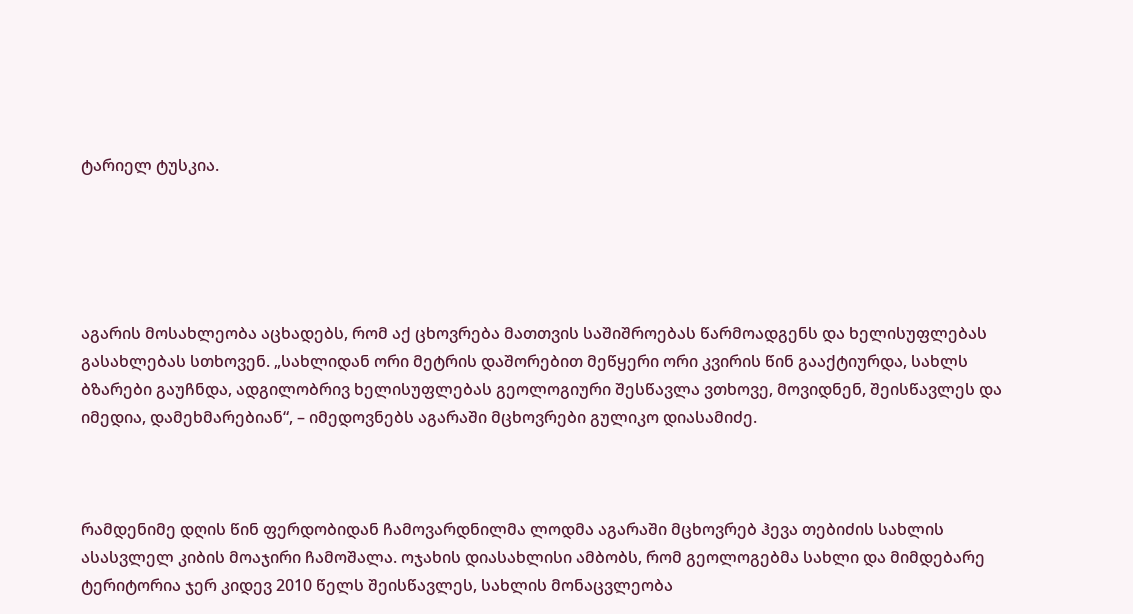ტარიელ ტუსკია.





აგარის მოსახლეობა აცხადებს, რომ აქ ცხოვრება მათთვის საშიშროებას წარმოადგენს და ხელისუფლებას გასახლებას სთხოვენ. „სახლიდან ორი მეტრის დაშორებით მეწყერი ორი კვირის წინ გააქტიურდა, სახლს ბზარები გაუჩნდა, ადგილობრივ ხელისუფლებას გეოლოგიური შესწავლა ვთხოვე, მოვიდნენ, შეისწავლეს და იმედია, დამეხმარებიან“, – იმედოვნებს აგარაში მცხოვრები გულიკო დიასამიძე.



რამდენიმე დღის წინ ფერდობიდან ჩამოვარდნილმა ლოდმა აგარაში მცხოვრებ ჰევა თებიძის სახლის ასასვლელ კიბის მოაჯირი ჩამოშალა. ოჯახის დიასახლისი ამბობს, რომ გეოლოგებმა სახლი და მიმდებარე ტერიტორია ჯერ კიდევ 2010 წელს შეისწავლეს, სახლის მონაცვლეობა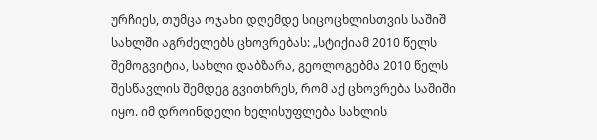ურჩიეს, თუმცა ოჯახი დღემდე სიცოცხლისთვის საშიშ სახლში აგრძელებს ცხოვრებას: „სტიქიამ 2010 წელს შემოგვიტია, სახლი დაბზარა, გეოლოგებმა 2010 წელს შესწავლის შემდეგ გვითხრეს, რომ აქ ცხოვრება საშიში იყო. იმ დროინდელი ხელისუფლება სახლის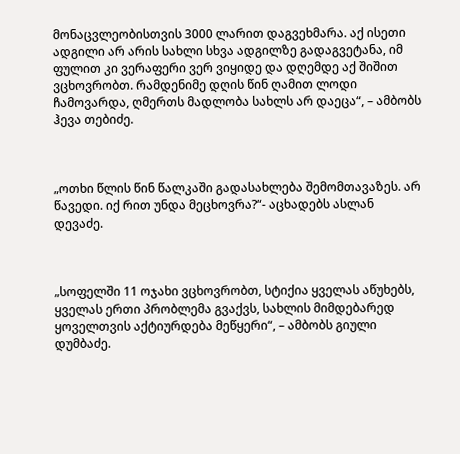მონაცვლეობისთვის 3000 ლარით დაგვეხმარა. აქ ისეთი ადგილი არ არის სახლი სხვა ადგილზე გადაგვეტანა, იმ ფულით კი ვერაფერი ვერ ვიყიდე და დღემდე აქ შიშით ვცხოვრობთ. რამდენიმე დღის წინ ღამით ლოდი ჩამოვარდა, ღმერთს მადლობა სახლს არ დაეცა“, – ამბობს ჰევა თებიძე.



„ოთხი წლის წინ წალკაში გადასახლება შემომთავაზეს. არ წავედი. იქ რით უნდა მეცხოვრა?“- აცხადებს ასლან დევაძე.



„სოფელში 11 ოჯახი ვცხოვრობთ, სტიქია ყველას აწუხებს, ყველას ერთი პრობლემა გვაქვს, სახლის მიმდებარედ ყოველთვის აქტიურდება მეწყერი“, – ამბობს გიული დუმბაძე.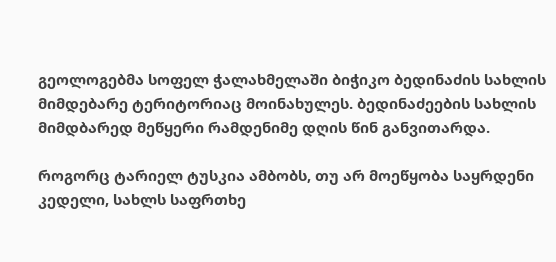გეოლოგებმა სოფელ ჭალახმელაში ბიჭიკო ბედინაძის სახლის მიმდებარე ტერიტორიაც მოინახულეს. ბედინაძეების სახლის მიმდბარედ მეწყერი რამდენიმე დღის წინ განვითარდა.

როგორც ტარიელ ტუსკია ამბობს, თუ არ მოეწყობა საყრდენი კედელი, სახლს საფრთხე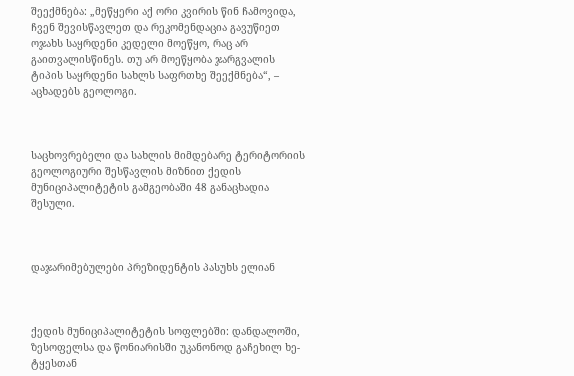შეექმნება: „მეწყერი აქ ორი კვირის წინ ჩამოვიდა, ჩვენ შევისწავლეთ და რეკომენდაცია გავუწიეთ ოჯახს საყრდენი კედელი მოეწყო, რაც არ გაითვალისწინეს. თუ არ მოეწყობა ჯარგვალის ტიპის საყრდენი სახლს საფრთხე შეექმნება“, – აცხადებს გეოლოგი.



საცხოვრებელი და სახლის მიმდებარე ტერიტორიის გეოლოგიური შესწავლის მიზნით ქედის მუნიციპალიტეტის გამგეობაში 48 განაცხადია შესული.



დაჯარიმებულები პრეზიდენტის პასუხს ელიან



ქედის მუნიციპალიტეტის სოფლებში: დანდალოში, ზესოფელსა და წონიარისში უკანონოდ გაჩეხილ ხე-ტყესთან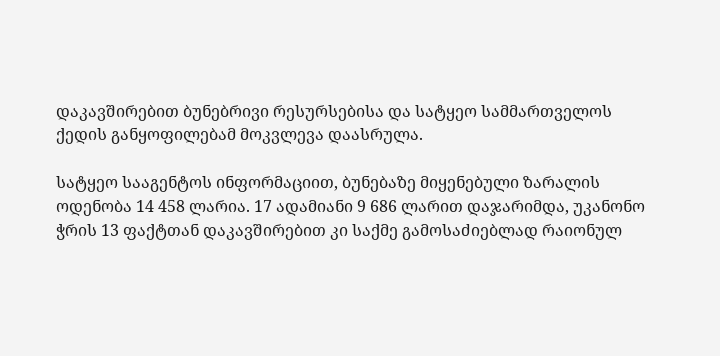დაკავშირებით ბუნებრივი რესურსებისა და სატყეო სამმართველოს ქედის განყოფილებამ მოკვლევა დაასრულა.

სატყეო სააგენტოს ინფორმაციით, ბუნებაზე მიყენებული ზარალის ოდენობა 14 458 ლარია. 17 ადამიანი 9 686 ლარით დაჯარიმდა, უკანონო ჭრის 13 ფაქტთან დაკავშირებით კი საქმე გამოსაძიებლად რაიონულ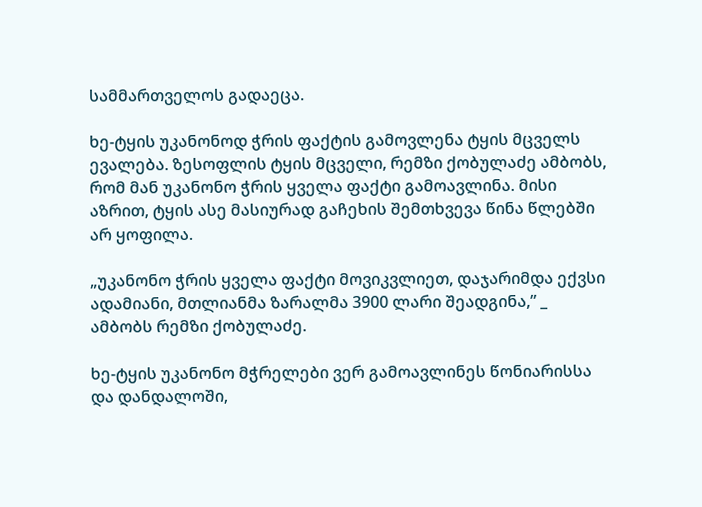სამმართველოს გადაეცა.

ხე-ტყის უკანონოდ ჭრის ფაქტის გამოვლენა ტყის მცველს ევალება. ზესოფლის ტყის მცველი, რემზი ქობულაძე ამბობს, რომ მან უკანონო ჭრის ყველა ფაქტი გამოავლინა. მისი აზრით, ტყის ასე მასიურად გაჩეხის შემთხვევა წინა წლებში არ ყოფილა.

„უკანონო ჭრის ყველა ფაქტი მოვიკვლიეთ, დაჯარიმდა ექვსი ადამიანი, მთლიანმა ზარალმა 3900 ლარი შეადგინა,” _ ამბობს რემზი ქობულაძე.

ხე-ტყის უკანონო მჭრელები ვერ გამოავლინეს წონიარისსა და დანდალოში,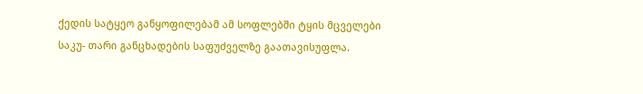ქედის სატყეო განყოფილებამ ამ სოფლებში ტყის მცველები საკუ- თარი განცხადების საფუძველზე გაათავისუფლა.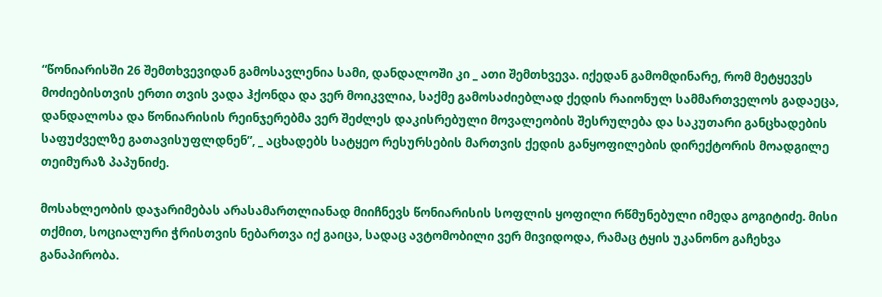“წონიარისში 26 შემთხვევიდან გამოსავლენია სამი, დანდალოში კი _ ათი შემთხვევა. იქედან გამომდინარე, რომ მეტყევეს მოძიებისთვის ერთი თვის ვადა ჰქონდა და ვერ მოიკვლია, საქმე გამოსაძიებლად ქედის რაიონულ სამმართველოს გადაეცა, დანდალოსა და წონიარისის რეინჯერებმა ვერ შეძლეს დაკისრებული მოვალეობის შესრულება და საკუთარი განცხადების საფუძველზე გათავისუფლდნენ”, _ აცხადებს სატყეო რესურსების მართვის ქედის განყოფილების დირექტორის მოადგილე თეიმურაზ პაპუნიძე.

მოსახლეობის დაჯარიმებას არასამართლიანად მიიჩნევს წონიარისის სოფლის ყოფილი რწმუნებული იმედა გოგიტიძე. მისი თქმით, სოციალური ჭრისთვის ნებართვა იქ გაიცა, სადაც ავტომობილი ვერ მივიდოდა, რამაც ტყის უკანონო გაჩეხვა განაპირობა.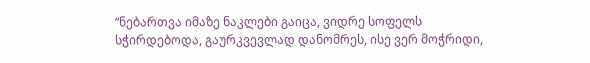“ნებართვა იმაზე ნაკლები გაიცა, ვიდრე სოფელს სჭირდებოდა, გაურკვევლად დანომრეს, ისე ვერ მოჭრიდი,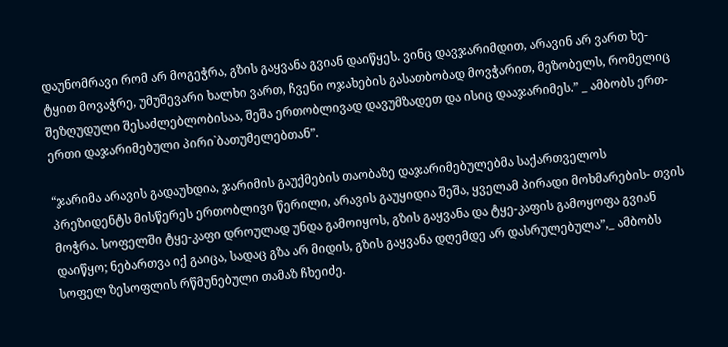დაუნომრავი რომ არ მოგეჭრა, გზის გაყვანა გვიან დაიწყეს. ვინც დავჯარიმდით, არავინ არ ვართ ხე-ტყით მოვაჭრე, უმუშევარი ხალხი ვართ, ჩვენი ოჯახების გასათბობად მოვჭარით, მეზობელს, რომელიც შეზღუდული შესაძლებლობისაა, შეშა ერთობლივად დავუმზადეთ და ისიც დააჯარიმეს.” _ ამბობს ერთ-ერთი დაჯარიმებული პირი`ბათუმელებთან”.

“ჯარიმა არავის გადაუხდია, ჯარიმის გაუქმების თაობაზე დაჯარიმებულებმა საქართველოს პრეზიდენტს მისწერეს ერთობლივი წერილი, არავის გაუყიდია შეშა, ყველამ პირადი მოხმარების- თვის მოჭრა. სოფელში ტყე-კაფი დროულად უნდა გამოიყოს, გზის გაყვანა და ტყე-კაფის გამოყოფა გვიან დაიწყო; ნებართვა იქ გაიცა, სადაც გზა არ მიდის, გზის გაყვანა დღემდე არ დასრულებულა”,_ ამბობს სოფელ ზესოფლის რწმუნებული თამაზ ჩხეიძე.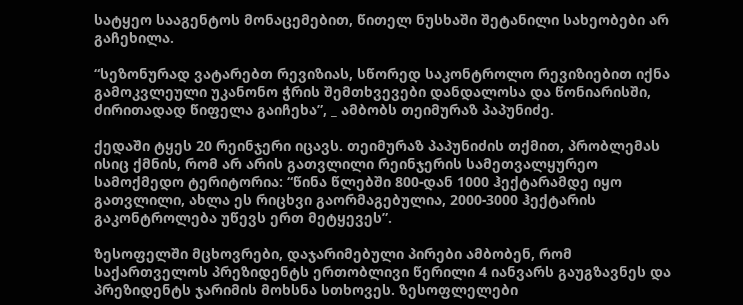სატყეო სააგენტოს მონაცემებით, წითელ ნუსხაში შეტანილი სახეობები არ გაჩეხილა.

“სეზონურად ვატარებთ რევიზიას, სწორედ საკონტროლო რევიზიებით იქნა გამოკვლეული უკანონო ჭრის შემთხვევები დანდალოსა და წონიარისში, ძირითადად წიფელა გაიჩეხა”, _ ამბობს თეიმურაზ პაპუნიძე.

ქედაში ტყეს 20 რეინჯერი იცავს. თეიმურაზ პაპუნიძის თქმით, პრობლემას ისიც ქმნის, რომ არ არის გათვლილი რეინჯერის სამეთვალყურეო სამოქმედო ტერიტორია: “წინა წლებში 800-დან 1000 ჰექტარამდე იყო გათვლილი, ახლა ეს რიცხვი გაორმაგებულია, 2000-3000 ჰექტარის გაკონტროლება უწევს ერთ მეტყევეს”.

ზესოფელში მცხოვრები, დაჯარიმებული პირები ამბობენ, რომ საქართველოს პრეზიდენტს ერთობლივი წერილი 4 იანვარს გაუგზავნეს და პრეზიდენტს ჯარიმის მოხსნა სთხოვეს. ზესოფლელები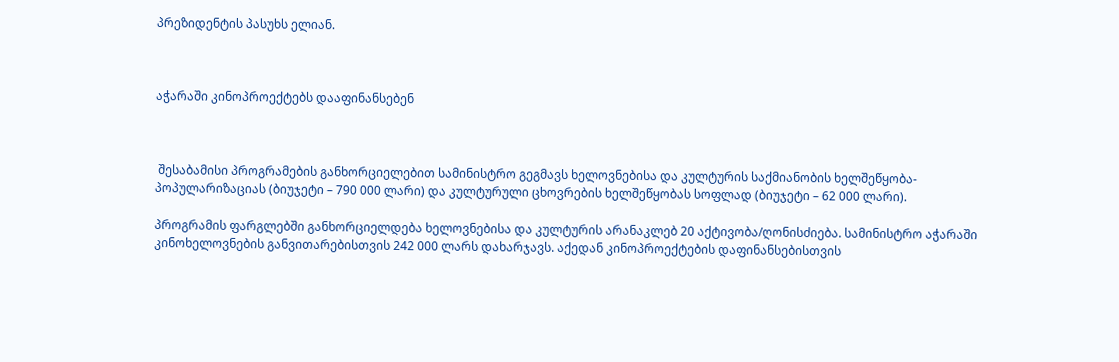პრეზიდენტის პასუხს ელიან.



აჭარაში კინოპროექტებს დააფინანსებენ



 შესაბამისი პროგრამების განხორციელებით სამინისტრო გეგმავს ხელოვნებისა და კულტურის საქმიანობის ხელშეწყობა-პოპულარიზაციას (ბიუჯეტი – 790 000 ლარი) და კულტურული ცხოვრების ხელშეწყობას სოფლად (ბიუჯეტი – 62 000 ლარი).

პროგრამის ფარგლებში განხორციელდება ხელოვნებისა და კულტურის არანაკლებ 20 აქტივობა/ღონისძიება. სამინისტრო აჭარაში კინოხელოვნების განვითარებისთვის 242 000 ლარს დახარჯავს. აქედან კინოპროექტების დაფინანსებისთვის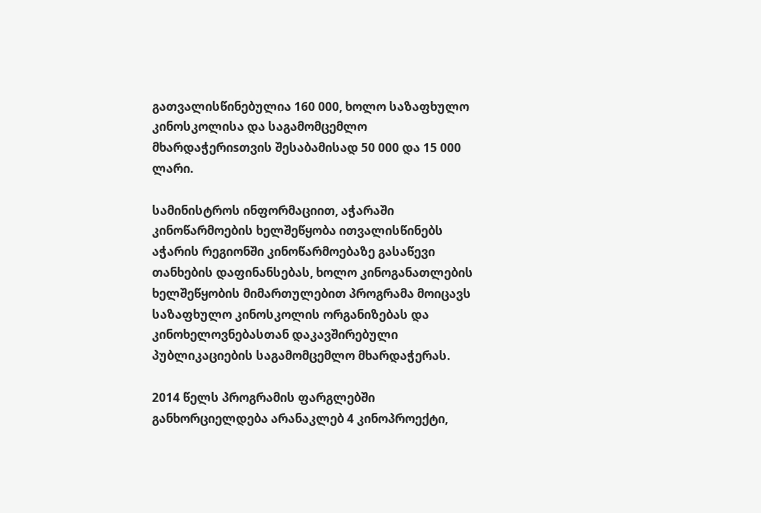გათვალისწინებულია 160 000, ხოლო საზაფხულო კინოსკოლისა და საგამომცემლო მხარდაჭერიsთვის შესაბამისად 50 000 და 15 000 ლარი.

სამინისტროს ინფორმაციით, აჭარაში კინოწარმოების ხელშეწყობა ითვალისწინებს აჭარის რეგიონში კინოწარმოებაზე გასაწევი თანხების დაფინანსებას, ხოლო კინოგანათლების ხელშეწყობის მიმართულებით პროგრამა მოიცავს საზაფხულო კინოსკოლის ორგანიზებას და კინოხელოვნებასთან დაკავშირებული პუბლიკაციების საგამომცემლო მხარდაჭერას.

2014 წელს პროგრამის ფარგლებში განხორციელდება არანაკლებ 4 კინოპროექტი,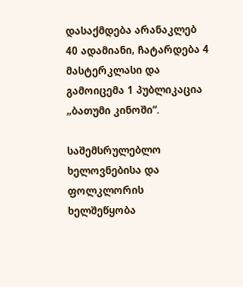დასაქმდება არანაკლებ 40 ადამიანი, ჩატარდება 4 მასტერკლასი და გამოიცემა 1 პუბლიკაცია „ბათუმი კინოში“.

საშემსრულებლო ხელოვნებისა და ფოლკლორის ხელშეწყობა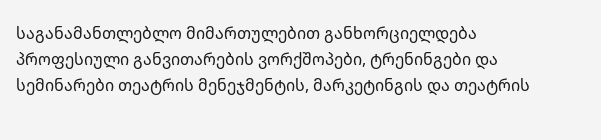საგანამანთლებლო მიმართულებით განხორციელდება პროფესიული განვითარების ვორქშოპები, ტრენინგები და სემინარები თეატრის მენეჯმენტის, მარკეტინგის და თეატრის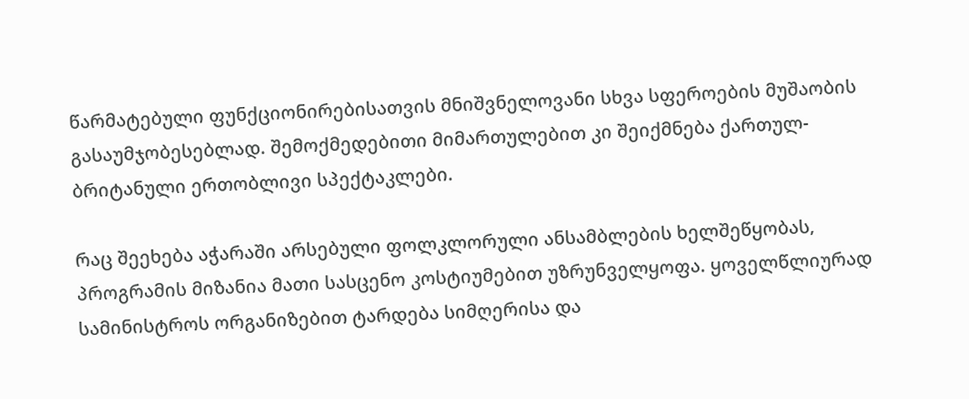წარმატებული ფუნქციონირებისათვის მნიშვნელოვანი სხვა სფეროების მუშაობის გასაუმჯობესებლად. შემოქმედებითი მიმართულებით კი შეიქმნება ქართულ-ბრიტანული ერთობლივი სპექტაკლები.

რაც შეეხება აჭარაში არსებული ფოლკლორული ანსამბლების ხელშეწყობას, პროგრამის მიზანია მათი სასცენო კოსტიუმებით უზრუნველყოფა. ყოველწლიურად სამინისტროს ორგანიზებით ტარდება სიმღერისა და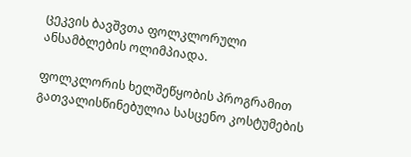ცეკვის ბავშვთა ფოლკლორული ანსამბლების ოლიმპიადა.

ფოლკლორის ხელშეწყობის პროგრამით გათვალისწინებულია სასცენო კოსტუმების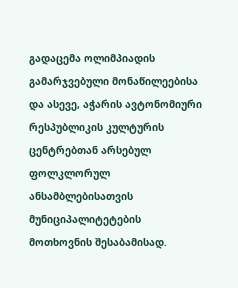გადაცემა ოლიმპიადის გამარჯვებული მონაწილეებისა და ასევე, აჭარის ავტონომიური რესპუბლიკის კულტურის ცენტრებთან არსებულ ფოლკლორულ ანსამბლებისათვის მუნიციპალიტეტების მოთხოვნის შესაბამისად.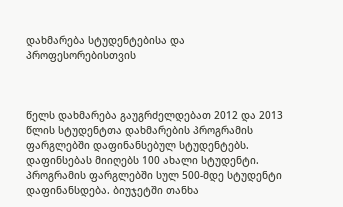დახმარება სტუდენტებისა და პროფესორებისთვის



წელს დახმარება გაუგრძელდებათ 2012 და 2013 წლის სტუდენტთა დახმარების პროგრამის ფარგლებში დაფინანსებულ სტუდენტებს. დაფინსებას მიიღებს 100 ახალი სტუდენტი. პროგრამის ფარგლებში სულ 500-მდე სტუდენტი დაფინანსდება. ბიუჯეტში თანხა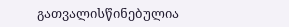გათვალისწინებულია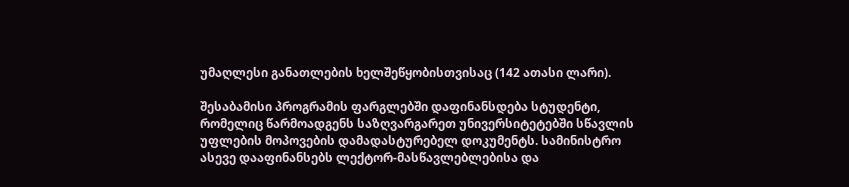უმაღლესი განათლების ხელშეწყობისთვისაც (142 ათასი ლარი).

შესაბამისი პროგრამის ფარგლებში დაფინანსდება სტუდენტი, რომელიც წარმოადგენს საზღვარგარეთ უნივერსიტეტებში სწავლის უფლების მოპოვების დამადასტურებელ დოკუმენტს. სამინისტრო ასევე დააფინანსებს ლექტორ-მასწავლებლებისა და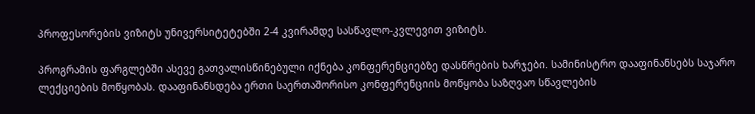პროფესორების ვიზიტს უნივერსიტეტებში 2-4 კვირამდე სასწავლო-კვლევით ვიზიტს.

პროგრამის ფარგლებში ასევე გათვალისწინებული იქნება კონფერენციებზე დასწრების ხარჯები. სამინისტრო დააფინანსებს საჯარო ლექციების მოწყობას. დააფინანსდება ერთი საერთაშორისო კონფერენციის მოწყობა საზღვაო სწავლების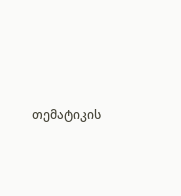თემატიკის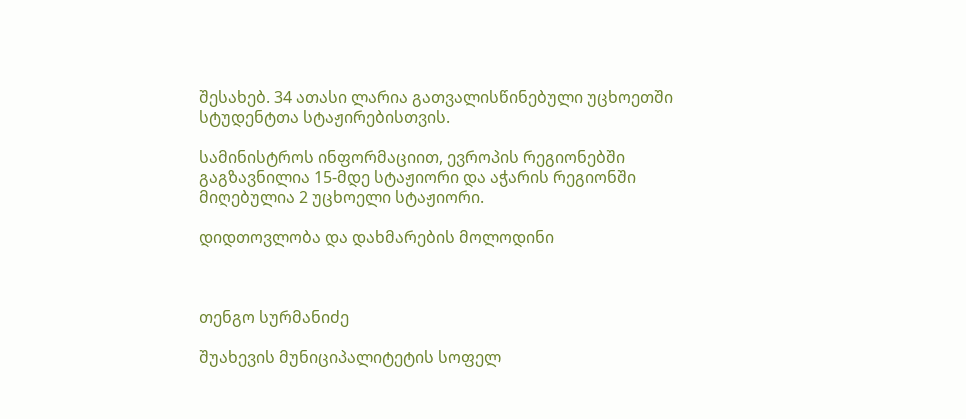შესახებ. 34 ათასი ლარია გათვალისწინებული უცხოეთში სტუდენტთა სტაჟირებისთვის.

სამინისტროს ინფორმაციით, ევროპის რეგიონებში გაგზავნილია 15-მდე სტაჟიორი და აჭარის რეგიონში მიღებულია 2 უცხოელი სტაჟიორი.

დიდთოვლობა და დახმარების მოლოდინი



თენგო სურმანიძე

შუახევის მუნიციპალიტეტის სოფელ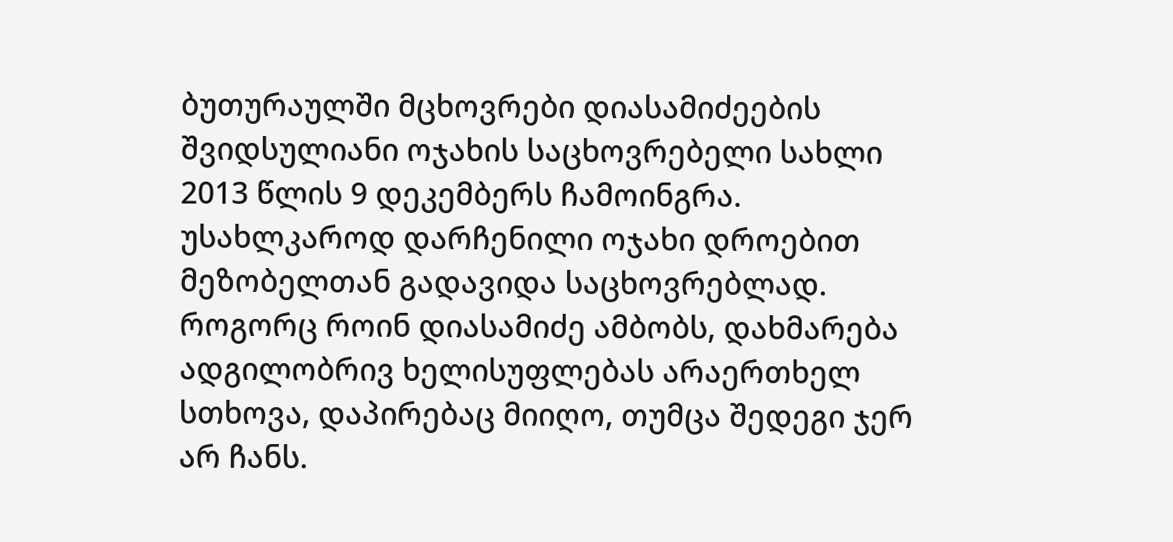ბუთურაულში მცხოვრები დიასამიძეების შვიდსულიანი ოჯახის საცხოვრებელი სახლი 2013 წლის 9 დეკემბერს ჩამოინგრა. უსახლკაროდ დარჩენილი ოჯახი დროებით მეზობელთან გადავიდა საცხოვრებლად. როგორც როინ დიასამიძე ამბობს, დახმარება ადგილობრივ ხელისუფლებას არაერთხელ სთხოვა, დაპირებაც მიიღო, თუმცა შედეგი ჯერ არ ჩანს.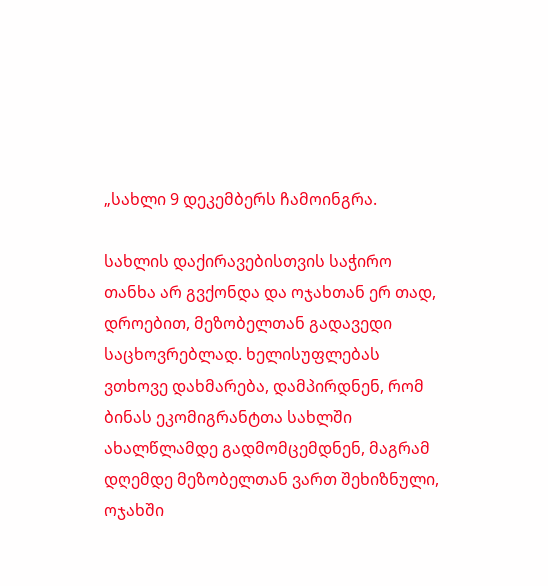„სახლი 9 დეკემბერს ჩამოინგრა.

სახლის დაქირავებისთვის საჭირო თანხა არ გვქონდა და ოჯახთან ერ თად, დროებით, მეზობელთან გადავედი საცხოვრებლად. ხელისუფლებას ვთხოვე დახმარება, დამპირდნენ, რომ ბინას ეკომიგრანტთა სახლში ახალწლამდე გადმომცემდნენ, მაგრამ დღემდე მეზობელთან ვართ შეხიზნული, ოჯახში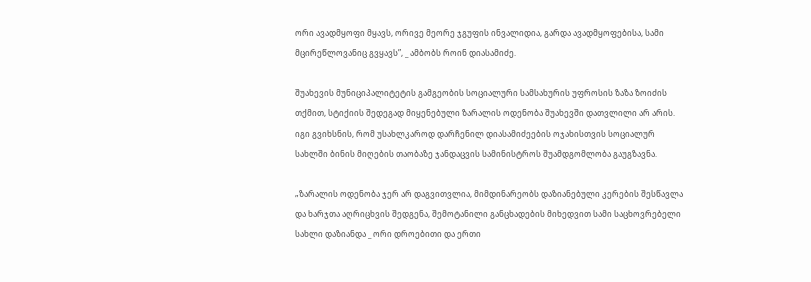ორი ავადმყოფი მყავს, ორივე მეორე ჯგუფის ინვალიდია, გარდა ავადმყოფებისა, სამი მცირეწლოვანიც გვყავს”, _ ამბობს როინ დიასამიძე.

შუახევის მუნიციპალიტეტის გამგეობის სოციალური სამსახურის უფროსის ზაზა ზოიძის თქმით, სტიქიის შედეგად მიყენებული ზარალის ოდენობა შუახევში დათვლილი არ არის. იგი გვიხსნის, რომ უსახლკაროდ დარჩენილ დიასამიძეების ოჯახისთვის სოციალურ სახლში ბინის მიღების თაობაზე ჯანდაცვის სამინისტროს შუამდგომლობა გაუგზავნა.

„ზარალის ოდენობა ჯერ არ დაგვითვლია, მიმდინარეობს დაზიანებული კერების შესწავლა და ხარჯთა აღრიცხვის შედგენა, შემოტანილი განცხადების მიხედვით სამი საცხოვრებელი სახლი დაზიანდა _ ორი დროებითი და ერთი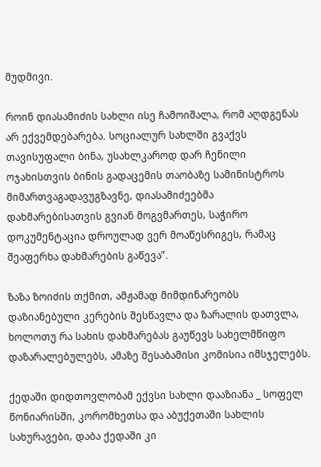მუდმივი.

როინ დიასამიძის სახლი ისე ჩამოიშალა, რომ აღდგენას არ ექვემდებარება. სოციალურ სახლში გვაქვს თავისუფალი ბინა, უსახლკაროდ დარ ჩენილი ოჯახისთვის ბინის გადაცემის თაობაზე სამინისტროს მიმართვაგადავუგზავნე, დიასამიძეებმა დახმარებისათვის გვიან მოგვმართეს, საჭირო დოკუმენტაცია დროულად ვერ მოაწესრიგეს, რამაც შეაფერხა დახმარების გაწევა”.

ზაზა ზოიძის თქმით, ამჟამად მიმდინარეობს დაზიანებული კერების შესწავლა და ზარალის დათვლა, ხოლოთუ რა სახის დახმარებას გაუწევს სახელმწიფო დაზარალებულებს, ამაზე შესაბამისი კომისია იმსჯელებს.

ქედაში დიდთოვლობამ ექვსი სახლი დააზიანა _ სოფელ წონიარისში, კორომხეთსა და აბუქეთაში სახლის სახურავები, დაბა ქედაში კი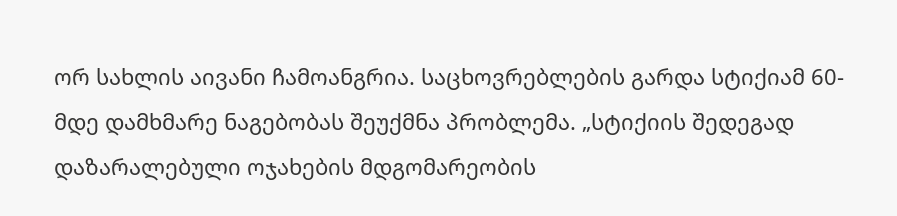ორ სახლის აივანი ჩამოანგრია. საცხოვრებლების გარდა სტიქიამ 60-მდე დამხმარე ნაგებობას შეუქმნა პრობლემა. „სტიქიის შედეგად დაზარალებული ოჯახების მდგომარეობის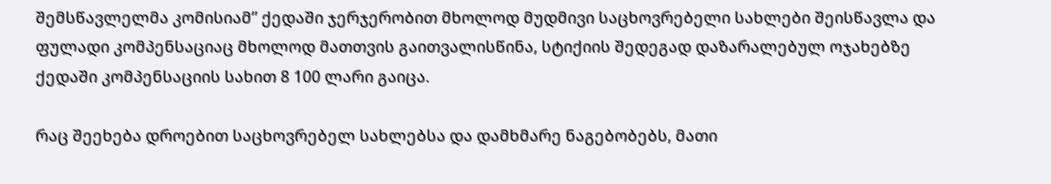შემსწავლელმა კომისიამ” ქედაში ჯერჯერობით მხოლოდ მუდმივი საცხოვრებელი სახლები შეისწავლა და ფულადი კომპენსაციაც მხოლოდ მათთვის გაითვალისწინა, სტიქიის შედეგად დაზარალებულ ოჯახებზე ქედაში კომპენსაციის სახით 8 100 ლარი გაიცა.

რაც შეეხება დროებით საცხოვრებელ სახლებსა და დამხმარე ნაგებობებს, მათი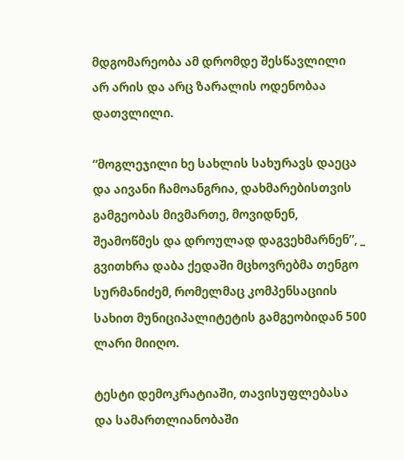მდგომარეობა ამ დრომდე შესწავლილი არ არის და არც ზარალის ოდენობაა დათვლილი.

“მოგლეჯილი ხე სახლის სახურავს დაეცა და აივანი ჩამოანგრია, დახმარებისთვის გამგეობას მივმართე, მოვიდნენ, შეამოწმეს და დროულად დაგვეხმარნენ”, _ გვითხრა დაბა ქედაში მცხოვრებმა თენგო სურმანიძემ, რომელმაც კომპენსაციის სახით მუნიციპალიტეტის გამგეობიდან 500 ლარი მიიღო.

ტესტი დემოკრატიაში, თავისუფლებასა და სამართლიანობაში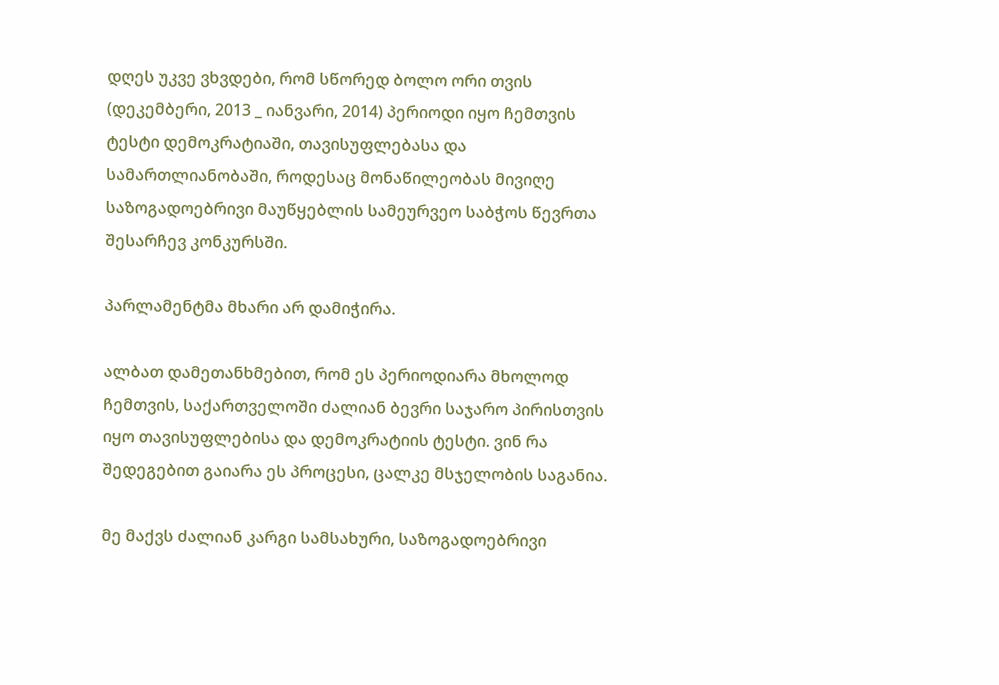დღეს უკვე ვხვდები, რომ სწორედ ბოლო ორი თვის (დეკემბერი, 2013 _ იანვარი, 2014) პერიოდი იყო ჩემთვის ტესტი დემოკრატიაში, თავისუფლებასა და სამართლიანობაში, როდესაც მონაწილეობას მივიღე საზოგადოებრივი მაუწყებლის სამეურვეო საბჭოს წევრთა შესარჩევ კონკურსში.

პარლამენტმა მხარი არ დამიჭირა.

ალბათ დამეთანხმებით, რომ ეს პერიოდიარა მხოლოდ ჩემთვის, საქართველოში ძალიან ბევრი საჯარო პირისთვის იყო თავისუფლებისა და დემოკრატიის ტესტი. ვინ რა შედეგებით გაიარა ეს პროცესი, ცალკე მსჯელობის საგანია.

მე მაქვს ძალიან კარგი სამსახური, საზოგადოებრივი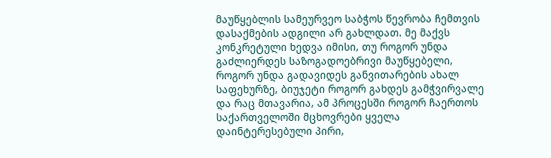მაუწყებლის სამეურვეო საბჭოს წევრობა ჩემთვის დასაქმების ადგილი არ გახლდათ. მე მაქვს კონკრეტული ხედვა იმისი, თუ როგორ უნდა გაძლიერდეს საზოგადოებრივი მაუწყებელი, როგორ უნდა გადავიდეს განვითარების ახალ საფეხურზე, ბიუჯეტი როგორ გახდეს გამჭვირვალე და რაც მთავარია, ამ პროცესში როგორ ჩაერთოს საქართველოში მცხოვრები ყველა დაინტერესებული პირი,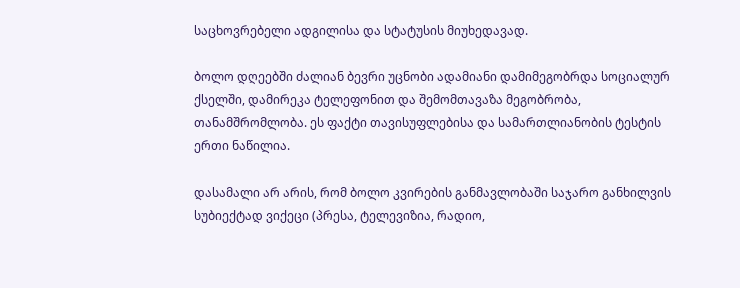საცხოვრებელი ადგილისა და სტატუსის მიუხედავად.

ბოლო დღეებში ძალიან ბევრი უცნობი ადამიანი დამიმეგობრდა სოციალურ ქსელში, დამირეკა ტელეფონით და შემომთავაზა მეგობრობა, თანამშრომლობა. ეს ფაქტი თავისუფლებისა და სამართლიანობის ტესტის ერთი ნაწილია.

დასამალი არ არის, რომ ბოლო კვირების განმავლობაში საჯარო განხილვის სუბიექტად ვიქეცი (პრესა, ტელევიზია, რადიო,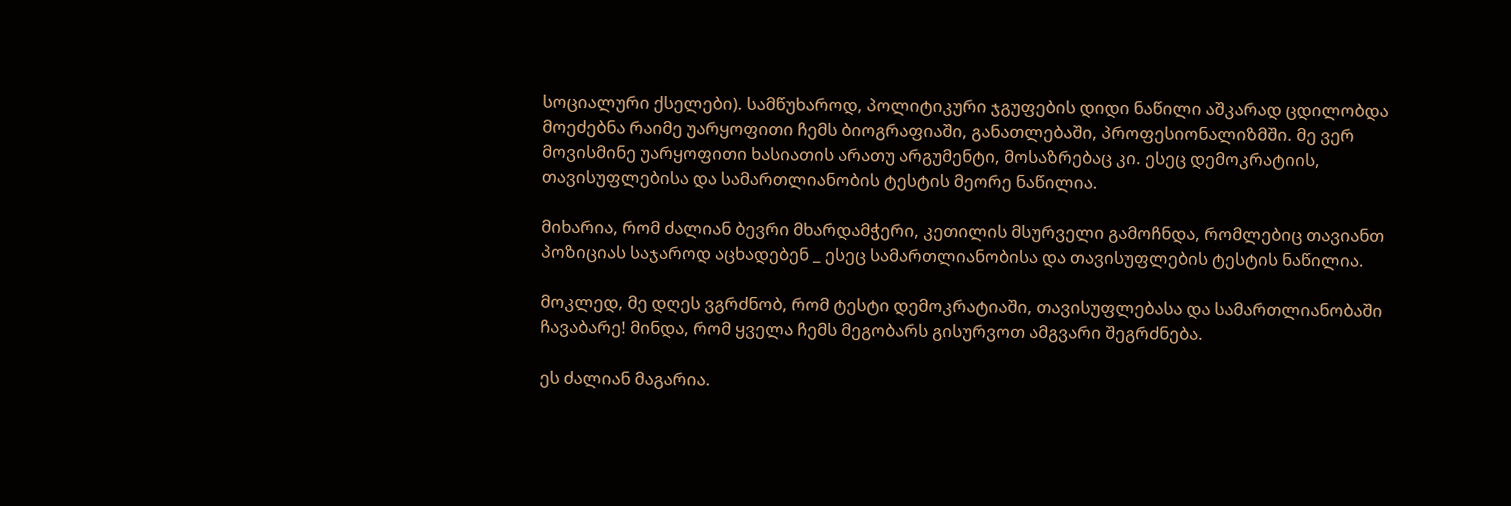სოციალური ქსელები). სამწუხაროდ, პოლიტიკური ჯგუფების დიდი ნაწილი აშკარად ცდილობდა მოეძებნა რაიმე უარყოფითი ჩემს ბიოგრაფიაში, განათლებაში, პროფესიონალიზმში. მე ვერ მოვისმინე უარყოფითი ხასიათის არათუ არგუმენტი, მოსაზრებაც კი. ესეც დემოკრატიის, თავისუფლებისა და სამართლიანობის ტესტის მეორე ნაწილია.

მიხარია, რომ ძალიან ბევრი მხარდამჭერი, კეთილის მსურველი გამოჩნდა, რომლებიც თავიანთ პოზიციას საჯაროდ აცხადებენ _ ესეც სამართლიანობისა და თავისუფლების ტესტის ნაწილია.

მოკლედ, მე დღეს ვგრძნობ, რომ ტესტი დემოკრატიაში, თავისუფლებასა და სამართლიანობაში ჩავაბარე! მინდა, რომ ყველა ჩემს მეგობარს გისურვოთ ამგვარი შეგრძნება.

ეს ძალიან მაგარია.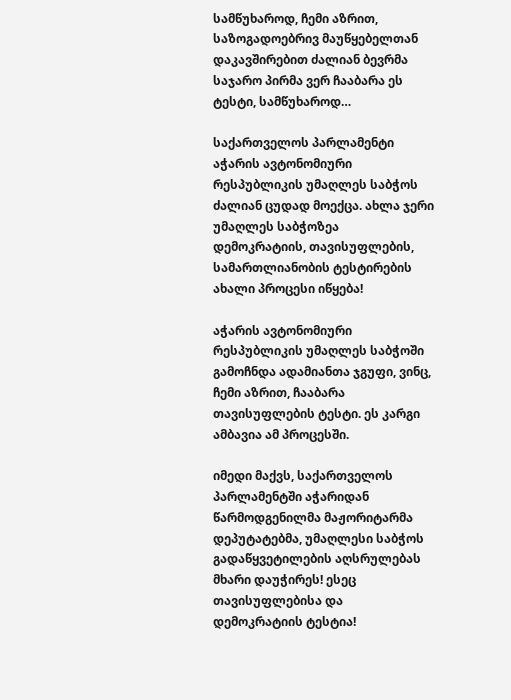სამწუხაროდ, ჩემი აზრით, საზოგადოებრივ მაუწყებელთან დაკავშირებით ძალიან ბევრმა საჯარო პირმა ვერ ჩააბარა ეს ტესტი, სამწუხაროდ…

საქართველოს პარლამენტი აჭარის ავტონომიური რესპუბლიკის უმაღლეს საბჭოს ძალიან ცუდად მოექცა. ახლა ჯერი უმაღლეს საბჭოზეა  დემოკრატიის, თავისუფლების, სამართლიანობის ტესტირების ახალი პროცესი იწყება!

აჭარის ავტონომიური რესპუბლიკის უმაღლეს საბჭოში გამოჩნდა ადამიანთა ჯგუფი, ვინც, ჩემი აზრით, ჩააბარა თავისუფლების ტესტი. ეს კარგი ამბავია ამ პროცესში.

იმედი მაქვს, საქართველოს პარლამენტში აჭარიდან წარმოდგენილმა მაჟორიტარმა დეპუტატებმა, უმაღლესი საბჭოს გადაწყვეტილების აღსრულებას მხარი დაუჭირეს! ესეც თავისუფლებისა და დემოკრატიის ტესტია!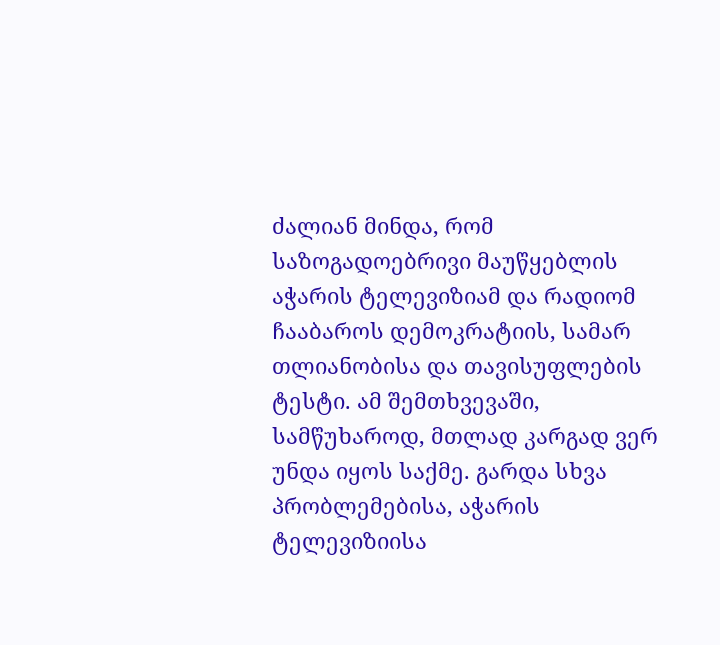ძალიან მინდა, რომ საზოგადოებრივი მაუწყებლის აჭარის ტელევიზიამ და რადიომ ჩააბაროს დემოკრატიის, სამარ თლიანობისა და თავისუფლების ტესტი. ამ შემთხვევაში, სამწუხაროდ, მთლად კარგად ვერ უნდა იყოს საქმე. გარდა სხვა პრობლემებისა, აჭარის ტელევიზიისა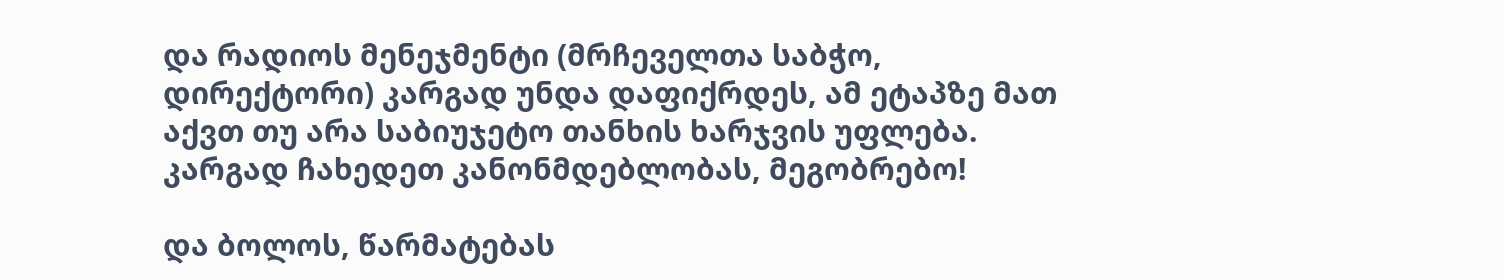და რადიოს მენეჯმენტი (მრჩეველთა საბჭო, დირექტორი) კარგად უნდა დაფიქრდეს, ამ ეტაპზე მათ აქვთ თუ არა საბიუჯეტო თანხის ხარჯვის უფლება. კარგად ჩახედეთ კანონმდებლობას, მეგობრებო!

და ბოლოს, წარმატებას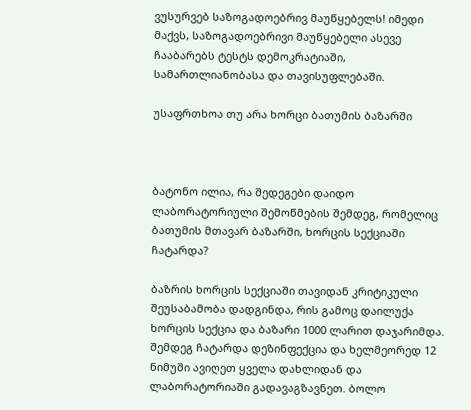ვუსურვებ საზოგადოებრივ მაუწყებელს! იმედი მაქვს, საზოგადოებრივი მაუწყებელი ასევე ჩააბარებს ტესტს დემოკრატიაში, სამართლიანობასა და თავისუფლებაში.

უსაფრთხოა თუ არა ხორცი ბათუმის ბაზარში



ბატონო ილია, რა შედეგები დაიდო ლაბორატორიული შემოწმების შემდეგ, რომელიც ბათუმის მთავარ ბაზარში, ხორცის სექციაში ჩატარდა?

ბაზრის ხორცის სექციაში თავიდან კრიტიკული შეუსაბამობა დადგინდა, რის გამოც დაილუქა ხორცის სექცია და ბაზარი 1000 ლარით დაჯარიმდა. შემდეგ ჩატარდა დეზინფექცია და ხელმეორედ 12 ნიმუში ავიღეთ ყველა დახლიდან და ლაბორატორიაში გადავაგზავნეთ. ბოლო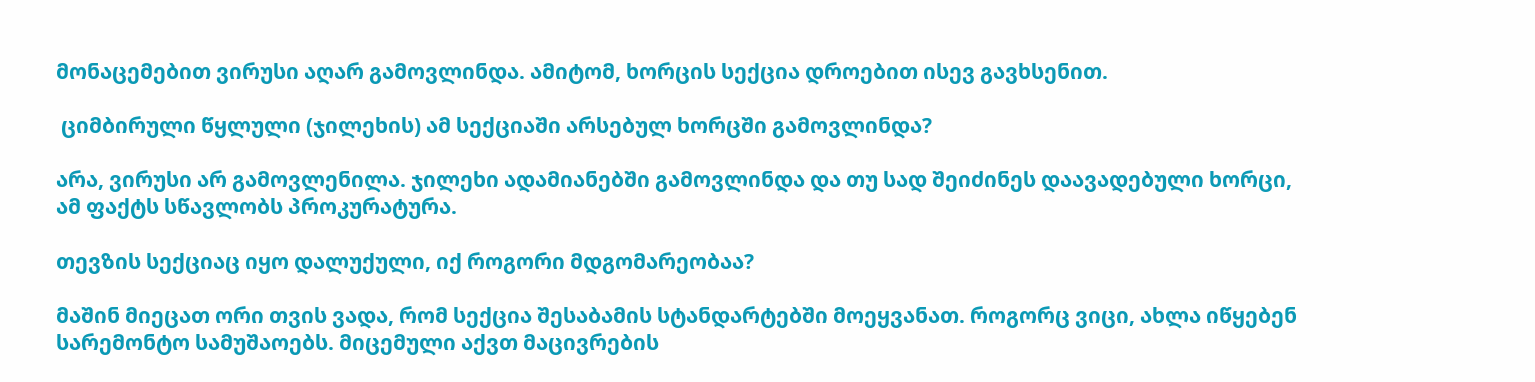მონაცემებით ვირუსი აღარ გამოვლინდა. ამიტომ, ხორცის სექცია დროებით ისევ გავხსენით.

 ციმბირული წყლული (ჯილეხის) ამ სექციაში არსებულ ხორცში გამოვლინდა?

არა, ვირუსი არ გამოვლენილა. ჯილეხი ადამიანებში გამოვლინდა და თუ სად შეიძინეს დაავადებული ხორცი, ამ ფაქტს სწავლობს პროკურატურა.

თევზის სექციაც იყო დალუქული, იქ როგორი მდგომარეობაა?

მაშინ მიეცათ ორი თვის ვადა, რომ სექცია შესაბამის სტანდარტებში მოეყვანათ. როგორც ვიცი, ახლა იწყებენ სარემონტო სამუშაოებს. მიცემული აქვთ მაცივრების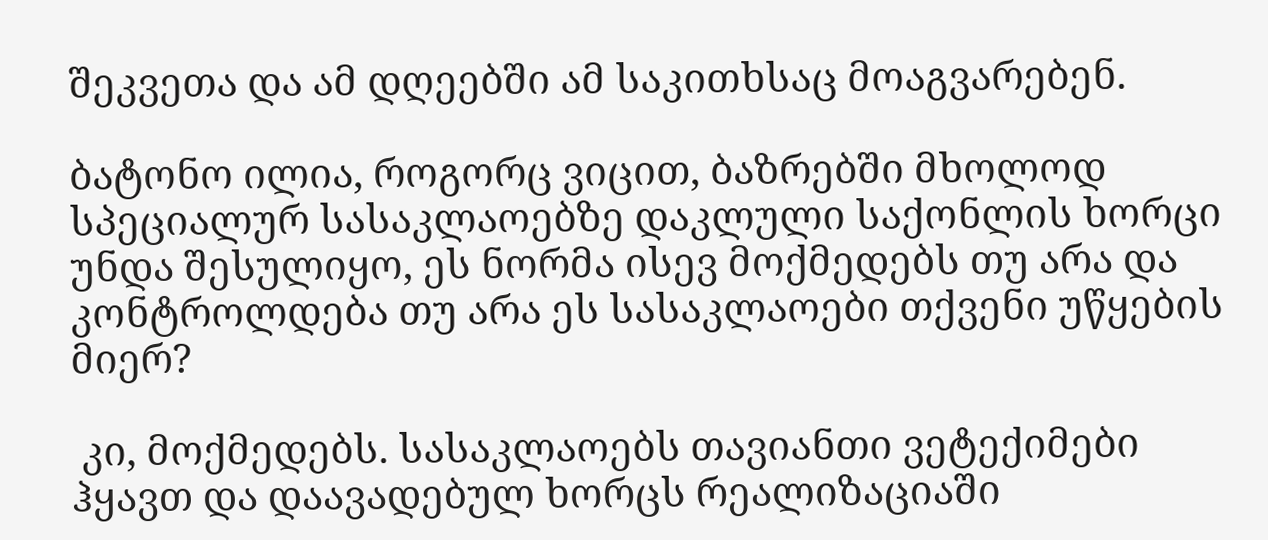შეკვეთა და ამ დღეებში ამ საკითხსაც მოაგვარებენ.

ბატონო ილია, როგორც ვიცით, ბაზრებში მხოლოდ სპეციალურ სასაკლაოებზე დაკლული საქონლის ხორცი უნდა შესულიყო, ეს ნორმა ისევ მოქმედებს თუ არა და კონტროლდება თუ არა ეს სასაკლაოები თქვენი უწყების მიერ?

 კი, მოქმედებს. სასაკლაოებს თავიანთი ვეტექიმები ჰყავთ და დაავადებულ ხორცს რეალიზაციაში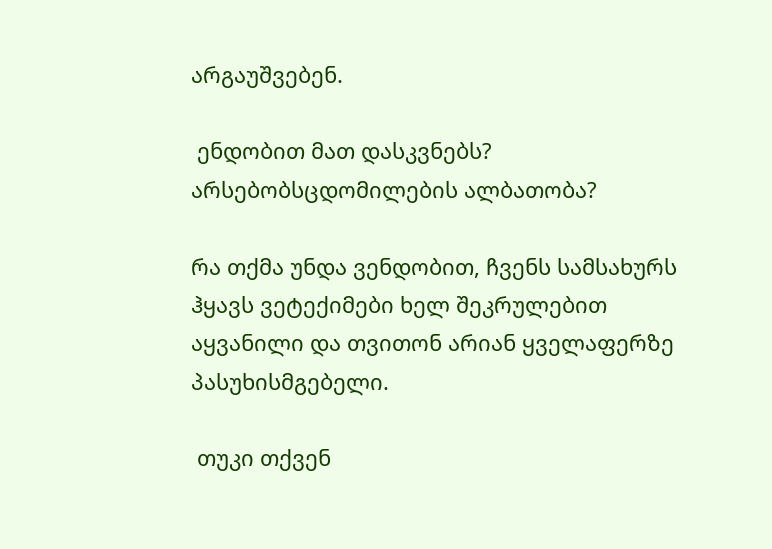არგაუშვებენ.

 ენდობით მათ დასკვნებს? არსებობსცდომილების ალბათობა?

რა თქმა უნდა ვენდობით, ჩვენს სამსახურს ჰყავს ვეტექიმები ხელ შეკრულებით აყვანილი და თვითონ არიან ყველაფერზე პასუხისმგებელი.

 თუკი თქვენ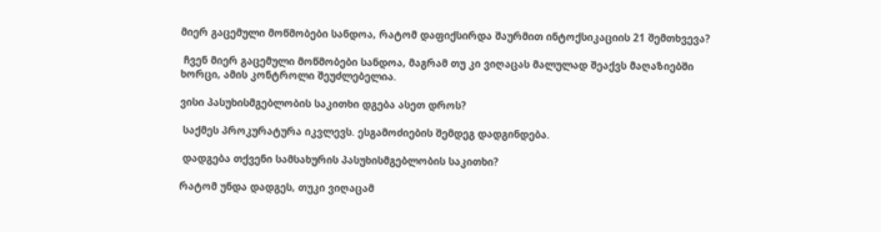მიერ გაცემული მოწმობები სანდოა, რატომ დაფიქსირდა შაურმით ინტოქსიკაციის 21 შემთხვევა?

 ჩვენ მიერ გაცემული მოწმობები სანდოა, მაგრამ თუ კი ვიღაცას მალულად შეაქვს მაღაზიებში ხორცი, ამის კონტროლი შეუძლებელია.

ვისი პასუხისმგებლობის საკითხი დგება ასეთ დროს?

 საქმეს პროკურატურა იკვლევს. ესგამოძიების შემდეგ დადგინდება.

 დადგება თქვენი სამსახურის პასუხისმგებლობის საკითხი?

რატომ უნდა დადგეს, თუკი ვიღაცამ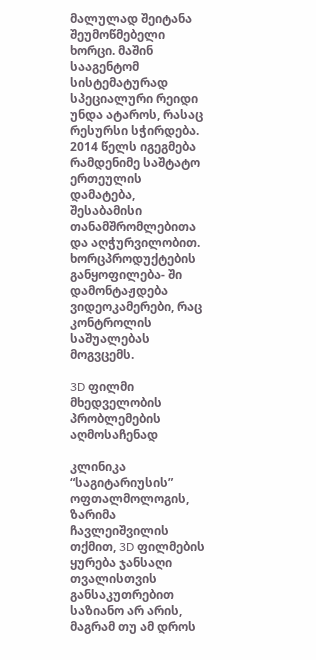მალულად შეიტანა შეუმოწმებელი ხორცი. მაშინ სააგენტომ სისტემატურად სპეციალური რეიდი უნდა ატაროს, რასაც რესურსი სჭირდება. 2014 წელს იგეგმება რამდენიმე საშტატო ერთეულის დამატება, შესაბამისი თანამშრომლებითა და აღჭურვილობით. ხორცპროდუქტების განყოფილება- ში დამონტაჟდება ვიდეოკამერები, რაც კონტროლის საშუალებას მოგვცემს.

3D ფილმი მხედველობის პრობლემების აღმოსაჩენად

კლინიკა “საგიტარიუსის” ოფთალმოლოგის, ზარიმა ჩავლეიშვილის თქმით, 3D ფილმების ყურება ჯანსაღი თვალისთვის განსაკუთრებით საზიანო არ არის, მაგრამ თუ ამ დროს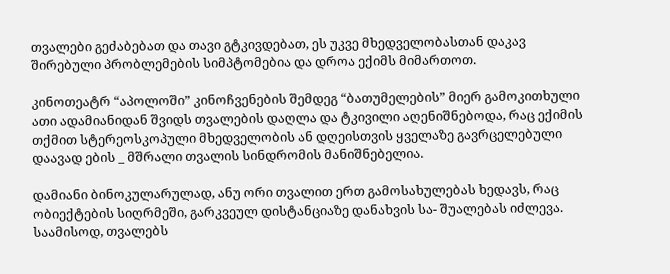თვალები გეძაბებათ და თავი გტკივდებათ, ეს უკვე მხედველობასთან დაკავ შირებული პრობლემების სიმპტომებია და დროა ექიმს მიმართოთ.

კინოთეატრ “აპოლოში” კინოჩვენების შემდეგ “ბათუმელების” მიერ გამოკითხული ათი ადამიანიდან შვიდს თვალების დაღლა და ტკივილი აღენიშნებოდა, რაც ექიმის თქმით სტერეოსკოპული მხედველობის ან დღეისთვის ყველაზე გავრცელებული დაავად ების _ მშრალი თვალის სინდრომის მანიშნებელია.

დამიანი ბინოკულარულად, ანუ ორი თვალით ერთ გამოსახულებას ხედავს, რაც ობიექტების სიღრმეში, გარკვეულ დისტანციაზე დანახვის სა- შუალებას იძლევა. საამისოდ, თვალებს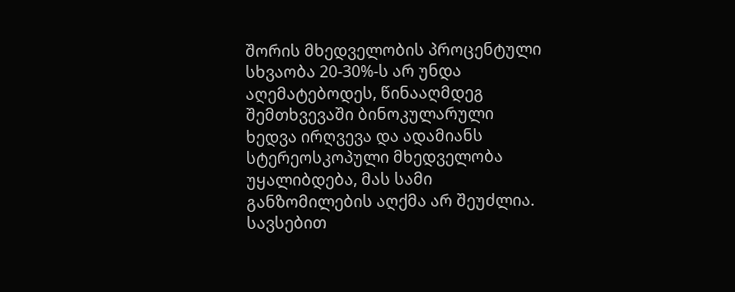შორის მხედველობის პროცენტული სხვაობა 20-30%-ს არ უნდა აღემატებოდეს, წინააღმდეგ შემთხვევაში ბინოკულარული ხედვა ირღვევა და ადამიანს სტერეოსკოპული მხედველობა უყალიბდება, მას სამი განზომილების აღქმა არ შეუძლია. სავსებით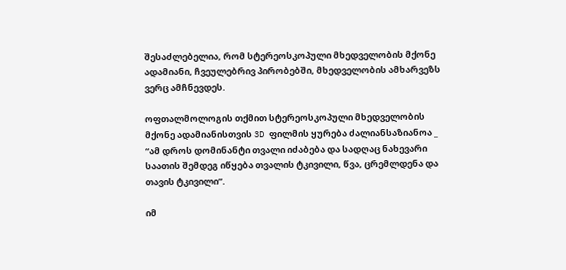შესაძლებელია, რომ სტერეოსკოპული მხედველობის მქონე ადამიანი, ჩვეულებრივ პირობებში, მხედველობის ამხარვეზს ვერც ამჩნევდეს.

ოფთალმოლოგის თქმით სტერეოსკოპული მხედველობის მქონე ადამიანისთვის 3D ფილმის ყურება ძალიანსაზიანოა _ “ამ დროს დომინანტი თვალი იძაბება და სადღაც ნახევარი საათის შემდეგ იწყება თვალის ტკივილი, წვა, ცრემლდენა და თავის ტკივილი”.

იმ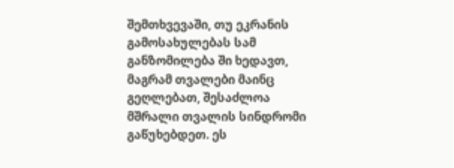შემთხვევაში, თუ ეკრანის გამოსახულებას სამ განზომილება ში ხედავთ, მაგრამ თვალები მაინც გეღლებათ, შესაძლოა მშრალი თვალის სინდრომი გაწუხებდეთ. ეს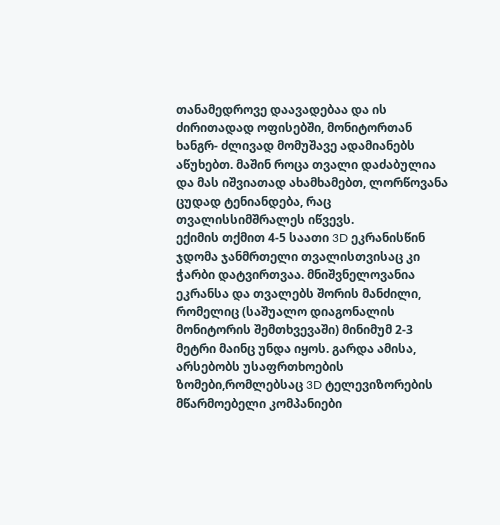თანამედროვე დაავადებაა და ის ძირითადად ოფისებში, მონიტორთან ხანგრ- ძლივად მომუშავე ადამიანებს აწუხებთ. მაშინ როცა თვალი დაძაბულია და მას იშვიათად ახამხამებთ, ლორწოვანა ცუდად ტენიანდება, რაც თვალისსიმშრალეს იწვევს.
ექიმის თქმით 4-5 საათი 3D ეკრანისწინ ჯდომა ჯანმრთელი თვალისთვისაც კი ჭარბი დატვირთვაა. მნიშვნელოვანია ეკრანსა და თვალებს შორის მანძილი, რომელიც (საშუალო დიაგონალის მონიტორის შემთხვევაში) მინიმუმ 2-3 მეტრი მაინც უნდა იყოს. გარდა ამისა, არსებობს უსაფრთხოების ზომები,რომლებსაც 3D ტელევიზორების მწარმოებელი კომპანიები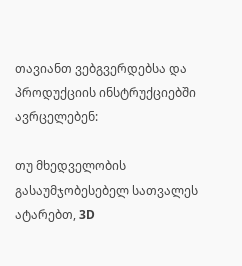თავიანთ ვებგვერდებსა და პროდუქციის ინსტრუქციებში ავრცელებენ:

თუ მხედველობის გასაუმჯობესებელ სათვალეს ატარებთ, 3D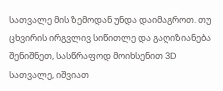სათვალე მის ზემოდან უნდა დაიმაგროთ. თუ ცხვირის ირგვლივ სიწითლე და გაღიზიანება შენიშნეთ, სასწრაფოდ მოიხსენით 3D სათვალე, იშვიათ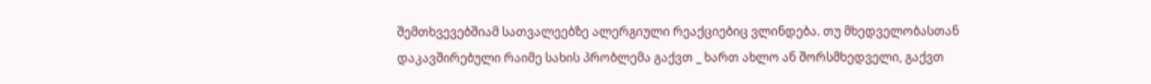შემთხვევებშიამ სათვალეებზე ალერგიული რეაქციებიც ვლინდება. თუ მხედველობასთან დაკავშირებული რაიმე სახის პრობლემა გაქვთ _ ხართ ახლო ან შორსმხედველი, გაქვთ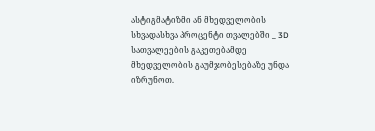ასტიგმატიზმი ან მხედველობის სხვადასხვა პროცენტი თვალებში _ 3D სათვალეების გაკეთებამდე მხედველობის გაუმჯობესებაზე უნდა იზრუნოთ.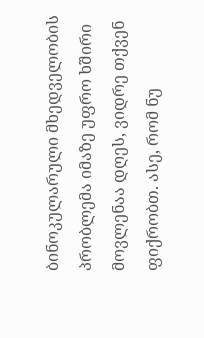ბინოკულარული მხედველობის პრობლემა იმაზე უფრო ხშირი მოვლენაა დღეს, ვიდრე თქვენ ფიქრობთ. ასე, რომ ნუ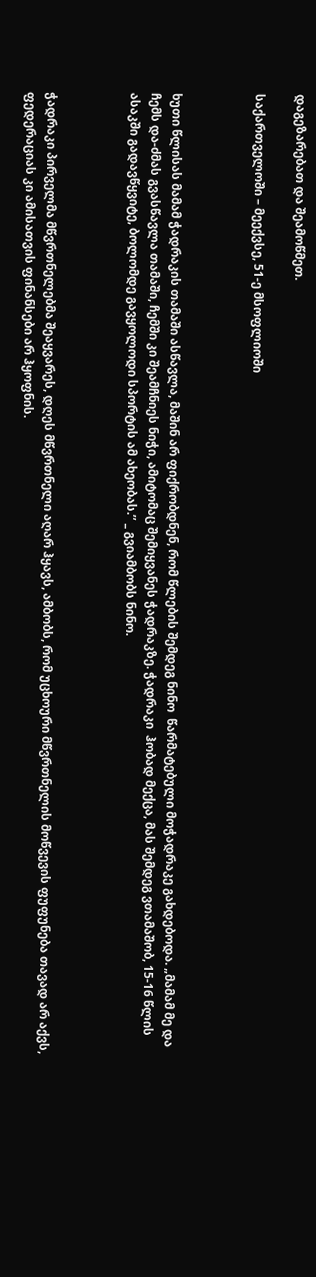დაგეზარებათ და შეამოწმეთ.

საქართველოში – მეექვსე, 51-ე მსოფლიოში



ხუთი წლისას მამამ ჭადრაკის თამაში ასწავლა, მაშინ არ ფიქრობდნენ, რომ წლების შემდეგ ნინო  წარმატებული მოჭადრაკე გახდებოდა. „მამამ მე და ჩემს და-ძმას გვასწავლა თამაში, ჩემში კი შეამჩნიეს ნიჭი, ამიტომაც შემიყვანეს ჭადრაკზე. ჭადრაკი  ჰობად მექცა, მას შემდეგ ვთამაშობ, 15-16 წლის ასაკში გადავწყვიტე, ბოლომდე გავყოლოდი სპორტის ამ ახეობას.’’ _ გვიამბობს ნინო.



ჭადრაკი პირველმა მწვრთნელებმა შეაყვარეს, დღეს მწვრთნელი აღარ ჰყავს, ამბობს, რომ უცხოური მწვრთნელის მოწვევის ფუფუნება თავად არ აქვს, ფედერაციას კი ამისათვის ფინანსები არ ჰყოფნის.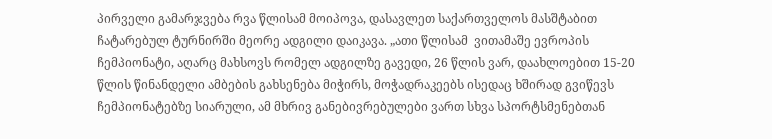პირველი გამარჯვება რვა წლისამ მოიპოვა, დასავლეთ საქართველოს მასშტაბით ჩატარებულ ტურნირში მეორე ადგილი დაიკავა. „ათი წლისამ  ვითამაშე ევროპის ჩემპიონატი, აღარც მახსოვს რომელ ადგილზე გავედი, 26 წლის ვარ, დაახლოებით 15-20 წლის წინანდელი ამბების გახსენება მიჭირს, მოჭადრაკეებს ისედაც ხშირად გვიწევს ჩემპიონატებზე სიარული, ამ მხრივ განებივრებულები ვართ სხვა სპორტსმენებთან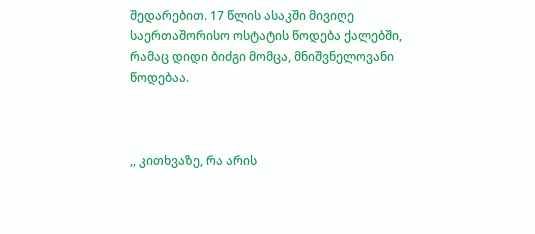შედარებით. 17 წლის ასაკში მივიღე საერთაშორისო ოსტატის წოდება ქალებში, რამაც დიდი ბიძგი მომცა, მნიშვნელოვანი წოდებაა.



,, კითხვაზე, რა არის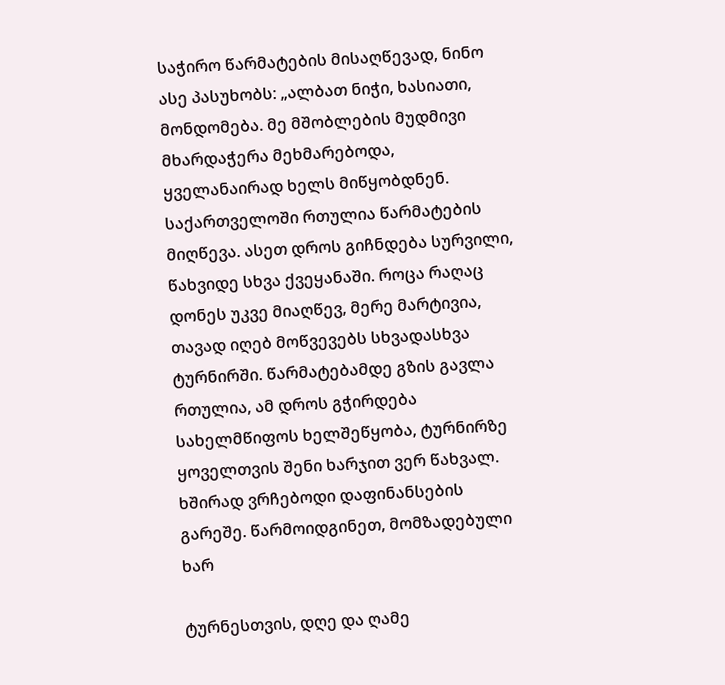საჭირო წარმატების მისაღწევად, ნინო ასე პასუხობს: „ალბათ ნიჭი, ხასიათი, მონდომება. მე მშობლების მუდმივი მხარდაჭერა მეხმარებოდა, ყველანაირად ხელს მიწყობდნენ.  საქართველოში რთულია წარმატების მიღწევა. ასეთ დროს გიჩნდება სურვილი, წახვიდე სხვა ქვეყანაში. როცა რაღაც დონეს უკვე მიაღწევ, მერე მარტივია, თავად იღებ მოწვევებს სხვადასხვა ტურნირში. წარმატებამდე გზის გავლა რთულია, ამ დროს გჭირდება სახელმწიფოს ხელშეწყობა, ტურნირზე ყოველთვის შენი ხარჯით ვერ წახვალ. ხშირად ვრჩებოდი დაფინანსების გარეშე. წარმოიდგინეთ, მომზადებული ხარ

ტურნესთვის, დღე და ღამე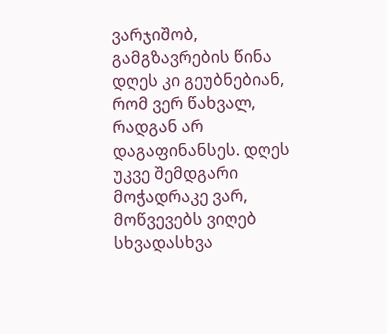ვარჯიშობ, გამგზავრების წინა დღეს კი გეუბნებიან, რომ ვერ წახვალ, რადგან არ დაგაფინანსეს. დღეს უკვე შემდგარი მოჭადრაკე ვარ, მოწვევებს ვიღებ სხვადასხვა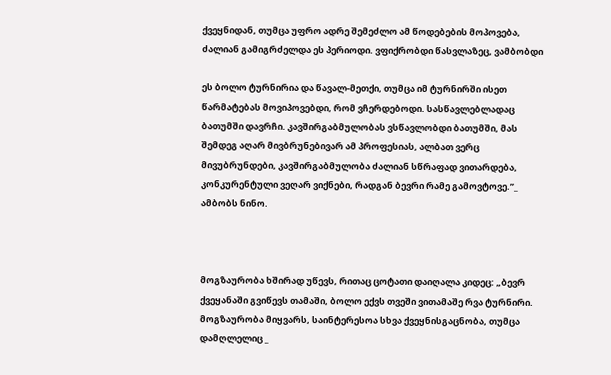ქვეყნიდან, თუმცა უფრო ადრე შემეძლო ამ წოდებების მოპოვება, ძალიან გამიგრძელდა ეს პერიოდი. ვფიქრობდი წასვლაზეც, ვამბობდი

ეს ბოლო ტურნირია და წავალ-მეთქი, თუმცა იმ ტურნირში ისეთ წარმატებას მოვიპოვებდი, რომ ვჩერდებოდი. სასწავლებლადაც ბათუმში დავრჩი. კავშირგაბმულობას ვსწავლობდი ბათუმში, მას შემდეგ აღარ მივბრუნებივარ ამ პროფესიას, ალბათ ვერც მივუბრუნდები, კავშირგაბმულობა ძალიან სწრაფად ვითარდება, კონკურენტული ვეღარ ვიქნები, რადგან ბევრი რამე გამოვტოვე.’’_ ამბობს ნინო.



მოგზაურობა ხშირად უწევს, რითაც ცოტათი დაიღალა კიდეც: „ბევრ ქვეყანაში გვიწევს თამაში, ბოლო ექვს თვეში ვითამაშე რვა ტურნირი. მოგზაურობა მიყვარს, საინტერესოა სხვა ქვეყნისგაცნობა, თუმცა დამღლელიც _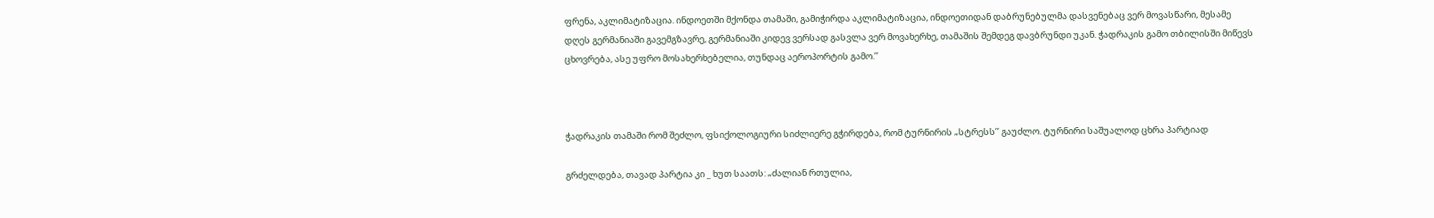ფრენა, აკლიმატიზაცია. ინდოეთში მქონდა თამაში, გამიჭირდა აკლიმატიზაცია, ინდოეთიდან დაბრუნებულმა დასვენებაც ვერ მოვასწარი, მესამე დღეს გერმანიაში გავემგზავრე, გერმანიაში კიდევ ვერსად გასვლა ვერ მოვახერხე, თამაშის შემდეგ დავბრუნდი უკან. ჭადრაკის გამო თბილისში მიწევს ცხოვრება, ასე უფრო მოსახერხებელია, თუნდაც აეროპორტის გამო.’’



ჭადრაკის თამაში რომ შეძლო, ფსიქოლოგიური სიძლიერე გჭირდება, რომ ტურნირის „სტრესს’’ გაუძლო. ტურნირი საშუალოდ ცხრა პარტიად

გრძელდება, თავად პარტია კი _ ხუთ საათს: „ძალიან რთულია,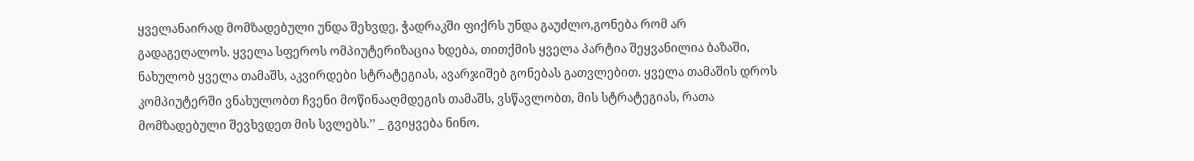ყველანაირად მომზადებული უნდა შეხვდე, ჭადრაკში ფიქრს უნდა გაუძლო,გონება რომ არ გადაგეღალოს. ყველა სფეროს ომპიუტერიზაცია ხდება, თითქმის ყველა პარტია შეყვანილია ბაზაში, ნახულობ ყველა თამაშს, აკვირდები სტრატეგიას, ავარჯიშებ გონებას გათვლებით. ყველა თამაშის დროს კომპიუტერში ვნახულობთ ჩვენი მოწინააღმდეგის თამაშს, ვსწავლობთ, მის სტრატეგიას, რათა მომზადებული შევხვდეთ მის სვლებს.’’ _ გვიყვება ნინო.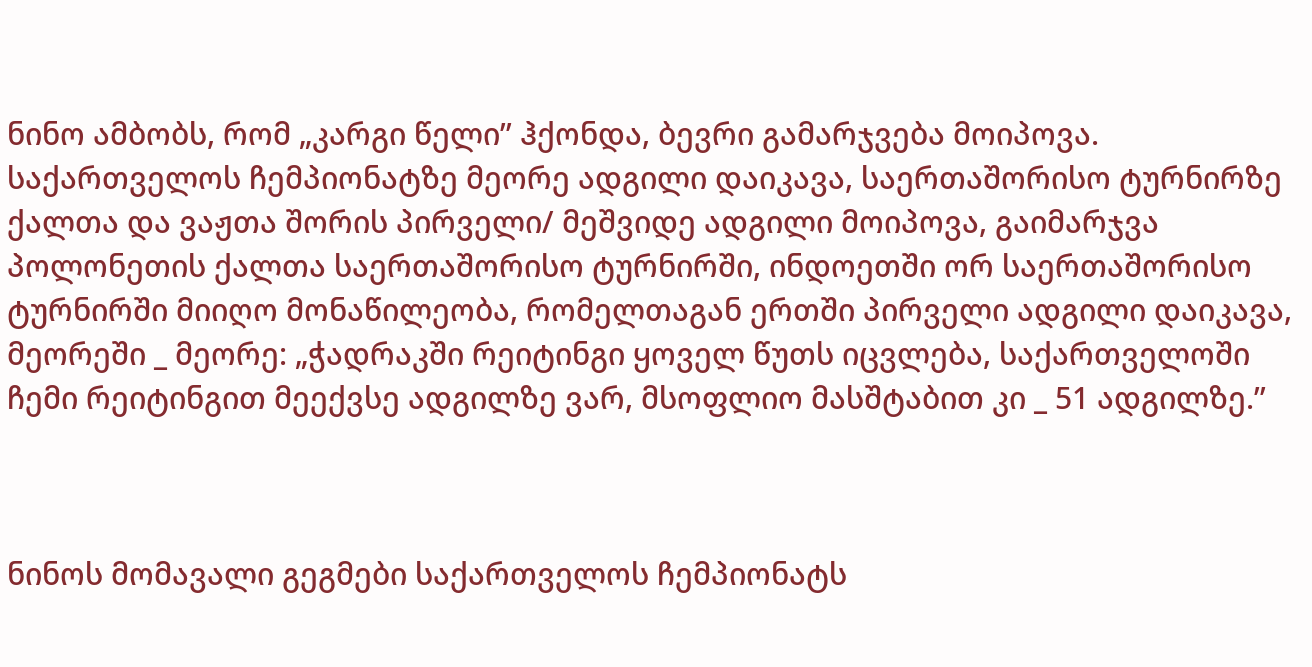ნინო ამბობს, რომ „კარგი წელი’’ ჰქონდა, ბევრი გამარჯვება მოიპოვა. საქართველოს ჩემპიონატზე მეორე ადგილი დაიკავა, საერთაშორისო ტურნირზე ქალთა და ვაჟთა შორის პირველი/ მეშვიდე ადგილი მოიპოვა, გაიმარჯვა პოლონეთის ქალთა საერთაშორისო ტურნირში, ინდოეთში ორ საერთაშორისო ტურნირში მიიღო მონაწილეობა, რომელთაგან ერთში პირველი ადგილი დაიკავა, მეორეში _ მეორე: „ჭადრაკში რეიტინგი ყოველ წუთს იცვლება, საქართველოში ჩემი რეიტინგით მეექვსე ადგილზე ვარ, მსოფლიო მასშტაბით კი _ 51 ადგილზე.’’



ნინოს მომავალი გეგმები საქართველოს ჩემპიონატს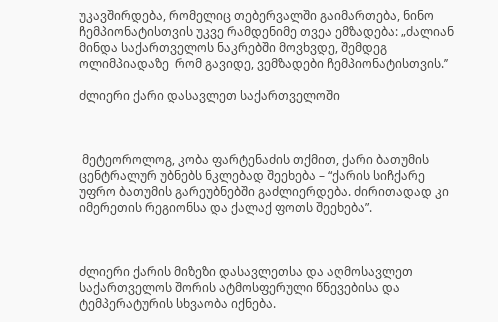უკავშირდება, რომელიც თებერვალში გაიმართება, ნინო ჩემპიონატისთვის უკვე რამდენიმე თვეა ემზადება: „ძალიან მინდა საქართველოს ნაკრებში მოვხვდე, შემდეგ ოლიმპიადაზე  რომ გავიდე, ვემზადები ჩემპიონატისთვის.’’

ძლიერი ქარი დასავლეთ საქართველოში



 მეტეოროლოგ, კობა ფარტენაძის თქმით, ქარი ბათუმის ცენტრალურ უბნებს ნკლებად შეეხება – “ქარის სიჩქარე უფრო ბათუმის გარეუბნებში გაძლიერდება. ძირითადად კი იმერეთის რეგიონსა და ქალაქ ფოთს შეეხება”.



ძლიერი ქარის მიზეზი დასავლეთსა და აღმოსავლეთ საქართველოს შორის ატმოსფერული წნევებისა და ტემპერატურის სხვაობა იქნება.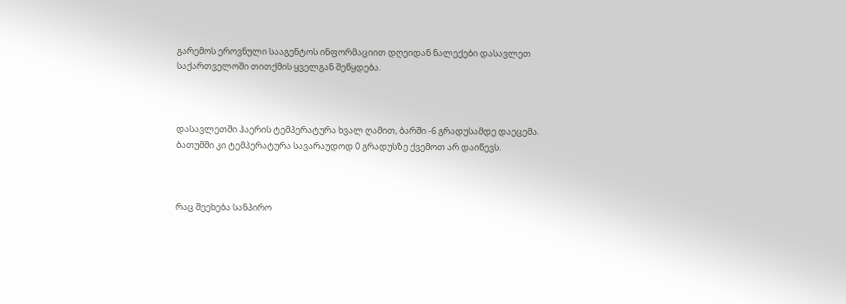გარემოს ეროვნული სააგენტოს ინფორმაციით დღეიდან ნალექები დასავლეთ საქართველოში თითქმის ყველგან შეწყდება.



დასავლეთში ჰაერის ტემპერატურა ხვალ ღამით, ბარში -6 გრადუსამდე დაეცემა.  ბათუმში კი ტემპერატურა სავარაუდოდ 0 გრადუსზე ქვემოთ არ დაიწევს.



რაც შეეხება სანპირო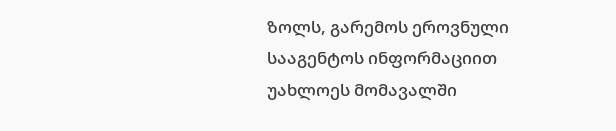ზოლს, გარემოს ეროვნული სააგენტოს ინფორმაციით უახლოეს მომავალში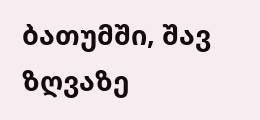ბათუმში, შავ ზღვაზე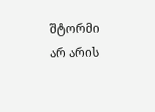შტორმი არ არის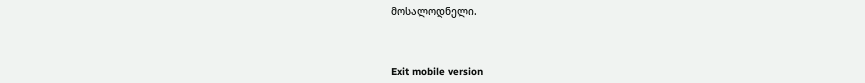მოსალოდნელი.



Exit mobile version